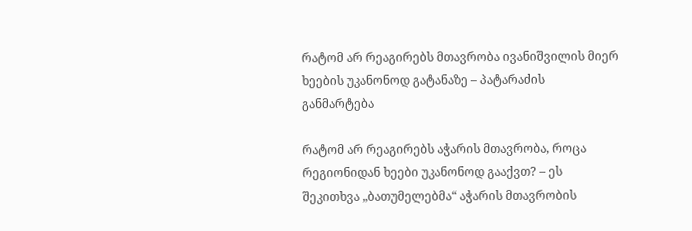რატომ არ რეაგირებს მთავრობა ივანიშვილის მიერ ხეების უკანონოდ გატანაზე – პატარაძის განმარტება

რატომ არ რეაგირებს აჭარის მთავრობა, როცა რეგიონიდან ხეები უკანონოდ გააქვთ? – ეს შეკითხვა „ბათუმელებმა“ აჭარის მთავრობის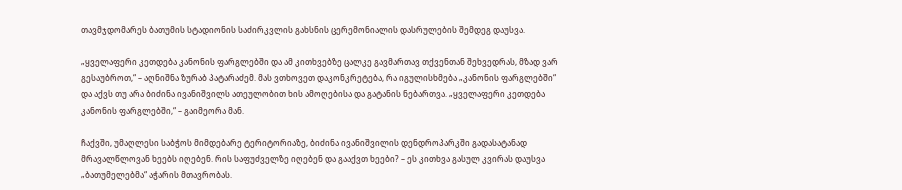თავმჯდომარეს ბათუმის სტადიონის საძირკვლის გახსნის ცერემონიალის დასრულების შემდეგ დაუსვა.

„ყველაფერი კეთდება კანონის ფარგლებში და ამ კითხვებზე ცალკე გავმართავ თქვენთან შეხვედრას, მზად ვარ გესაუბროთ,“ – აღნიშნა ზურაბ პატარაძემ. მას ვთხოვეთ დაკონკრეტება, რა იგულისხმება „კანონის ფარგლებში“ და აქვს თუ არა ბიძინა ივანიშვილს ათეულობით ხის ამოღებისა და გატანის ნებართვა. „ყველაფერი კეთდება კანონის ფარგლებში,“ – გაიმეორა მან.

ჩაქვში, უმაღლესი საბჭოს მიმდებარე ტერიტორიაზე, ბიძინა ივანიშვილის დენდროპარკში გადასატანად მრავალწლოვან ხეებს იღებენ. რის საფუძველზე იღებენ და გააქვთ ხეები? – ეს კითხვა გასულ კვირას დაუსვა „ბათუმელებმა“ აჭარის მთავრობას.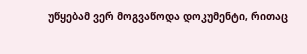უწყებამ ვერ მოგვაწოდა დოკუმენტი, რითაც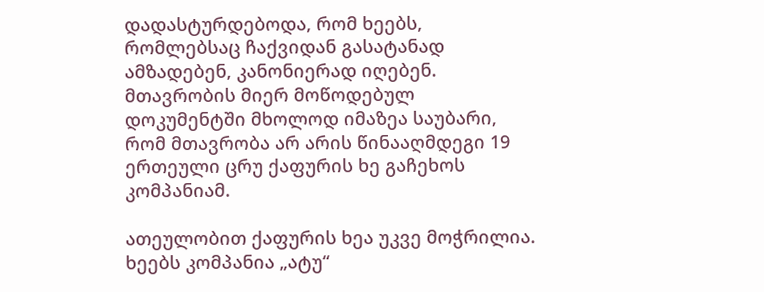დადასტურდებოდა, რომ ხეებს, რომლებსაც ჩაქვიდან გასატანად ამზადებენ, კანონიერად იღებენ. მთავრობის მიერ მოწოდებულ დოკუმენტში მხოლოდ იმაზეა საუბარი, რომ მთავრობა არ არის წინააღმდეგი 19 ერთეული ცრუ ქაფურის ხე გაჩეხოს კომპანიამ.

ათეულობით ქაფურის ხეა უკვე მოჭრილია. ხეებს კომპანია „ატუ“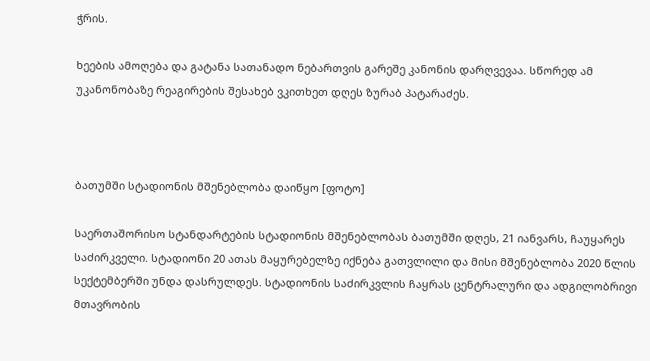ჭრის.

ხეების ამოღება და გატანა სათანადო ნებართვის გარეშე კანონის დარღვევაა. სწორედ ამ უკანონობაზე რეაგირების შესახებ ვკითხეთ დღეს ზურაბ პატარაძეს.



ბათუმში სტადიონის მშენებლობა დაიწყო [ფოტო]

საერთაშორისო სტანდარტების სტადიონის მშენებლობას ბათუმში დღეს, 21 იანვარს, ჩაუყარეს საძირკველი. სტადიონი 20 ათას მაყურებელზე იქნება გათვლილი და მისი მშენებლობა 2020 წლის სექტემბერში უნდა დასრულდეს. სტადიონის საძირკვლის ჩაყრას ცენტრალური და ადგილობრივი მთავრობის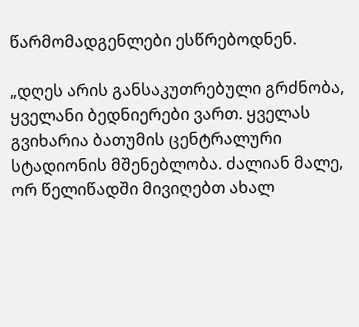წარმომადგენლები ესწრებოდნენ.

„დღეს არის განსაკუთრებული გრძნობა, ყველანი ბედნიერები ვართ. ყველას გვიხარია ბათუმის ცენტრალური სტადიონის მშენებლობა. ძალიან მალე, ორ წელიწადში მივიღებთ ახალ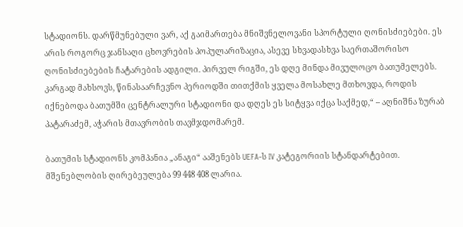სტადიონს. დარწმუნებული ვარ, აქ გაიმართება მნიშვნელოვანი სპორტული ღონისძიებები. ეს არის როგორც ჯანსაღი ცხოვრების პოპულარიზაცია, ასევე სხვადასხვა საერთაშორისო ღონისძიებების ჩატარების ადგილი. პირველ რიგში, ეს დღე მინდა მივულოცო ბათუმელებს. კარგად მახსოვს, წინასაარჩევნო პერიოდში თითქმის ყველა მოსახლე მთხოვდა, როდის იქნებოდა ბათუმში ცენტრალური სტადიონი და დღეს ეს სიტყვა იქცა საქმედ,“ – აღნიშნა ზურაბ პატარაძემ, აჭარის მთავრობის თავმჯდომარემ.

ბათუმის სტადიონს კომპანია „ანაგი“ ააშენებს UEFA-ს IV კატეგორიის სტანდარტებით. მშენებლობის ღირებეულება 99 448 408 ლარია.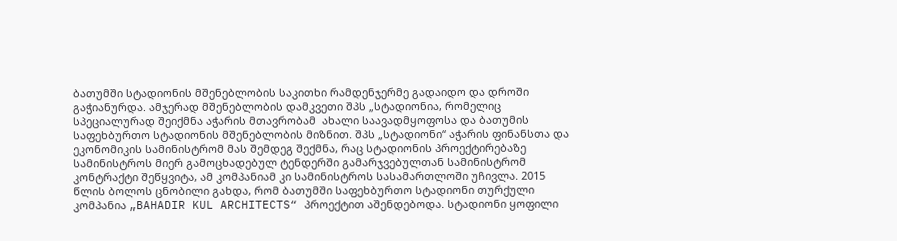ბათუმში სტადიონის მშენებლობის საკითხი რამდენჯერმე გადაიდო და დროში გაჭიანურდა. ამჯერად მშენებლობის დამკვეთი შპს „სტადიონია, რომელიც სპეციალურად შეიქმნა აჭარის მთავრობამ  ახალი საავადმყოფოსა და ბათუმის საფეხბურთო სტადიონის მშენებლობის მიზნით. შპს „სტადიონი“ აჭარის ფინანსთა და ეკონომიკის სამინისტრომ მას შემდეგ შექმნა, რაც სტადიონის პროექტირებაზე სამინისტროს მიერ გამოცხადებულ ტენდერში გამარჯვებულთან სამინისტრომ კონტრაქტი შეწყვიტა, ამ კომპანიამ კი სამინისტროს სასამართლოში უჩივლა. 2015 წლის ბოლოს ცნობილი გახდა, რომ ბათუმში საფეხბურთო სტადიონი თურქული კომპანია „BAHADIR KUL ARCHITECTS“ პროექტით აშენდებოდა. სტადიონი ყოფილი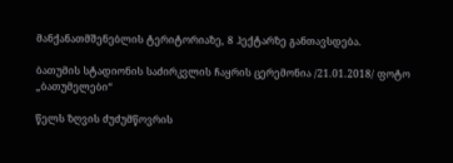მანქანათმშენებლის ტერიტორიაზე, 8 ჰექტარზე განთავსდება.

ბათუმის სტადიონის საძირკვლის ჩაყრის ცერემონია /21.01.2018/ ფოტო „ბათუმელები“

წელს ზღვის ძუძუმწოვრის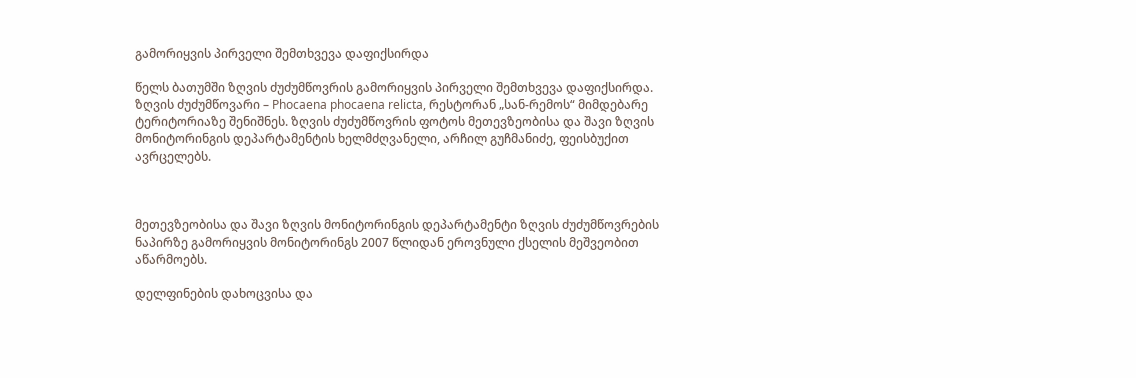გამორიყვის პირველი შემთხვევა დაფიქსირდა

წელს ბათუმში ზღვის ძუძუმწოვრის გამორიყვის პირველი შემთხვევა დაფიქსირდა. ზღვის ძუძუმწოვარი – Phocaena phocaena relicta, რესტორან „სან-რემოს“ მიმდებარე ტერიტორიაზე შენიშნეს. ზღვის ძუძუმწოვრის ფოტოს მეთევზეობისა და შავი ზღვის მონიტორინგის დეპარტამენტის ხელმძღვანელი, არჩილ გუჩმანიძე, ფეისბუქით ავრცელებს.



მეთევზეობისა და შავი ზღვის მონიტორინგის დეპარტამენტი ზღვის ძუძუმწოვრების ნაპირზე გამორიყვის მონიტორინგს 2007 წლიდან ეროვნული ქსელის მეშვეობით აწარმოებს.

დელფინების დახოცვისა და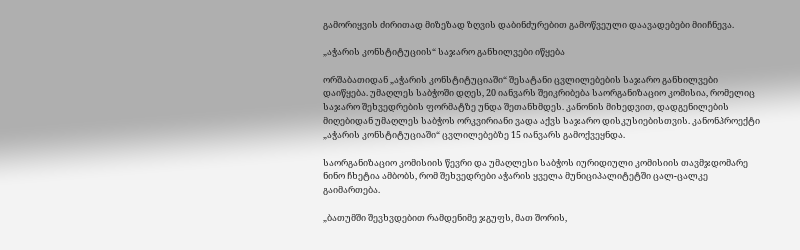გამორიყვის ძირითად მიზეზად ზღვის დაბინძურებით გამოწვეული დაავადებები მიიჩნევა.

„აჭარის კონსტიტუციის“ საჯარო განხილვები იწყება

ორშაბათიდან „აჭარის კონსტიტუციაში“ შესატანი ცვლილებების საჯარო განხილვები დაიწყება. უმაღლეს საბჭოში დღეს, 20 იანვარს შეიკრიბება საორგანიზაციო კომისია, რომელიც საჯარო შეხვედრების ფორმატზე უნდა შეთანხმდეს. კანონის მიხედვით, დადგენილების მიღებიდან უმაღლეს საბჭოს ორკვირიანი ვადა აქვს საჯარო დისკუსიებისთვის. კანონპროექტი „აჭარის კონსტიტუციაში“ ცვლილებებზე 15 იანვარს გამოქვეყნდა.

საორგანიზაციო კომისიის წევრი და უმაღლესი საბჭოს იურიდიული კომისიის თავმჯდომარე ნინო ჩხეტია ამბობს, რომ შეხვედრები აჭარის ყველა მუნიციპალიტეტში ცალ-ცალკე გაიმართება.

„ბათუმში შევხვდებით რამდენიმე ჯგუფს, მათ შორის,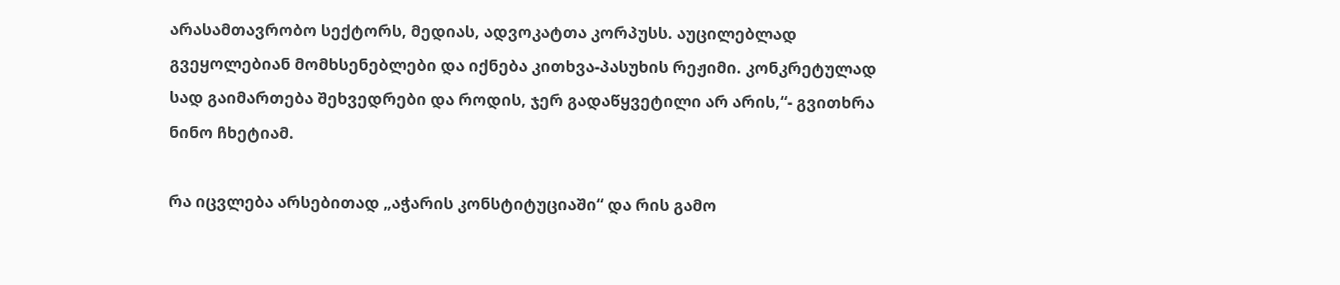არასამთავრობო სექტორს, მედიას, ადვოკატთა კორპუსს. აუცილებლად გვეყოლებიან მომხსენებლები და იქნება კითხვა-პასუხის რეჟიმი. კონკრეტულად სად გაიმართება შეხვედრები და როდის, ჯერ გადაწყვეტილი არ არის,“- გვითხრა ნინო ჩხეტიამ.

რა იცვლება არსებითად „აჭარის კონსტიტუციაში“ და რის გამო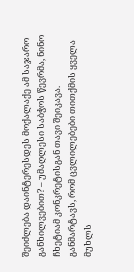შეიძლება დაინტერესდეს მოქალაქე ამ საჯარო განხილვებით? – უმაღლესი საბჭოს წევრმა, ნინო ჩხეტიამ კონკრეტისგან თავი შეიკავა. განმარტავს, რომ ცვლილებები თითქმის ყველა მუხლს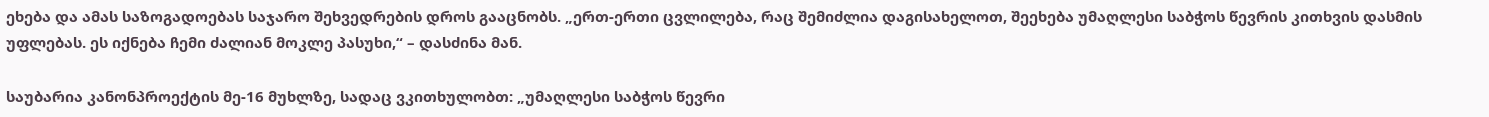ეხება და ამას საზოგადოებას საჯარო შეხვედრების დროს გააცნობს. „ერთ-ერთი ცვლილება, რაც შემიძლია დაგისახელოთ, შეეხება უმაღლესი საბჭოს წევრის კითხვის დასმის უფლებას. ეს იქნება ჩემი ძალიან მოკლე პასუხი,“ – დასძინა მან.

საუბარია კანონპროექტის მე-16 მუხლზე, სადაც ვკითხულობთ: „უმაღლესი საბჭოს წევრი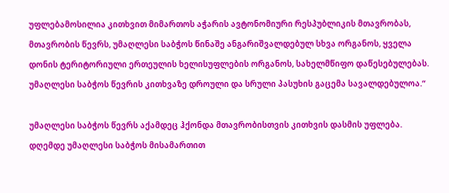უფლებამოსილია კითხვით მიმართოს აჭარის ავტონომიური რესპუბლიკის მთავრობას, მთავრობის წევრს, უმაღლესი საბჭოს წინაშე ანგარიშვალდებულ სხვა ორგანოს, ყველა დონის ტერიტორიული ერთეულის ხელისუფლების ორგანოს, სახელმწიფო დაწესებულებას. უმაღლესი საბჭოს წევრის კითხვაზე დროული და სრული პასუხის გაცემა სავალდებულოა.“

უმაღლესი საბჭოს წევრს აქამდეც ჰქონდა მთავრობისთვის კითხვის დასმის უფლება. დღემდე უმაღლესი საბჭოს მისამართით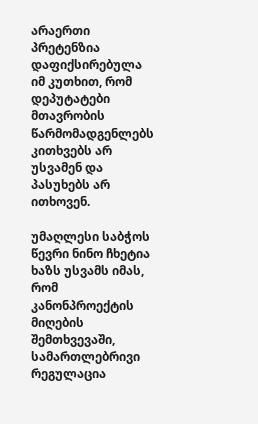არაერთი პრეტენზია დაფიქსირებულა იმ კუთხით, რომ დეპუტატები მთავრობის წარმომადგენლებს კითხვებს არ უსვამენ და პასუხებს არ ითხოვენ.

უმაღლესი საბჭოს წევრი ნინო ჩხეტია ხაზს უსვამს იმას, რომ კანონპროექტის მიღების შემთხვევაში, სამართლებრივი რეგულაცია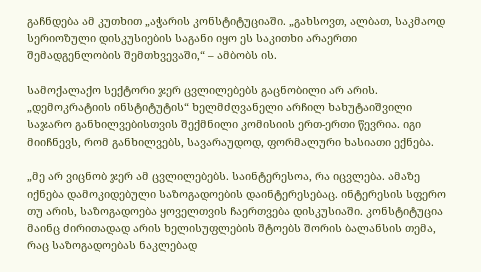გაჩნდება ამ კუთხით „აჭარის კონსტიტუციაში. „გახსოვთ, ალბათ, საკმაოდ სერიოზული დისკუსიების საგანი იყო ეს საკითხი არაერთი შემადგენლობის შემთხვევაში,“ – ამბობს ის.

სამოქალაქო სექტორი ჯერ ცვლილებებს გაცნობილი არ არის. „დემოკრატიის ინსტიტუტის“ ხელმძღვანელი არჩილ ხახუტაიშვილი საჯარო განხილვებისთვის შექმნილი კომისიის ერთ-ერთი წევრია. იგი მიიჩნევს, რომ განხილვებს, სავარაუდოდ, ფორმალური ხასიათი ექნება.

„მე არ ვიცნობ ჯერ ამ ცვლილებებს. საინტერესოა, რა იცვლება. ამაზე იქნება დამოკიდებული საზოგადოების დაინტერესებაც. ინტერესის სფერო თუ არის, საზოგადოება ყოველთვის ჩაერთვება დისკუსიაში. კონსტიტუცია მაინც ძირითადად არის ხელისუფლების შტოებს შორის ბალანსის თემა, რაც საზოგადოებას ნაკლებად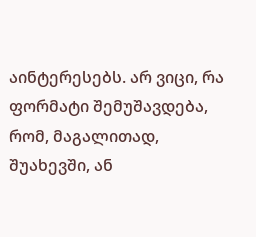აინტერესებს. არ ვიცი, რა ფორმატი შემუშავდება, რომ, მაგალითად, შუახევში, ან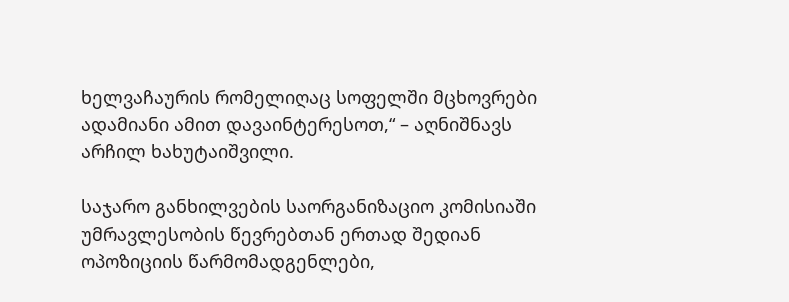ხელვაჩაურის რომელიღაც სოფელში მცხოვრები ადამიანი ამით დავაინტერესოთ,“ – აღნიშნავს არჩილ ხახუტაიშვილი.

საჯარო განხილვების საორგანიზაციო კომისიაში უმრავლესობის წევრებთან ერთად შედიან ოპოზიციის წარმომადგენლები,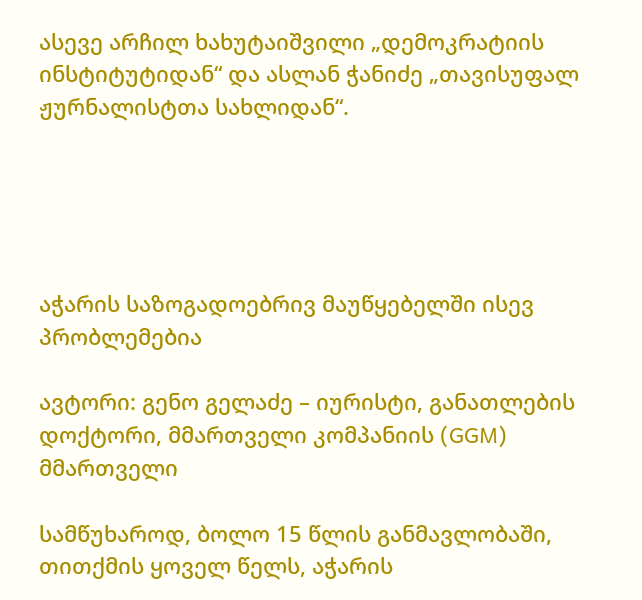ასევე არჩილ ხახუტაიშვილი „დემოკრატიის ინსტიტუტიდან“ და ასლან ჭანიძე „თავისუფალ ჟურნალისტთა სახლიდან“.





აჭარის საზოგადოებრივ მაუწყებელში ისევ პრობლემებია

ავტორი: გენო გელაძე – იურისტი, განათლების დოქტორი, მმართველი კომპანიის (GGM) მმართველი

სამწუხაროდ, ბოლო 15 წლის განმავლობაში, თითქმის ყოველ წელს, აჭარის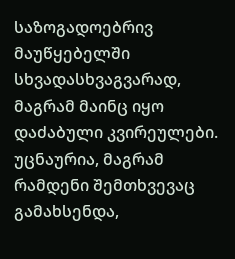საზოგადოებრივ მაუწყებელში სხვადასხვაგვარად, მაგრამ მაინც იყო დაძაბული კვირეულები.  უცნაურია, მაგრამ რამდენი შემთხვევაც გამახსენდა,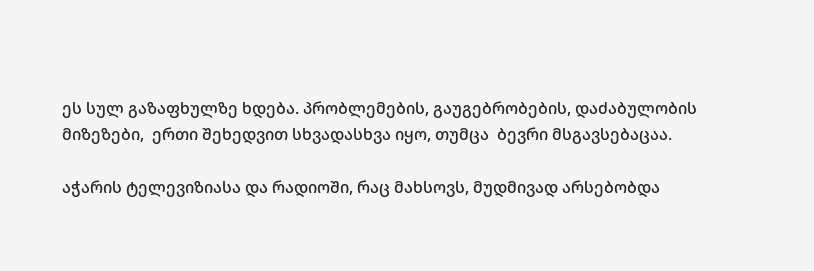ეს სულ გაზაფხულზე ხდება. პრობლემების, გაუგებრობების, დაძაბულობის მიზეზები,  ერთი შეხედვით სხვადასხვა იყო, თუმცა  ბევრი მსგავსებაცაა.

აჭარის ტელევიზიასა და რადიოში, რაც მახსოვს, მუდმივად არსებობდა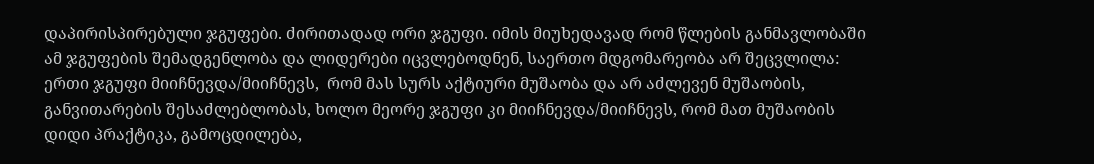დაპირისპირებული ჯგუფები. ძირითადად ორი ჯგუფი. იმის მიუხედავად რომ წლების განმავლობაში ამ ჯგუფების შემადგენლობა და ლიდერები იცვლებოდნენ, საერთო მდგომარეობა არ შეცვლილა: ერთი ჯგუფი მიიჩნევდა/მიიჩნევს,  რომ მას სურს აქტიური მუშაობა და არ აძლევენ მუშაობის, განვითარების შესაძლებლობას, ხოლო მეორე ჯგუფი კი მიიჩნევდა/მიიჩნევს, რომ მათ მუშაობის დიდი პრაქტიკა, გამოცდილება,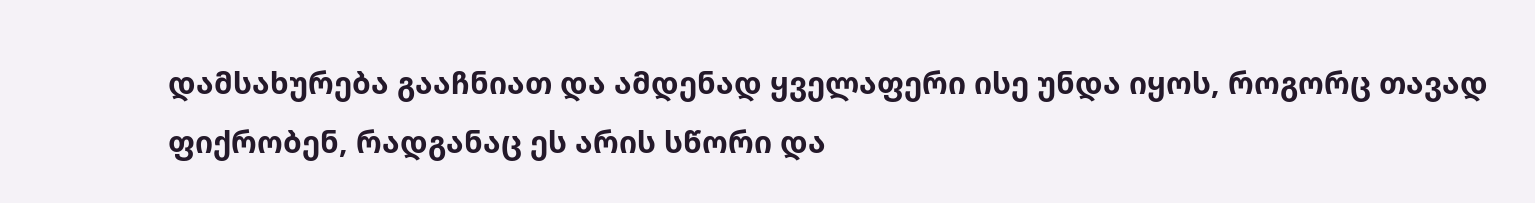დამსახურება გააჩნიათ და ამდენად ყველაფერი ისე უნდა იყოს, როგორც თავად ფიქრობენ, რადგანაც ეს არის სწორი და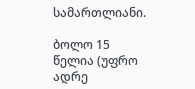სამართლიანი.

ბოლო 15 წელია (უფრო ადრე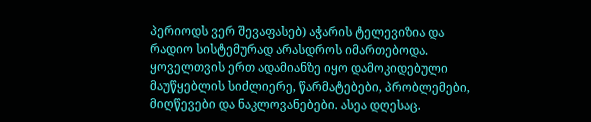პერიოდს ვერ შევაფასებ) აჭარის ტელევიზია და რადიო სისტემურად არასდროს იმართებოდა. ყოველთვის ერთ ადამიანზე იყო დამოკიდებული მაუწყებლის სიძლიერე, წარმატებები, პრობლემები, მიღწევები და ნაკლოვანებები. ასეა დღესაც.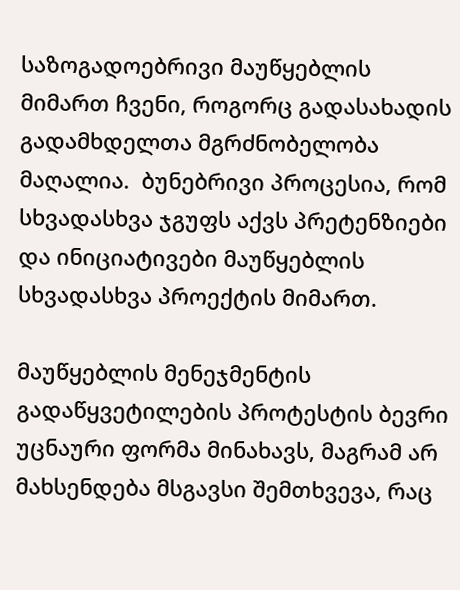საზოგადოებრივი მაუწყებლის მიმართ ჩვენი, როგორც გადასახადის გადამხდელთა მგრძნობელობა მაღალია.  ბუნებრივი პროცესია, რომ სხვადასხვა ჯგუფს აქვს პრეტენზიები და ინიციატივები მაუწყებლის სხვადასხვა პროექტის მიმართ.

მაუწყებლის მენეჯმენტის გადაწყვეტილების პროტესტის ბევრი უცნაური ფორმა მინახავს, მაგრამ არ მახსენდება მსგავსი შემთხვევა, რაც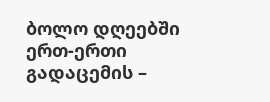ბოლო დღეებში ერთ-ერთი გადაცემის –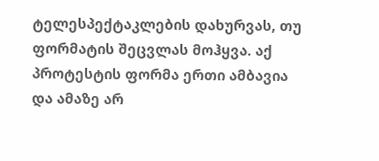ტელესპექტაკლების დახურვას, თუ ფორმატის შეცვლას მოჰყვა. აქ პროტესტის ფორმა ერთი ამბავია და ამაზე არ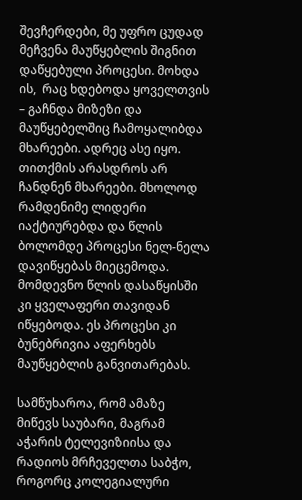შევჩერდები, მე უფრო ცუდად მეჩვენა მაუწყებლის შიგნით დაწყებული პროცესი. მოხდა ის,  რაც ხდებოდა ყოველთვის – გაჩნდა მიზეზი და მაუწყებელშიც ჩამოყალიბდა მხარეები. ადრეც ასე იყო. თითქმის არასდროს არ ჩანდნენ მხარეები. მხოლოდ რამდენიმე ლიდერი იაქტიურებდა და წლის ბოლომდე პროცესი ნელ-ნელა დავიწყებას მიეცემოდა. მომდევნო წლის დასაწყისში კი ყველაფერი თავიდან იწყებოდა. ეს პროცესი კი ბუნებრივია აფერხებს მაუწყებლის განვითარებას.

სამწუხაროა, რომ ამაზე მიწევს საუბარი, მაგრამ აჭარის ტელევიზიისა და რადიოს მრჩეველთა საბჭო, როგორც კოლეგიალური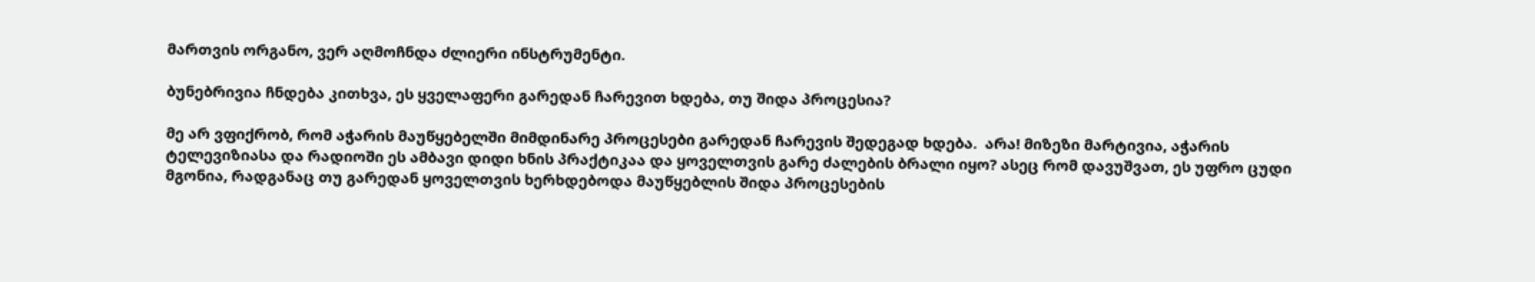მართვის ორგანო, ვერ აღმოჩნდა ძლიერი ინსტრუმენტი.

ბუნებრივია ჩნდება კითხვა, ეს ყველაფერი გარედან ჩარევით ხდება, თუ შიდა პროცესია?

მე არ ვფიქრობ, რომ აჭარის მაუწყებელში მიმდინარე პროცესები გარედან ჩარევის შედეგად ხდება.  არა! მიზეზი მარტივია, აჭარის ტელევიზიასა და რადიოში ეს ამბავი დიდი ხნის პრაქტიკაა და ყოველთვის გარე ძალების ბრალი იყო? ასეც რომ დავუშვათ, ეს უფრო ცუდი მგონია, რადგანაც თუ გარედან ყოველთვის ხერხდებოდა მაუწყებლის შიდა პროცესების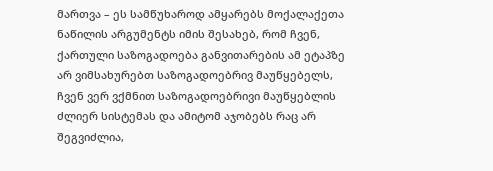მართვა – ეს სამწუხაროდ ამყარებს მოქალაქეთა ნაწილის არგუმენტს იმის შესახებ, რომ ჩვენ, ქართული საზოგადოება განვითარების ამ ეტაპზე არ ვიმსახურებთ საზოგადოებრივ მაუწყებელს, ჩვენ ვერ ვქმნით საზოგადოებრივი მაუწყებლის ძლიერ სისტემას და ამიტომ აჯობებს რაც არ შეგვიძლია,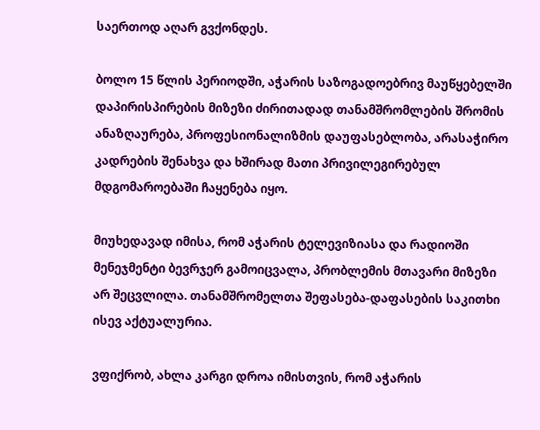საერთოდ აღარ გვქონდეს.

ბოლო 15 წლის პერიოდში, აჭარის საზოგადოებრივ მაუწყებელში დაპირისპირების მიზეზი ძირითადად თანამშრომლების შრომის ანაზღაურება, პროფესიონალიზმის დაუფასებლობა, არასაჭირო კადრების შენახვა და ხშირად მათი პრივილეგირებულ მდგომაროებაში ჩაყენება იყო.

მიუხედავად იმისა, რომ აჭარის ტელევიზიასა და რადიოში მენეჯმენტი ბევრჯერ გამოიცვალა, პრობლემის მთავარი მიზეზი არ შეცვლილა. თანამშრომელთა შეფასება-დაფასების საკითხი ისევ აქტუალურია.

ვფიქრობ, ახლა კარგი დროა იმისთვის, რომ აჭარის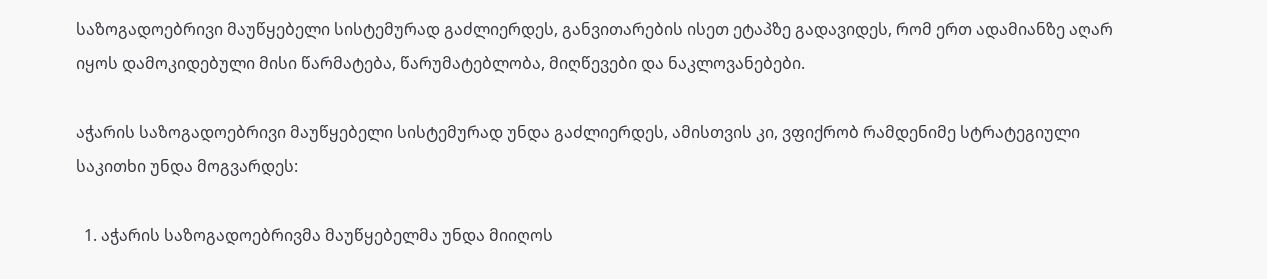საზოგადოებრივი მაუწყებელი სისტემურად გაძლიერდეს, განვითარების ისეთ ეტაპზე გადავიდეს, რომ ერთ ადამიანზე აღარ იყოს დამოკიდებული მისი წარმატება, წარუმატებლობა, მიღწევები და ნაკლოვანებები.

აჭარის საზოგადოებრივი მაუწყებელი სისტემურად უნდა გაძლიერდეს, ამისთვის კი, ვფიქრობ რამდენიმე სტრატეგიული საკითხი უნდა მოგვარდეს:

  1. აჭარის საზოგადოებრივმა მაუწყებელმა უნდა მიიღოს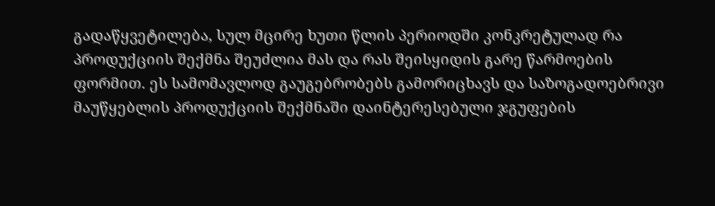გადაწყვეტილება, სულ მცირე ხუთი წლის პერიოდში კონკრეტულად რა პროდუქციის შექმნა შეუძლია მას და რას შეისყიდის გარე წარმოების ფორმით. ეს სამომავლოდ გაუგებრობებს გამორიცხავს და საზოგადოებრივი მაუწყებლის პროდუქციის შექმნაში დაინტერესებული ჯგუფების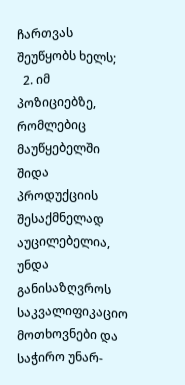ჩართვას შეუწყობს ხელს;
  2. იმ პოზიციებზე, რომლებიც მაუწყებელში შიდა პროდუქციის შესაქმნელად აუცილებელია, უნდა განისაზღვროს საკვალიფიკაციო მოთხოვნები და საჭირო უნარ-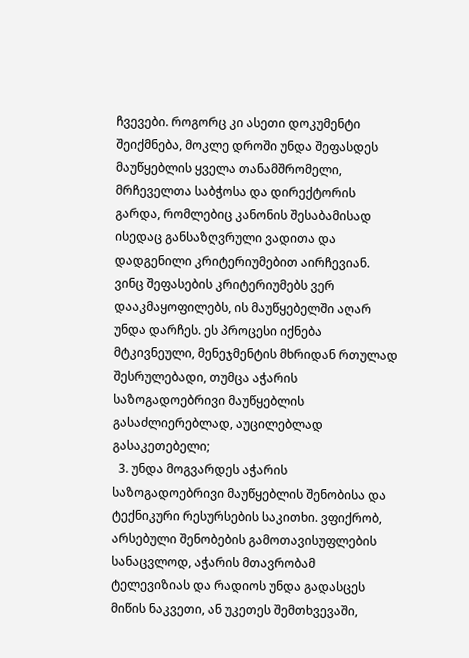ჩვევები. როგორც კი ასეთი დოკუმენტი შეიქმნება, მოკლე დროში უნდა შეფასდეს მაუწყებლის ყველა თანამშრომელი, მრჩეველთა საბჭოსა და დირექტორის გარდა, რომლებიც კანონის შესაბამისად ისედაც განსაზღვრული ვადითა და დადგენილი კრიტერიუმებით აირჩევიან. ვინც შეფასების კრიტერიუმებს ვერ დააკმაყოფილებს, ის მაუწყებელში აღარ უნდა დარჩეს. ეს პროცესი იქნება მტკივნეული, მენეჯმენტის მხრიდან რთულად შესრულებადი, თუმცა აჭარის საზოგადოებრივი მაუწყებლის გასაძლიერებლად, აუცილებლად გასაკეთებელი;
  3. უნდა მოგვარდეს აჭარის საზოგადოებრივი მაუწყებლის შენობისა და ტექნიკური რესურსების საკითხი. ვფიქრობ, არსებული შენობების გამოთავისუფლების სანაცვლოდ, აჭარის მთავრობამ ტელევიზიას და რადიოს უნდა გადასცეს მიწის ნაკვეთი, ან უკეთეს შემთხვევაში,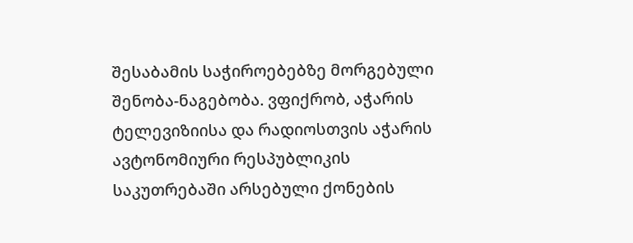შესაბამის საჭიროებებზე მორგებული შენობა-ნაგებობა. ვფიქრობ, აჭარის ტელევიზიისა და რადიოსთვის აჭარის ავტონომიური რესპუბლიკის საკუთრებაში არსებული ქონების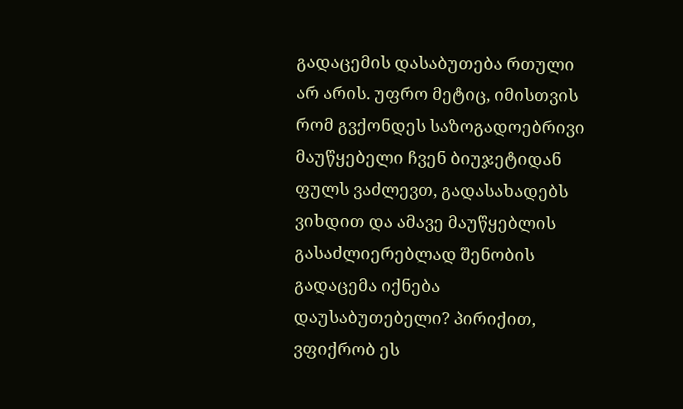გადაცემის დასაბუთება რთული არ არის. უფრო მეტიც, იმისთვის რომ გვქონდეს საზოგადოებრივი მაუწყებელი ჩვენ ბიუჯეტიდან ფულს ვაძლევთ, გადასახადებს ვიხდით და ამავე მაუწყებლის გასაძლიერებლად შენობის გადაცემა იქნება დაუსაბუთებელი? პირიქით, ვფიქრობ ეს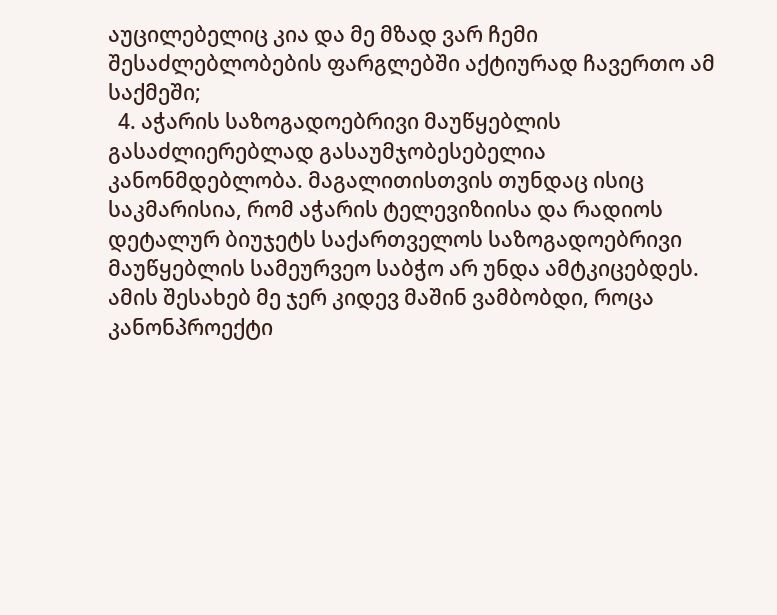აუცილებელიც კია და მე მზად ვარ ჩემი შესაძლებლობების ფარგლებში აქტიურად ჩავერთო ამ საქმეში;
  4. აჭარის საზოგადოებრივი მაუწყებლის გასაძლიერებლად გასაუმჯობესებელია კანონმდებლობა. მაგალითისთვის თუნდაც ისიც საკმარისია, რომ აჭარის ტელევიზიისა და რადიოს დეტალურ ბიუჯეტს საქართველოს საზოგადოებრივი მაუწყებლის სამეურვეო საბჭო არ უნდა ამტკიცებდეს. ამის შესახებ მე ჯერ კიდევ მაშინ ვამბობდი, როცა კანონპროექტი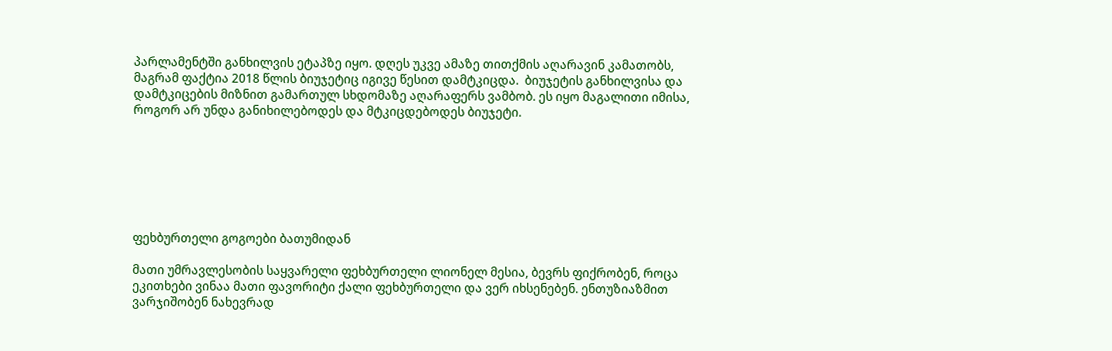პარლამენტში განხილვის ეტაპზე იყო. დღეს უკვე ამაზე თითქმის აღარავინ კამათობს, მაგრამ ფაქტია 2018 წლის ბიუჯეტიც იგივე წესით დამტკიცდა.  ბიუჯეტის განხილვისა და დამტკიცების მიზნით გამართულ სხდომაზე აღარაფერს ვამბობ. ეს იყო მაგალითი იმისა, როგორ არ უნდა განიხილებოდეს და მტკიცდებოდეს ბიუჯეტი.







ფეხბურთელი გოგოები ბათუმიდან

მათი უმრავლესობის საყვარელი ფეხბურთელი ლიონელ მესია, ბევრს ფიქრობენ, როცა ეკითხები ვინაა მათი ფავორიტი ქალი ფეხბურთელი და ვერ იხსენებენ. ენთუზიაზმით ვარჯიშობენ ნახევრად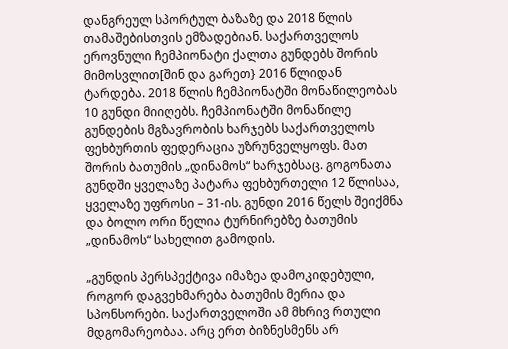დანგრეულ სპორტულ ბაზაზე და 2018 წლის თამაშებისთვის ემზადებიან. საქართველოს ეროვნული ჩემპიონატი ქალთა გუნდებს შორის მიმოსვლით[შინ და გარეთ} 2016 წლიდან ტარდება. 2018 წლის ჩემპიონატში მონაწილეობას 10 გუნდი მიიღებს. ჩემპიონატში მონაწილე გუნდების მგზავრობის ხარჯებს საქართველოს ფეხბურთის ფედერაცია უზრუნველყოფს. მათ შორის ბათუმის „დინამოს“ ხარჯებსაც. გოგონათა გუნდში ყველაზე პატარა ფეხბურთელი 12 წლისაა, ყველაზე უფროსი – 31-ის. გუნდი 2016 წელს შეიქმნა და ბოლო ორი წელია ტურნირებზე ბათუმის „დინამოს“ სახელით გამოდის.

„გუნდის პერსპექტივა იმაზეა დამოკიდებული, როგორ დაგვეხმარება ბათუმის მერია და სპონსორები. საქართველოში ამ მხრივ რთული მდგომარეობაა. არც ერთ ბიზნესმენს არ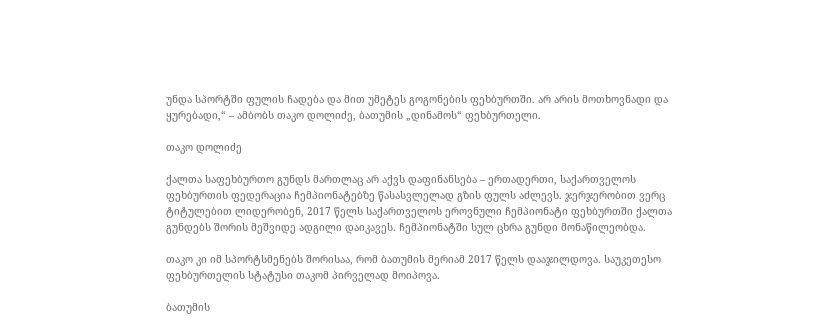უნდა სპორტში ფულის ჩადება და მით უმეტეს გოგონების ფეხბურთში. არ არის მოთხოვნადი და ყურებადი,“ – ამბობს თაკო დოლიძე, ბათუმის „დინამოს“ ფეხბურთელი.

თაკო დოლიძე

ქალთა საფეხბურთო გუნდს მართლაც არ აქვს დაფინანსება – ერთადერთი, საქართველოს ფეხბურთის ფედერაცია ჩემპიონატებზე წასასვლელად გზის ფულს აძლევს. ჯერჯერობით ვერც ტიტულებით ლიდერობენ, 2017 წელს საქართველოს ეროვნული ჩემპიონატი ფეხბურთში ქალთა გუნდებს შორის მეშვიდე ადგილი დაიკავეს. ჩემპიონატში სულ ცხრა გუნდი მონაწილეობდა.

თაკო კი იმ სპორტსმენებს შორისაა, რომ ბათუმის მერიამ 2017 წელს დააჯილდოვა. საუკეთესო  ფეხბურთელის სტატუსი თაკომ პირველად მოიპოვა.

ბათუმის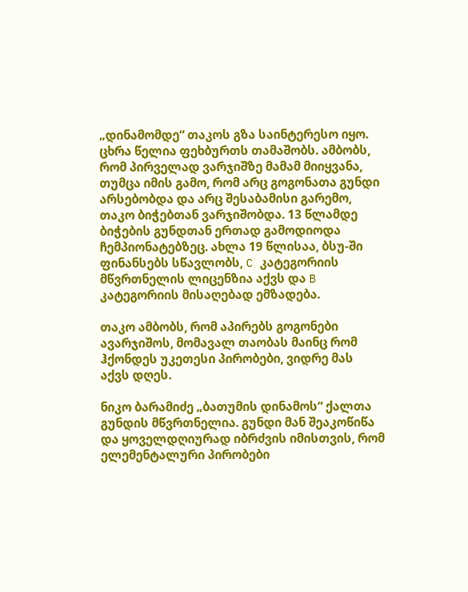„დინამომდე“ თაკოს გზა საინტერესო იყო. ცხრა წელია ფეხბურთს თამაშობს. ამბობს, რომ პირველად ვარჯიშზე მამამ მიიყვანა, თუმცა იმის გამო, რომ არც გოგონათა გუნდი არსებობდა და არც შესაბამისი გარემო, თაკო ბიჭებთან ვარჯიშობდა. 13 წლამდე ბიჭების გუნდთან ერთად გამოდიოდა ჩემპიონატებზეც. ახლა 19 წლისაა, ბსუ-ში ფინანსებს სწავლობს, C კატეგორიის მწვრთნელის ლიცენზია აქვს და B კატეგორიის მისაღებად ემზადება.

თაკო ამბობს, რომ აპირებს გოგონები ავარჯიშოს, მომავალ თაობას მაინც რომ ჰქონდეს უკეთესი პირობები, ვიდრე მას აქვს დღეს.

ნიკო ბარამიძე „ბათუმის დინამოს“ ქალთა გუნდის მწვრთნელია. გუნდი მან შეაკოწიწა და ყოველდღიურად იბრძვის იმისთვის, რომ ელემენტალური პირობები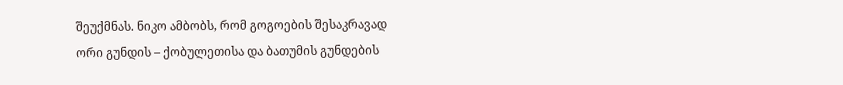შეუქმნას. ნიკო ამბობს, რომ გოგოების შესაკრავად ორი გუნდის – ქობულეთისა და ბათუმის გუნდების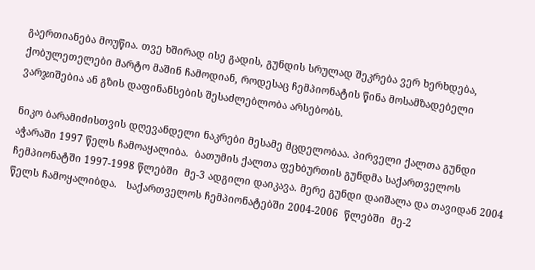გაერთიანება მოუწია. თვე ხშირად ისე გადის, გუნდის სრულად შეკრება ვერ ხერხდება, ქობულეთელები მარტო მაშინ ჩამოდიან, როდესაც ჩემპიონატის წინა მოსამზადებელი ვარჯიშებია ან გზის დაფინანსების შესაძლებლობა არსებობს.

ნიკო ბარამიძისთვის დღევანდელი ნაკრები მესამე მცდელობაა. პირველი ქალთა გუნდი აჭარაში 1997 წელს ჩამოაყალიბა.  ბათუმის ქალთა ფეხბურთის გუნდმა საქართველოს ჩემპიონატში 1997-1998 წლებში  მე-3 ადგილი დაიკავა. მერე გუნდი დაიშალა და თავიდან 2004 წელს ჩამოყალიბდა.   საქართველოს ჩემპიონატებში 2004-2006  წლებში  მე-2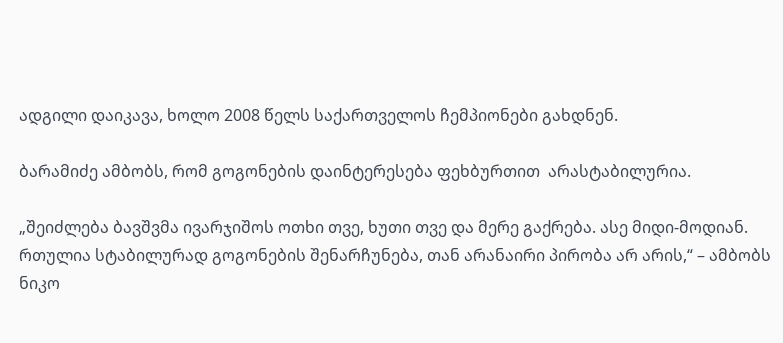ადგილი დაიკავა, ხოლო 2008 წელს საქართველოს ჩემპიონები გახდნენ.

ბარამიძე ამბობს, რომ გოგონების დაინტერესება ფეხბურთით  არასტაბილურია.

„შეიძლება ბავშვმა ივარჯიშოს ოთხი თვე, ხუთი თვე და მერე გაქრება. ასე მიდი-მოდიან. რთულია სტაბილურად გოგონების შენარჩუნება, თან არანაირი პირობა არ არის,“ – ამბობს ნიკო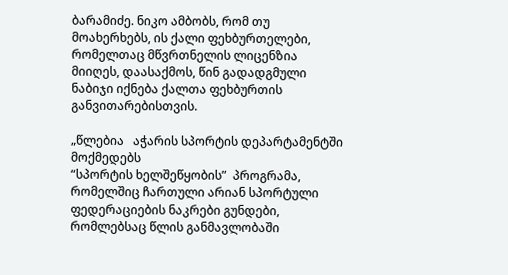ბარამიძე. ნიკო ამბობს, რომ თუ მოახერხებს, ის ქალი ფეხბურთელები, რომელთაც მწვრთნელის ლიცენზია მიიღეს, დაასაქმოს, წინ გადადგმული ნაბიჯი იქნება ქალთა ფეხბურთის განვითარებისთვის.

„წლებია   აჭარის სპორტის დეპარტამენტში მოქმედებს
“სპორტის ხელშეწყობის”  პროგრამა, რომელშიც ჩართული არიან სპორტული ფედერაციების ნაკრები გუნდები, რომლებსაც წლის განმავლობაში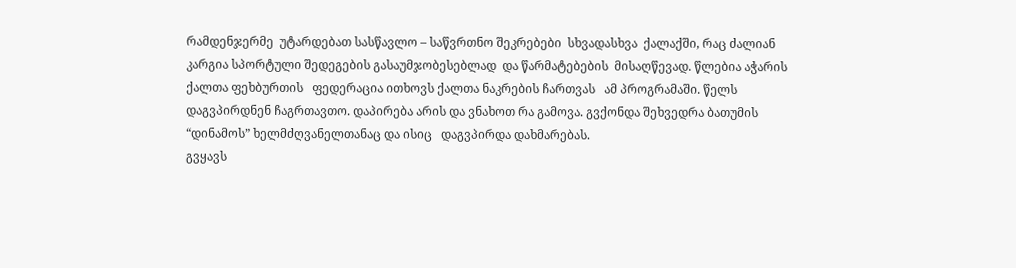რამდენჯერმე  უტარდებათ სასწავლო – საწვრთნო შეკრებები  სხვადასხვა  ქალაქში, რაც ძალიან კარგია სპორტული შედეგების გასაუმჯობესებლად  და წარმატებების  მისაღწევად. წლებია აჭარის ქალთა ფეხბურთის   ფედერაცია ითხოვს ქალთა ნაკრების ჩართვას   ამ პროგრამაში. წელს დაგვპირდნენ ჩაგრთავთო. დაპირება არის და ვნახოთ რა გამოვა. გვქონდა შეხვედრა ბათუმის “დინამოს” ხელმძღვანელთანაც და ისიც   დაგვპირდა დახმარებას.
გვყავს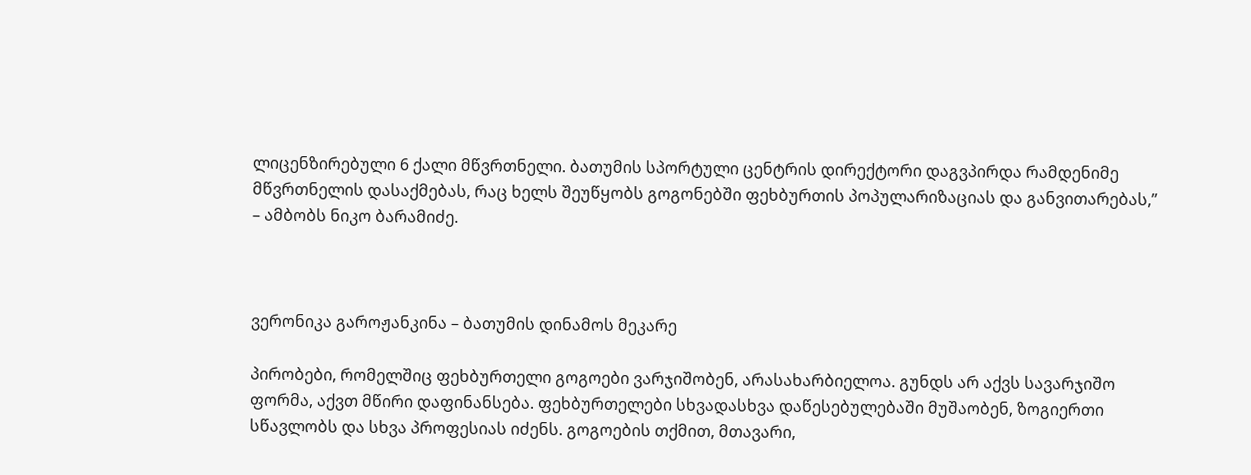ლიცენზირებული 6 ქალი მწვრთნელი. ბათუმის სპორტული ცენტრის დირექტორი დაგვპირდა რამდენიმე მწვრთნელის დასაქმებას, რაც ხელს შეუწყობს გოგონებში ფეხბურთის პოპულარიზაციას და განვითარებას,” – ამბობს ნიკო ბარამიძე.



ვერონიკა გაროჟანკინა – ბათუმის დინამოს მეკარე

პირობები, რომელშიც ფეხბურთელი გოგოები ვარჯიშობენ, არასახარბიელოა. გუნდს არ აქვს სავარჯიშო ფორმა, აქვთ მწირი დაფინანსება. ფეხბურთელები სხვადასხვა დაწესებულებაში მუშაობენ, ზოგიერთი სწავლობს და სხვა პროფესიას იძენს. გოგოების თქმით, მთავარი,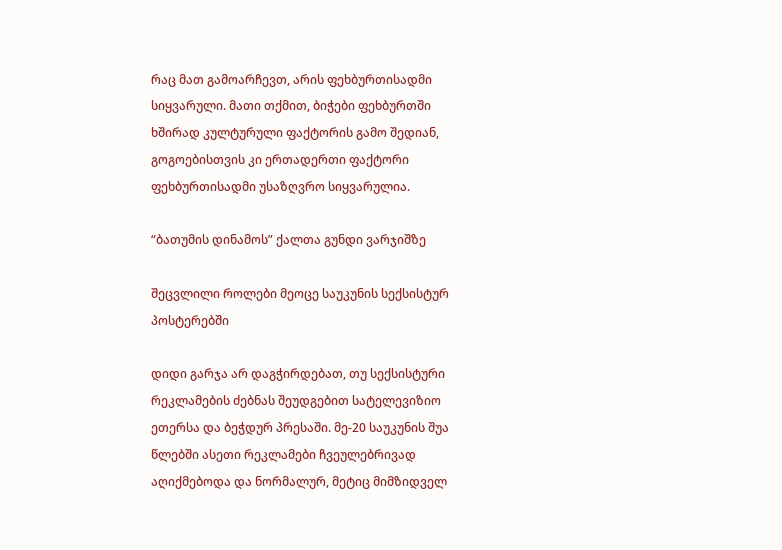რაც მათ გამოარჩევთ, არის ფეხბურთისადმი სიყვარული. მათი თქმით, ბიჭები ფეხბურთში ხშირად კულტურული ფაქტორის გამო შედიან, გოგოებისთვის კი ერთადერთი ფაქტორი ფეხბურთისადმი უსაზღვრო სიყვარულია.

“ბათუმის დინამოს” ქალთა გუნდი ვარჯიშზე

შეცვლილი როლები მეოცე საუკუნის სექსისტურ პოსტერებში

დიდი გარჯა არ დაგჭირდებათ, თუ სექსისტური რეკლამების ძებნას შეუდგებით სატელევიზიო ეთერსა და ბეჭდურ პრესაში. მე-20 საუკუნის შუა წლებში ასეთი რეკლამები ჩვეულებრივად აღიქმებოდა და ნორმალურ, მეტიც მიმზიდველ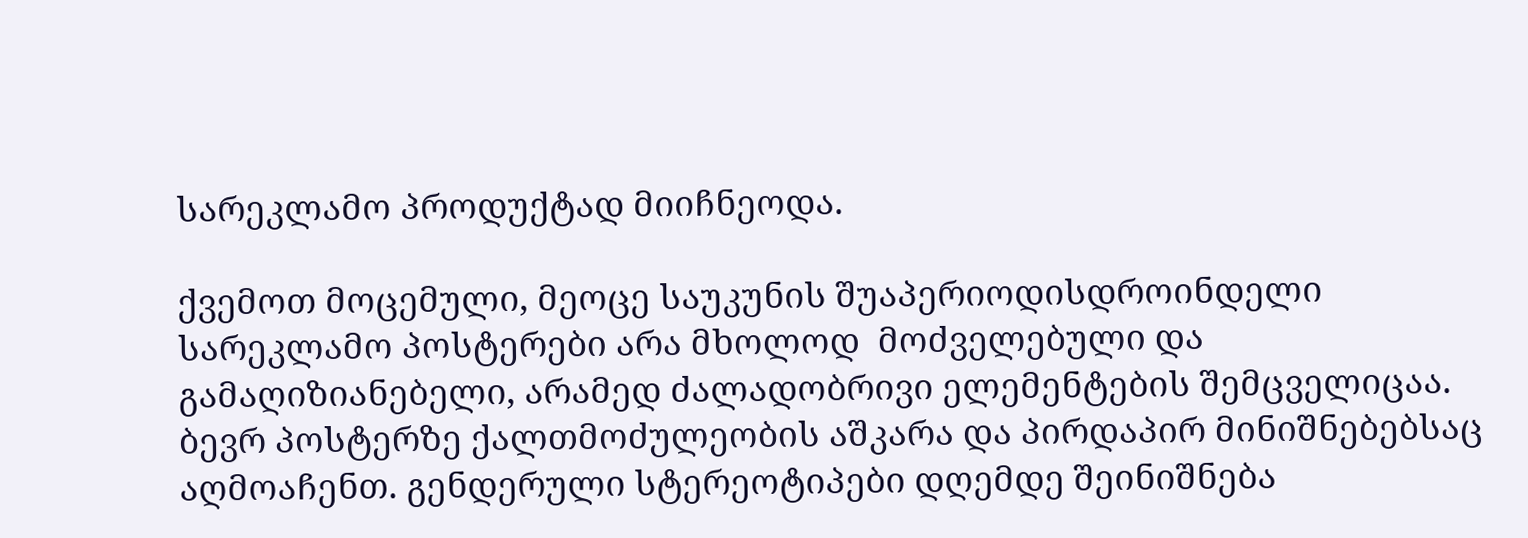სარეკლამო პროდუქტად მიიჩნეოდა.

ქვემოთ მოცემული, მეოცე საუკუნის შუაპერიოდისდროინდელი სარეკლამო პოსტერები არა მხოლოდ  მოძველებული და გამაღიზიანებელი, არამედ ძალადობრივი ელემენტების შემცველიცაა. ბევრ პოსტერზე ქალთმოძულეობის აშკარა და პირდაპირ მინიშნებებსაც აღმოაჩენთ. გენდერული სტერეოტიპები დღემდე შეინიშნება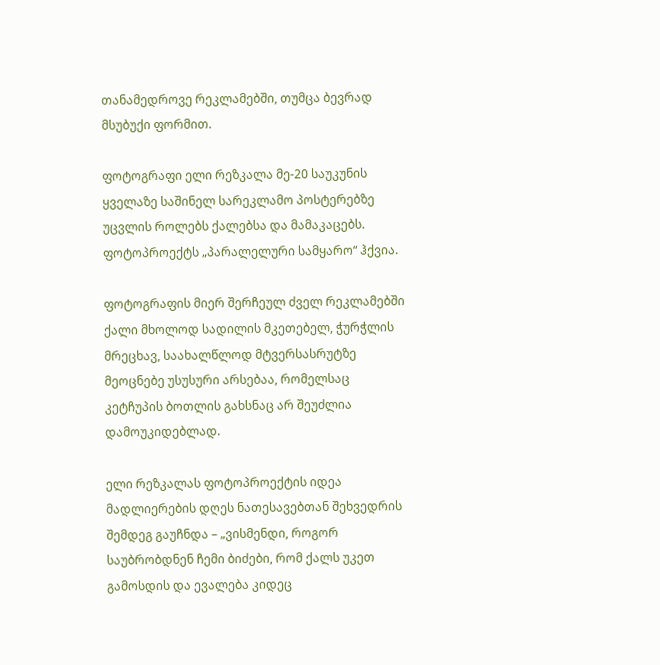თანამედროვე რეკლამებში, თუმცა ბევრად მსუბუქი ფორმით.

ფოტოგრაფი ელი რეზკალა მე-20 საუკუნის ყველაზე საშინელ სარეკლამო პოსტერებზე უცვლის როლებს ქალებსა და მამაკაცებს. ფოტოპროექტს „პარალელური სამყარო“ ჰქვია.

ფოტოგრაფის მიერ შერჩეულ ძველ რეკლამებში ქალი მხოლოდ სადილის მკეთებელ, ჭურჭლის მრეცხავ, საახალწლოდ მტვერსასრუტზე მეოცნებე უსუსური არსებაა, რომელსაც კეტჩუპის ბოთლის გახსნაც არ შეუძლია დამოუკიდებლად.

ელი რეზკალას ფოტოპროექტის იდეა მადლიერების დღეს ნათესავებთან შეხვედრის შემდეგ გაუჩნდა – „ვისმენდი, როგორ საუბრობდნენ ჩემი ბიძები, რომ ქალს უკეთ გამოსდის და ევალება კიდეც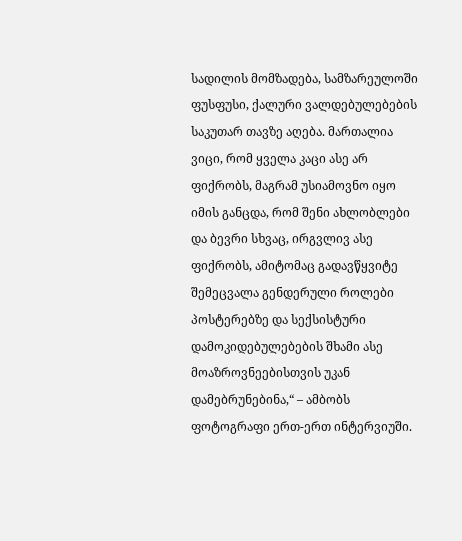სადილის მომზადება, სამზარეულოში ფუსფუსი, ქალური ვალდებულებების საკუთარ თავზე აღება. მართალია ვიცი, რომ ყველა კაცი ასე არ ფიქრობს, მაგრამ უსიამოვნო იყო იმის განცდა, რომ შენი ახლობლები და ბევრი სხვაც, ირგვლივ ასე ფიქრობს, ამიტომაც გადავწყვიტე შემეცვალა გენდერული როლები პოსტერებზე და სექსისტური დამოკიდებულებების შხამი ასე მოაზროვნეებისთვის უკან დამებრუნებინა,“ – ამბობს ფოტოგრაფი ერთ-ერთ ინტერვიუში.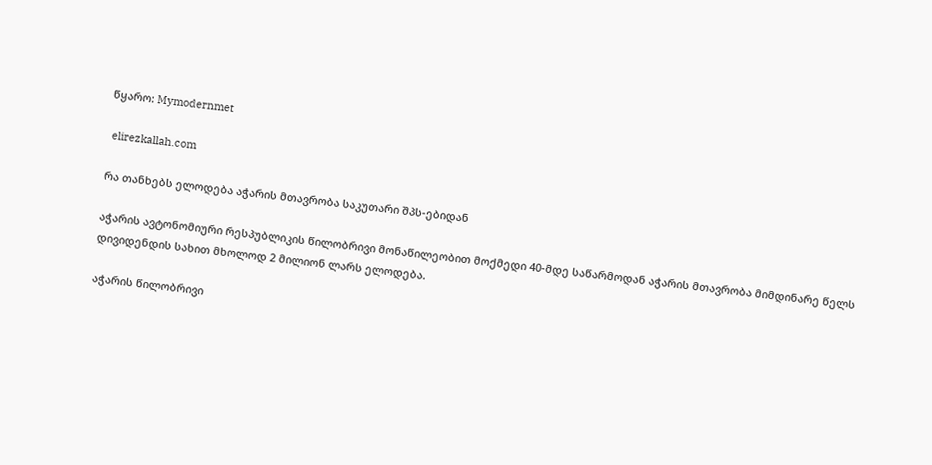წყარო: Mymodernmet

 elirezkallah.com

რა თანხებს ელოდება აჭარის მთავრობა საკუთარი შპს-ებიდან

აჭარის ავტონომიური რესპუბლიკის წილობრივი მონაწილეობით მოქმედი 40-მდე საწარმოდან აჭარის მთავრობა მიმდინარე წელს დივიდენდის სახით მხოლოდ 2 მილიონ ლარს ელოდება.

აჭარის წილობრივი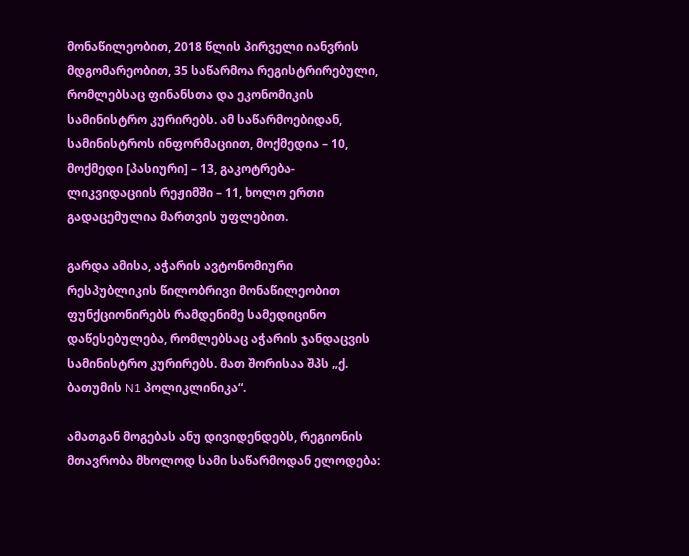მონაწილეობით, 2018 წლის პირველი იანვრის მდგომარეობით, 35 საწარმოა რეგისტრირებული, რომლებსაც ფინანსთა და ეკონომიკის სამინისტრო კურირებს. ამ საწარმოებიდან, სამინისტროს ინფორმაციით, მოქმედია – 10, მოქმედი [პასიური] – 13, გაკოტრება-ლიკვიდაციის რეჟიმში – 11, ხოლო ერთი გადაცემულია მართვის უფლებით.

გარდა ამისა, აჭარის ავტონომიური რესპუბლიკის წილობრივი მონაწილეობით ფუნქციონირებს რამდენიმე სამედიცინო დაწესებულება, რომლებსაც აჭარის ჯანდაცვის სამინისტრო კურირებს. მათ შორისაა შპს „ქ. ბათუმის N1 პოლიკლინიკა“.

ამათგან მოგებას ანუ დივიდენდებს, რეგიონის მთავრობა მხოლოდ სამი საწარმოდან ელოდება: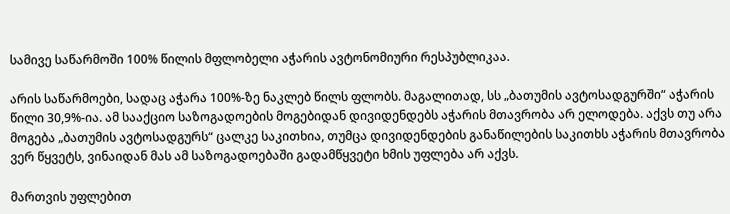სამივე საწარმოში 100% წილის მფლობელი აჭარის ავტონომიური რესპუბლიკაა.

არის საწარმოები, სადაც აჭარა 100%-ზე ნაკლებ წილს ფლობს. მაგალითად, სს „ბათუმის ავტოსადგურში“ აჭარის წილი 30,9%-ია. ამ სააქციო საზოგადოების მოგებიდან დივიდენდებს აჭარის მთავრობა არ ელოდება. აქვს თუ არა მოგება „ბათუმის ავტოსადგურს“ ცალკე საკითხია, თუმცა დივიდენდების განაწილების საკითხს აჭარის მთავრობა ვერ წყვეტს, ვინაიდან მას ამ საზოგადოებაში გადამწყვეტი ხმის უფლება არ აქვს.

მართვის უფლებით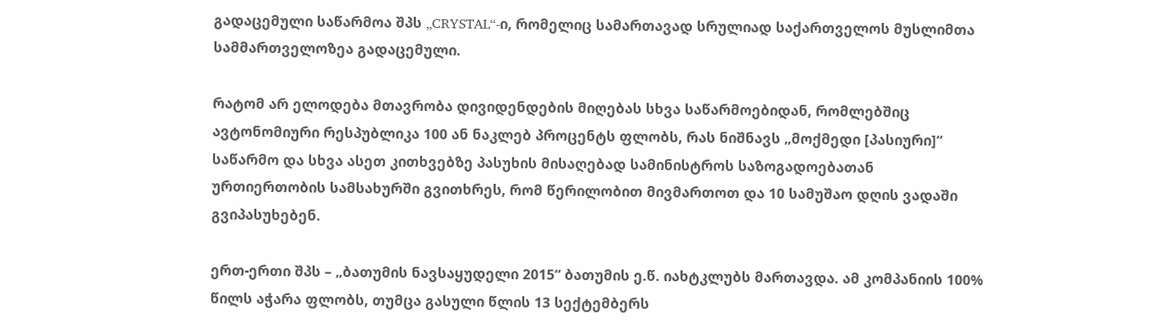გადაცემული საწარმოა შპს „CRYSTAL“-ი, რომელიც სამართავად სრულიად საქართველოს მუსლიმთა სამმართველოზეა გადაცემული.

რატომ არ ელოდება მთავრობა დივიდენდების მიღებას სხვა საწარმოებიდან, რომლებშიც ავტონომიური რესპუბლიკა 100 ან ნაკლებ პროცენტს ფლობს, რას ნიშნავს „მოქმედი [პასიური]“ საწარმო და სხვა ასეთ კითხვებზე პასუხის მისაღებად სამინისტროს საზოგადოებათან ურთიერთობის სამსახურში გვითხრეს, რომ წერილობით მივმართოთ და 10 სამუშაო დღის ვადაში გვიპასუხებენ.

ერთ-ერთი შპს – „ბათუმის ნავსაყუდელი 2015“ ბათუმის ე.წ. იახტკლუბს მართავდა. ამ კომპანიის 100% წილს აჭარა ფლობს, თუმცა გასული წლის 13 სექტემბერს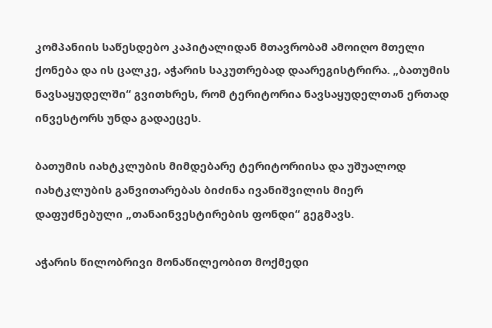კომპანიის საწესდებო კაპიტალიდან მთავრობამ ამოიღო მთელი ქონება და ის ცალკე, აჭარის საკუთრებად დაარეგისტრირა. „ბათუმის ნავსაყუდელში“ გვითხრეს, რომ ტერიტორია ნავსაყუდელთან ერთად ინვესტორს უნდა გადაეცეს.

ბათუმის იახტკლუბის მიმდებარე ტერიტორიისა და უშუალოდ იახტკლუბის განვითარებას ბიძინა ივანიშვილის მიერ დაფუძნებული „თანაინვესტირების ფონდი“ გეგმავს.

აჭარის წილობრივი მონაწილეობით მოქმედი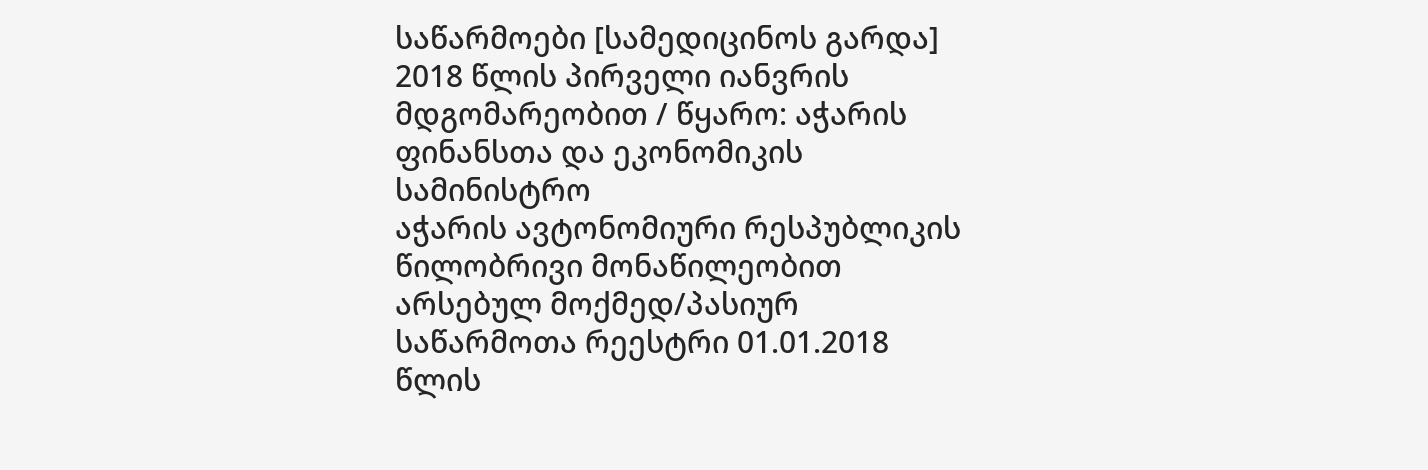საწარმოები [სამედიცინოს გარდა] 2018 წლის პირველი იანვრის მდგომარეობით / წყარო: აჭარის ფინანსთა და ეკონომიკის სამინისტრო
აჭარის ავტონომიური რესპუბლიკის წილობრივი მონაწილეობით არსებულ მოქმედ/პასიურ საწარმოთა რეესტრი 01.01.2018 წლის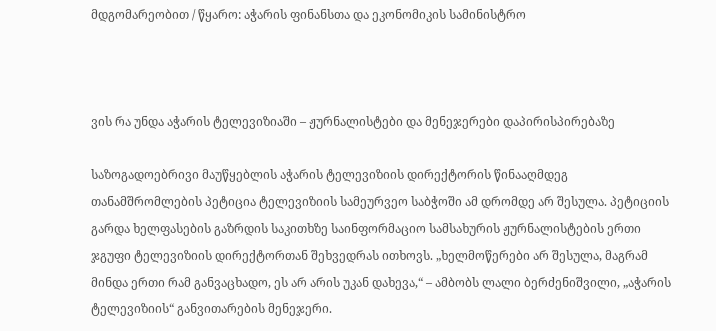მდგომარეობით / წყარო: აჭარის ფინანსთა და ეკონომიკის სამინისტრო



ვის რა უნდა აჭარის ტელევიზიაში – ჟურნალისტები და მენეჯერები დაპირისპირებაზე

საზოგადოებრივი მაუწყებლის აჭარის ტელევიზიის დირექტორის წინააღმდეგ თანამშრომლების პეტიცია ტელევიზიის სამეურვეო საბჭოში ამ დრომდე არ შესულა. პეტიციის გარდა ხელფასების გაზრდის საკითხზე საინფორმაციო სამსახურის ჟურნალისტების ერთი ჯგუფი ტელევიზიის დირექტორთან შეხვედრას ითხოვს. „ხელმოწერები არ შესულა, მაგრამ მინდა ერთი რამ განვაცხადო, ეს არ არის უკან დახევა,“ – ამბობს ლალი ბერძენიშვილი, „აჭარის ტელევიზიის“ განვითარების მენეჯერი.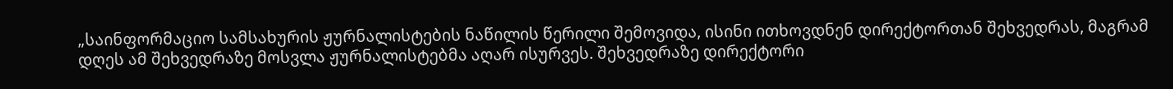„საინფორმაციო სამსახურის ჟურნალისტების ნაწილის წერილი შემოვიდა, ისინი ითხოვდნენ დირექტორთან შეხვედრას, მაგრამ დღეს ამ შეხვედრაზე მოსვლა ჟურნალისტებმა აღარ ისურვეს. შეხვედრაზე დირექტორი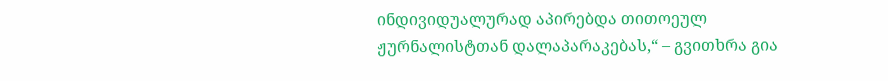ინდივიდუალურად აპირებდა თითოეულ ჟურნალისტთან დალაპარაკებას,“ – გვითხრა გია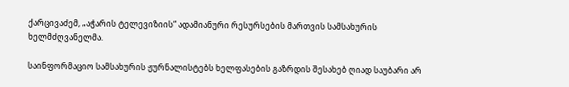ქარცივაძემ, „აჭარის ტელევიზიის“ ადამიანური რესურსების მართვის სამსახურის ხელმძღვანელმა.

საინფორმაციო სამსახურის ჟურნალისტებს ხელფასების გაზრდის შესახებ ღიად საუბარი არ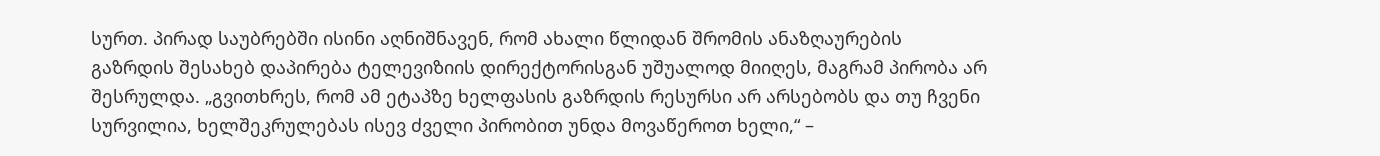სურთ. პირად საუბრებში ისინი აღნიშნავენ, რომ ახალი წლიდან შრომის ანაზღაურების გაზრდის შესახებ დაპირება ტელევიზიის დირექტორისგან უშუალოდ მიიღეს, მაგრამ პირობა არ შესრულდა. „გვითხრეს, რომ ამ ეტაპზე ხელფასის გაზრდის რესურსი არ არსებობს და თუ ჩვენი სურვილია, ხელშეკრულებას ისევ ძველი პირობით უნდა მოვაწეროთ ხელი,“ –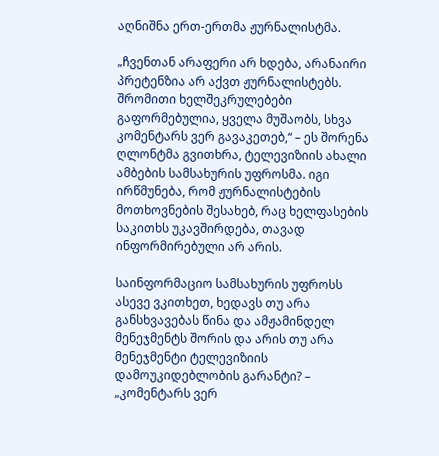აღნიშნა ერთ-ერთმა ჟურნალისტმა.

„ჩვენთან არაფერი არ ხდება, არანაირი პრეტენზია არ აქვთ ჟურნალისტებს. შრომითი ხელშეკრულებები გაფორმებულია, ყველა მუშაობს, სხვა კომენტარს ვერ გავაკეთებ,“ – ეს შორენა ღლონტმა გვითხრა, ტელევიზიის ახალი ამბების სამსახურის უფროსმა. იგი ირწმუნება, რომ ჟურნალისტების მოთხოვნების შესახებ, რაც ხელფასების საკითხს უკავშირდება, თავად ინფორმირებული არ არის.

საინფორმაციო სამსახურის უფროსს ასევე ვკითხეთ, ხედავს თუ არა განსხვავებას წინა და ამჟამინდელ მენეჯმენტს შორის და არის თუ არა მენეჯმენტი ტელევიზიის დამოუკიდებლობის გარანტი? – „კომენტარს ვერ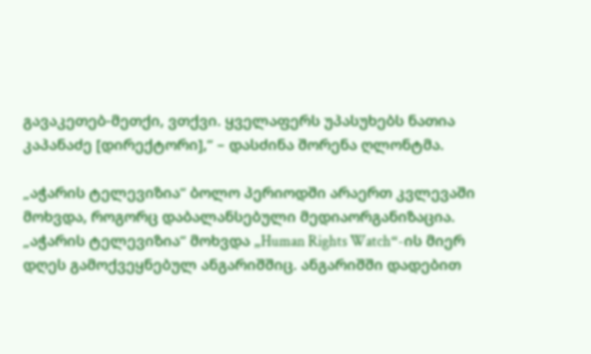გავაკეთებ-მეთქი, ვთქვი. ყველაფერს უპასუხებს ნათია კაპანაძე [დირექტორი],“ – დასძინა შორენა ღლონტმა.

„აჭარის ტელევიზია“ ბოლო პერიოდში არაერთ კვლევაში მოხვდა, როგორც დაბალანსებული მედიაორგანიზაცია. „აჭარის ტელევიზია“ მოხვდა „Human Rights Watch“-ის მიერ დღეს გამოქვეყნებულ ანგარიშშიც. ანგარიშში დადებით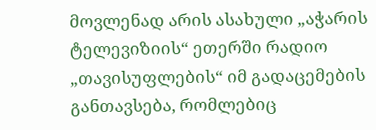მოვლენად არის ასახული „აჭარის ტელევიზიის“ ეთერში რადიო „თავისუფლების“ იმ გადაცემების განთავსება, რომლებიც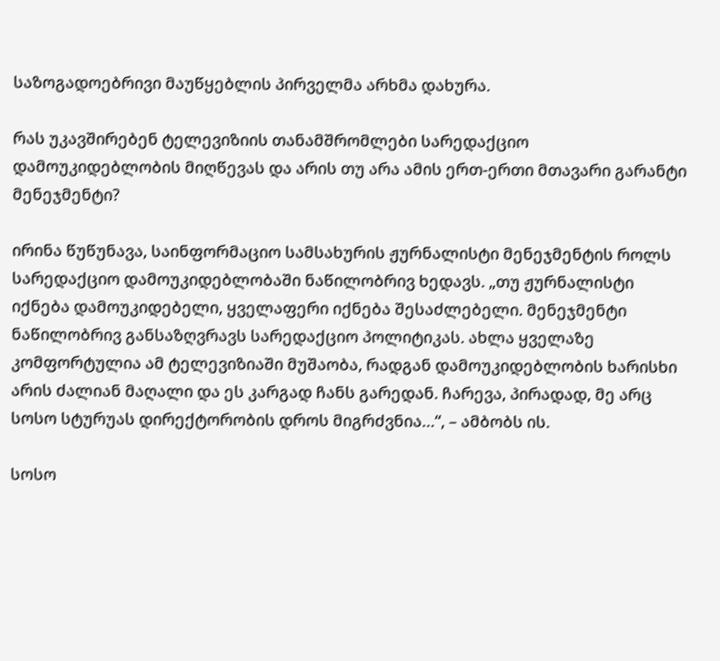საზოგადოებრივი მაუწყებლის პირველმა არხმა დახურა.

რას უკავშირებენ ტელევიზიის თანამშრომლები სარედაქციო დამოუკიდებლობის მიღწევას და არის თუ არა ამის ერთ-ერთი მთავარი გარანტი მენეჯმენტი?

ირინა წუწუნავა, საინფორმაციო სამსახურის ჟურნალისტი მენეჯმენტის როლს სარედაქციო დამოუკიდებლობაში ნაწილობრივ ხედავს. „თუ ჟურნალისტი იქნება დამოუკიდებელი, ყველაფერი იქნება შესაძლებელი. მენეჯმენტი ნაწილობრივ განსაზღვრავს სარედაქციო პოლიტიკას. ახლა ყველაზე კომფორტულია ამ ტელევიზიაში მუშაობა, რადგან დამოუკიდებლობის ხარისხი არის ძალიან მაღალი და ეს კარგად ჩანს გარედან. ჩარევა, პირადად, მე არც სოსო სტურუას დირექტორობის დროს მიგრძვნია…“, – ამბობს ის.

სოსო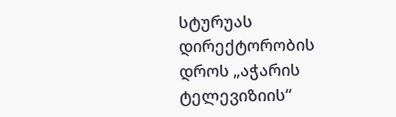სტურუას დირექტორობის დროს „აჭარის ტელევიზიის“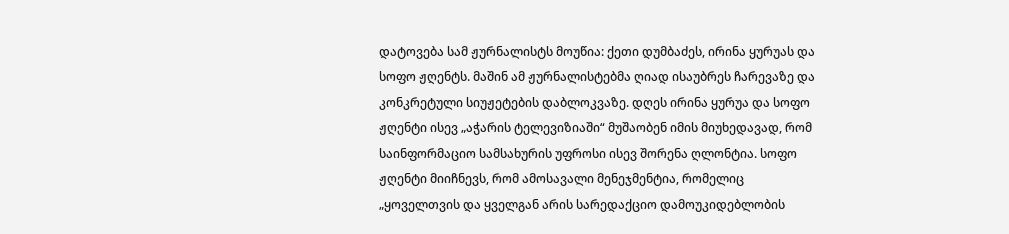დატოვება სამ ჟურნალისტს მოუწია: ქეთი დუმბაძეს, ირინა ყურუას და სოფო ჟღენტს. მაშინ ამ ჟურნალისტებმა ღიად ისაუბრეს ჩარევაზე და კონკრეტული სიუჟეტების დაბლოკვაზე. დღეს ირინა ყურუა და სოფო ჟღენტი ისევ „აჭარის ტელევიზიაში“ მუშაობენ იმის მიუხედავად, რომ საინფორმაციო სამსახურის უფროსი ისევ შორენა ღლონტია. სოფო ჟღენტი მიიჩნევს, რომ ამოსავალი მენეჯმენტია, რომელიც „ყოველთვის და ყველგან არის სარედაქციო დამოუკიდებლობის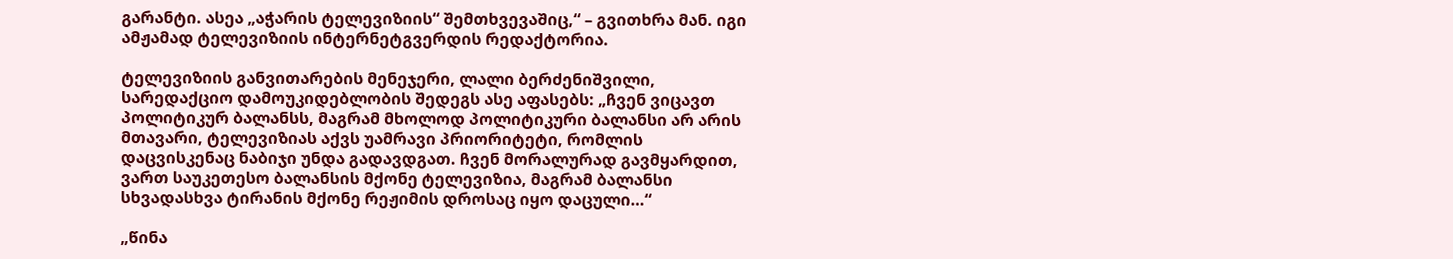გარანტი. ასეა „აჭარის ტელევიზიის“ შემთხვევაშიც,“ – გვითხრა მან. იგი ამჟამად ტელევიზიის ინტერნეტგვერდის რედაქტორია.

ტელევიზიის განვითარების მენეჯერი, ლალი ბერძენიშვილი, სარედაქციო დამოუკიდებლობის შედეგს ასე აფასებს: „ჩვენ ვიცავთ პოლიტიკურ ბალანსს, მაგრამ მხოლოდ პოლიტიკური ბალანსი არ არის მთავარი, ტელევიზიას აქვს უამრავი პრიორიტეტი, რომლის დაცვისკენაც ნაბიჯი უნდა გადავდგათ. ჩვენ მორალურად გავმყარდით, ვართ საუკეთესო ბალანსის მქონე ტელევიზია, მაგრამ ბალანსი სხვადასხვა ტირანის მქონე რეჟიმის დროსაც იყო დაცული…“

„წინა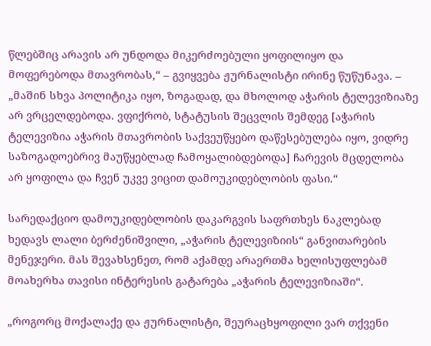წლებშიც არავის არ უნდოდა მიკერძოებული ყოფილიყო და მოფერებოდა მთავრობას,“ – გვიყვება ჟურნალისტი ირინე წუწუნავა. – „მაშინ სხვა პოლიტიკა იყო, ზოგადად, და მხოლოდ აჭარის ტელევიზიაზე არ ვრცელდებოდა. ვფიქრობ, სტატუსის შეცვლის შემდეგ [აჭარის ტელევიზია აჭარის მთავრობის საქვეუწყებო დაწესებულება იყო, ვიდრე საზოგადოებრივ მაუწყებლად ჩამოყალიბდებოდა] ჩარევის მცდელობა არ ყოფილა და ჩვენ უკვე ვიცით დამოუკიდებლობის ფასი.“

სარედაქციო დამოუკიდებლობის დაკარგვის საფრთხეს ნაკლებად ხედავს ლალი ბერძენიშვილი, „აჭარის ტელევიზიის“ განვითარების მენეჯერი. მას შევახსენეთ, რომ აქამდე არაერთმა ხელისუფლებამ  მოახერხა თავისი ინტერესის გატარება „აჭარის ტელევიზიაში“.

„როგორც მოქალაქე და ჟურნალისტი, შეურაცხყოფილი ვარ თქვენი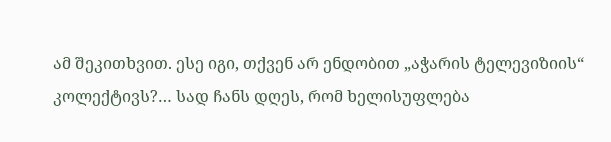ამ შეკითხვით. ესე იგი, თქვენ არ ენდობით „აჭარის ტელევიზიის“ კოლექტივს?… სად ჩანს დღეს, რომ ხელისუფლება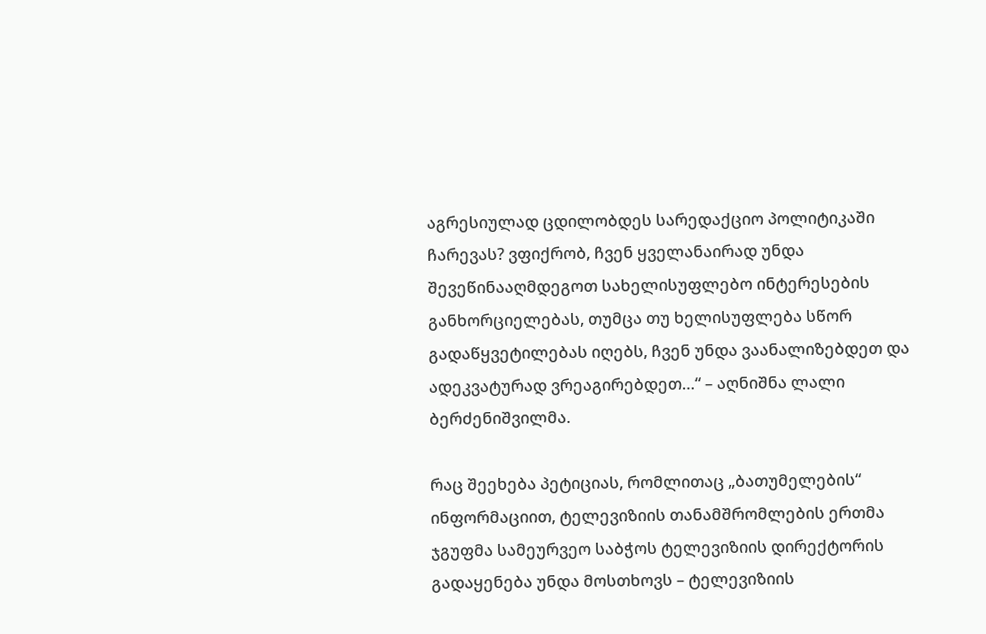აგრესიულად ცდილობდეს სარედაქციო პოლიტიკაში ჩარევას? ვფიქრობ, ჩვენ ყველანაირად უნდა შევეწინააღმდეგოთ სახელისუფლებო ინტერესების განხორციელებას, თუმცა თუ ხელისუფლება სწორ გადაწყვეტილებას იღებს, ჩვენ უნდა ვაანალიზებდეთ და ადეკვატურად ვრეაგირებდეთ…“ – აღნიშნა ლალი ბერძენიშვილმა.

რაც შეეხება პეტიციას, რომლითაც „ბათუმელების“ ინფორმაციით, ტელევიზიის თანამშრომლების ერთმა ჯგუფმა სამეურვეო საბჭოს ტელევიზიის დირექტორის გადაყენება უნდა მოსთხოვს – ტელევიზიის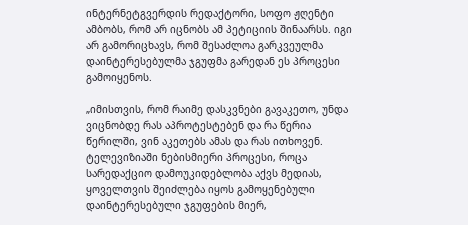ინტერნეტგვერდის რედაქტორი, სოფო ჟღენტი ამბობს, რომ არ იცნობს ამ პეტიციის შინაარსს. იგი არ გამორიცხავს, რომ შესაძლოა გარკვეულმა დაინტერესებულმა ჯგუფმა გარედან ეს პროცესი გამოიყენოს.

„იმისთვის, რომ რაიმე დასკვნები გავაკეთო, უნდა ვიცნობდე რას აპროტესტებენ და რა წერია წერილში, ვინ აკეთებს ამას და რას ითხოვენ. ტელევიზიაში ნებისმიერი პროცესი, როცა სარედაქციო დამოუკიდებლობა აქვს მედიას, ყოველთვის შეიძლება იყოს გამოყენებული დაინტერესებული ჯგუფების მიერ,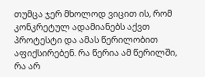თუმცა ჯერ მხოლოდ ვიცით ის, რომ კონკრეტულ ადამიანებს აქვთ პროტესტი და ამას წერილობით აფიქსირებენ. რა წერია ამ წერილში, რა არ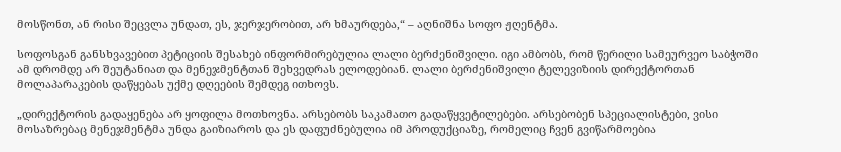მოსწონთ, ან რისი შეცვლა უნდათ, ეს, ჯერჯერობით, არ ხმაურდება,“ – აღნიშნა სოფო ჟღენტმა.

სოფოსგან განსხვავებით პეტიციის შესახებ ინფორმირებულია ლალი ბერძენიშვილი. იგი ამბობს, რომ წერილი სამეურვეო საბჭოში ამ დრომდე არ შეუტანიათ და მენეჯმენტთან შეხვედრას ელოდებიან. ლალი ბერძენიშვილი ტელევიზიის დირექტორთან მოლაპარაკების დაწყებას უქმე დღეების შემდეგ ითხოვს.

„დირექტორის გადაყენება არ ყოფილა მოთხოვნა. არსებობს საკამათო გადაწყვეტილებები. არსებობენ სპეციალისტები, ვისი მოსაზრებაც მენეჯმენტმა უნდა გაიზიაროს და ეს დაფუძნებულია იმ პროდუქციაზე, რომელიც ჩვენ გვიწარმოებია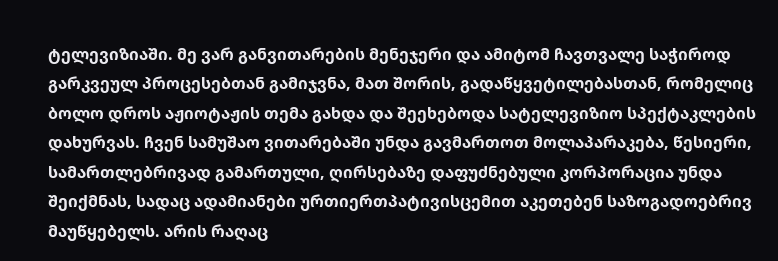ტელევიზიაში. მე ვარ განვითარების მენეჯერი და ამიტომ ჩავთვალე საჭიროდ გარკვეულ პროცესებთან გამიჯვნა, მათ შორის, გადაწყვეტილებასთან, რომელიც ბოლო დროს აჟიოტაჟის თემა გახდა და შეეხებოდა სატელევიზიო სპექტაკლების დახურვას. ჩვენ სამუშაო ვითარებაში უნდა გავმართოთ მოლაპარაკება, წესიერი, სამართლებრივად გამართული, ღირსებაზე დაფუძნებული კორპორაცია უნდა შეიქმნას, სადაც ადამიანები ურთიერთპატივისცემით აკეთებენ საზოგადოებრივ მაუწყებელს. არის რაღაც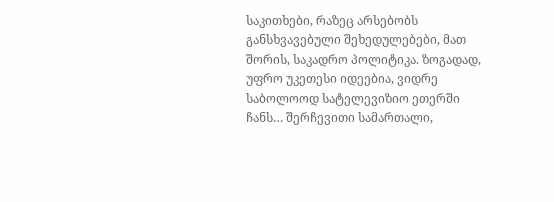საკითხები, რაზეც არსებობს განსხვავებული შეხედულებები, მათ შორის, საკადრო პოლიტიკა. ზოგადად, უფრო უკეთესი იდეებია, ვიდრე საბოლოოდ სატელევიზიო ეთერში ჩანს… შერჩევითი სამართალი,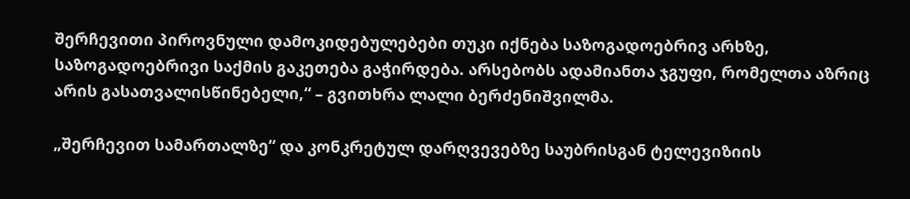შერჩევითი პიროვნული დამოკიდებულებები თუკი იქნება საზოგადოებრივ არხზე, საზოგადოებრივი საქმის გაკეთება გაჭირდება. არსებობს ადამიანთა ჯგუფი, რომელთა აზრიც არის გასათვალისწინებელი,“ – გვითხრა ლალი ბერძენიშვილმა.

„შერჩევით სამართალზე“ და კონკრეტულ დარღვევებზე საუბრისგან ტელევიზიის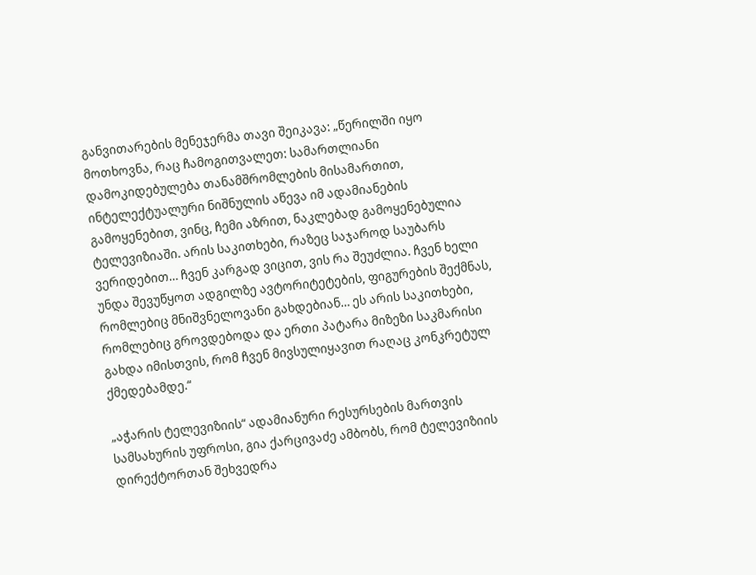განვითარების მენეჯერმა თავი შეიკავა: „წერილში იყო მოთხოვნა, რაც ჩამოგითვალეთ: სამართლიანი დამოკიდებულება თანამშრომლების მისამართით, ინტელექტუალური ნიშნულის აწევა იმ ადამიანების გამოყენებით, ვინც, ჩემი აზრით, ნაკლებად გამოყენებულია ტელევიზიაში. არის საკითხები, რაზეც საჯაროდ საუბარს ვერიდებით… ჩვენ კარგად ვიცით, ვის რა შეუძლია. ჩვენ ხელი უნდა შევუწყოთ ადგილზე ავტორიტეტების, ფიგურების შექმნას, რომლებიც მნიშვნელოვანი გახდებიან… ეს არის საკითხები, რომლებიც გროვდებოდა და ერთი პატარა მიზეზი საკმარისი გახდა იმისთვის, რომ ჩვენ მივსულიყავით რაღაც კონკრეტულ ქმედებამდე.“

„აჭარის ტელევიზიის“ ადამიანური რესურსების მართვის სამსახურის უფროსი, გია ქარცივაძე ამბობს, რომ ტელევიზიის დირექტორთან შეხვედრა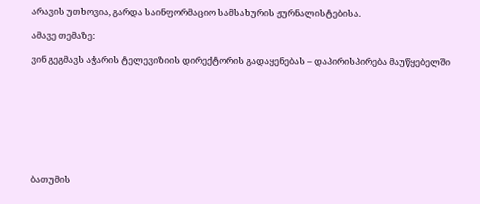არავის უთხოვია, გარდა საინფორმაციო სამსახურის ჟურნალისტებისა.

ამავე თემაზე:

ვინ გეგმავს აჭარის ტელევიზიის დირექტორის გადაყენებას – დაპირისპირება მაუწყებელში









ბათუმის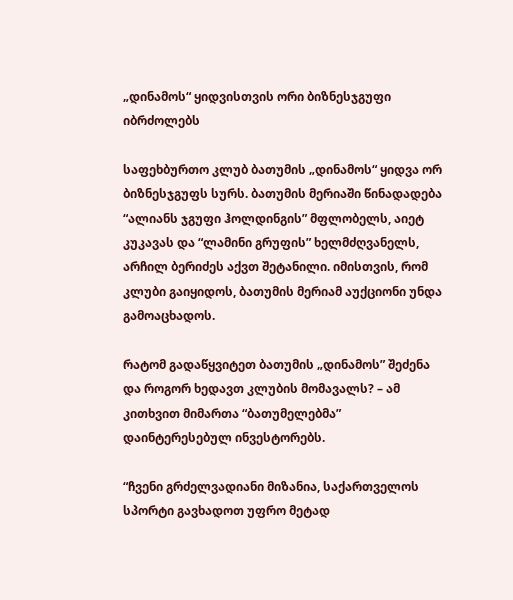„დინამოს“ ყიდვისთვის ორი ბიზნესჯგუფი იბრძოლებს

საფეხბურთო კლუბ ბათუმის „დინამოს“ ყიდვა ორ ბიზნესჯგუფს სურს. ბათუმის მერიაში წინადადება “ალიანს ჯგუფი ჰოლდინგის” მფლობელს, აიეტ კუკავას და “ლამინი გრუფის” ხელმძღვანელს, არჩილ ბერიძეს აქვთ შეტანილი. იმისთვის, რომ კლუბი გაიყიდოს, ბათუმის მერიამ აუქციონი უნდა გამოაცხადოს.

რატომ გადაწყვიტეთ ბათუმის „დინამოს” შეძენა და როგორ ხედავთ კლუბის მომავალს? – ამ კითხვით მიმართა “ბათუმელებმა” დაინტერესებულ ინვესტორებს.

“ჩვენი გრძელვადიანი მიზანია, საქართველოს სპორტი გავხადოთ უფრო მეტად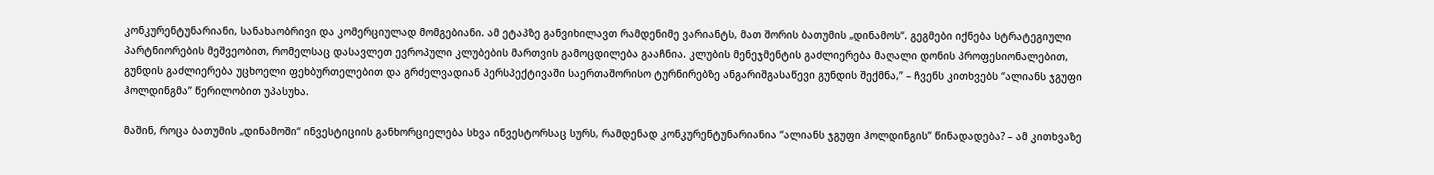კონკურენტუნარიანი, სანახაობრივი და კომერციულად მომგებიანი. ამ ეტაპზე განვიხილავთ რამდენიმე ვარიანტს, მათ შორის ბათუმის „დინამოს“. გეგმები იქნება სტრატეგიული პარტნიორების მეშვეობით, რომელსაც დასავლეთ ევროპული კლუბების მართვის გამოცდილება გააჩნია. კლუბის მენეჯმენტის გაძლიერება მაღალი დონის პროფესიონალებით, გუნდის გაძლიერება უცხოელი ფეხბურთელებით და გრძელვადიან პერსპექტივაში საერთაშორისო ტურნირებზე ანგარიშგასაწევი გუნდის შექმნა,” – ჩვენს კითხვებს “ალიანს ჯგუფი ჰოლდინგმა” წერილობით უპასუხა.

მაშინ, როცა ბათუმის „დინამოში“ ინვესტიციის განხორციელება სხვა ინვესტორსაც სურს, რამდენად კონკურენტუნარიანია “ალიანს ჯგუფი ჰოლდინგის” წინადადება? – ამ კითხვაზე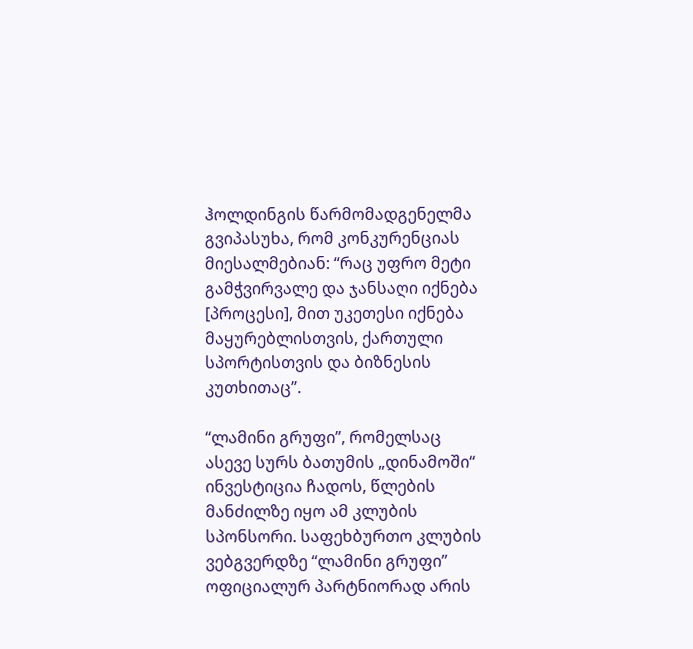ჰოლდინგის წარმომადგენელმა გვიპასუხა, რომ კონკურენციას მიესალმებიან: “რაც უფრო მეტი გამჭვირვალე და ჯანსაღი იქნება [პროცესი], მით უკეთესი იქნება მაყურებლისთვის, ქართული სპორტისთვის და ბიზნესის კუთხითაც”.

“ლამინი გრუფი”, რომელსაც ასევე სურს ბათუმის „დინამოში“  ინვესტიცია ჩადოს, წლების მანძილზე იყო ამ კლუბის სპონსორი. საფეხბურთო კლუბის ვებგვერდზე “ლამინი გრუფი” ოფიციალურ პარტნიორად არის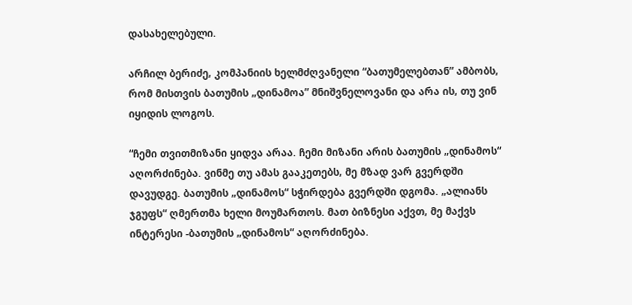დასახელებული.

არჩილ ბერიძე, კომპანიის ხელმძღვანელი “ბათუმელებთან” ამბობს, რომ მისთვის ბათუმის „დინამოა” მნიშვნელოვანი და არა ის, თუ ვინ იყიდის ლოგოს.

“ჩემი თვითმიზანი ყიდვა არაა. ჩემი მიზანი არის ბათუმის „დინამოს“ აღორძინება. ვინმე თუ ამას გააკეთებს, მე მზად ვარ გვერდში დავუდგე. ბათუმის „დინამოს“ სჭირდება გვერდში დგომა. „ალიანს ჯგუფს“ ღმერთმა ხელი მოუმართოს. მათ ბიზნესი აქვთ, მე მაქვს ინტერესი -ბათუმის „დინამოს“ აღორძინება.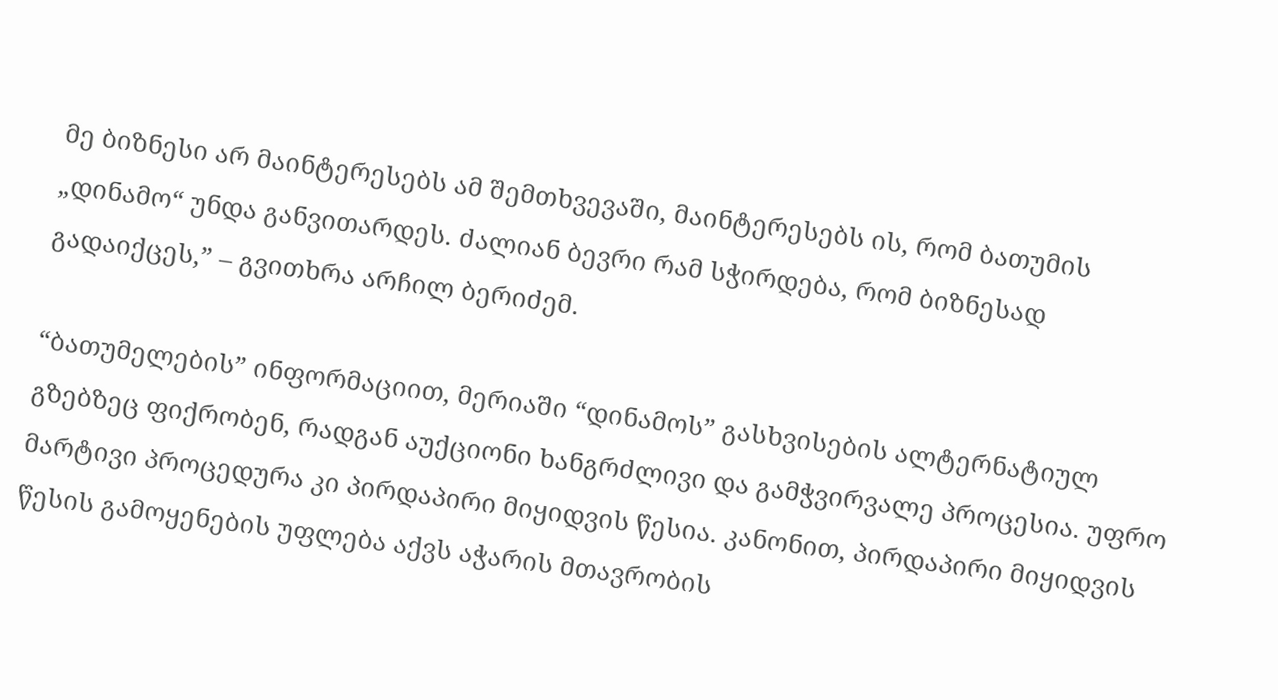მე ბიზნესი არ მაინტერესებს ამ შემთხვევაში, მაინტერესებს ის, რომ ბათუმის „დინამო“ უნდა განვითარდეს. ძალიან ბევრი რამ სჭირდება, რომ ბიზნესად გადაიქცეს,” – გვითხრა არჩილ ბერიძემ.

“ბათუმელების” ინფორმაციით, მერიაში “დინამოს” გასხვისების ალტერნატიულ გზებზეც ფიქრობენ, რადგან აუქციონი ხანგრძლივი და გამჭვირვალე პროცესია. უფრო მარტივი პროცედურა კი პირდაპირი მიყიდვის წესია. კანონით, პირდაპირი მიყიდვის წესის გამოყენების უფლება აქვს აჭარის მთავრობის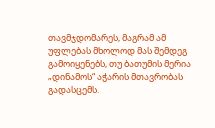თავმჯდომარეს, მაგრამ ამ უფლებას მხოლოდ მას შემდეგ გამოიყენებს, თუ ბათუმის მერია „დინამოს“ აჭარის მთავრობას გადასცემს.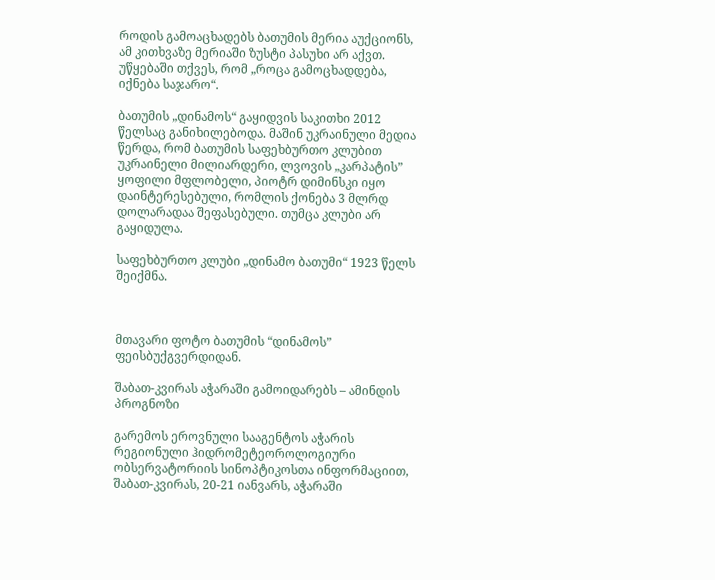როდის გამოაცხადებს ბათუმის მერია აუქციონს, ამ კითხვაზე მერიაში ზუსტი პასუხი არ აქვთ. უწყებაში თქვეს, რომ „როცა გამოცხადდება, იქნება საჯარო“.

ბათუმის „დინამოს“ გაყიდვის საკითხი 2012 წელსაც განიხილებოდა. მაშინ უკრაინული მედია წერდა, რომ ბათუმის საფეხბურთო კლუბით უკრაინელი მილიარდერი, ლვოვის „კარპატის” ყოფილი მფლობელი, პიოტრ დიმინსკი იყო დაინტერესებული, რომლის ქონება 3 მლრდ დოლარადაა შეფასებული. თუმცა კლუბი არ გაყიდულა.

საფეხბურთო კლუბი „დინამო ბათუმი“ 1923 წელს შეიქმნა.



მთავარი ფოტო ბათუმის “დინამოს” ფეისბუქგვერდიდან.

შაბათ-კვირას აჭარაში გამოიდარებს – ამინდის პროგნოზი

გარემოს ეროვნული სააგენტოს აჭარის რეგიონული ჰიდრომეტეოროლოგიური ობსერვატორიის სინოპტიკოსთა ინფორმაციით, შაბათ-კვირას, 20-21 იანვარს, აჭარაში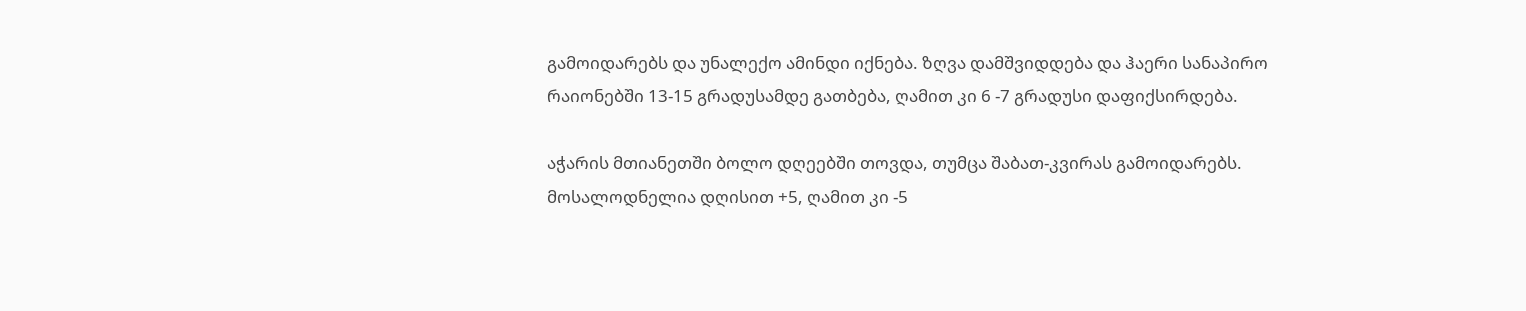გამოიდარებს და უნალექო ამინდი იქნება. ზღვა დამშვიდდება და ჰაერი სანაპირო რაიონებში 13-15 გრადუსამდე გათბება, ღამით კი 6 -7 გრადუსი დაფიქსირდება.

აჭარის მთიანეთში ბოლო დღეებში თოვდა, თუმცა შაბათ-კვირას გამოიდარებს. მოსალოდნელია დღისით +5, ღამით კი -5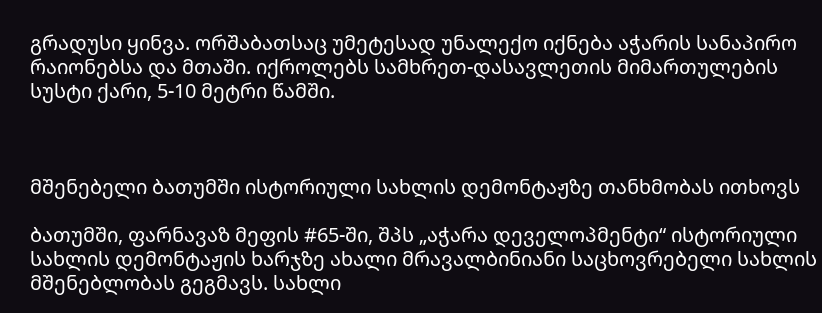გრადუსი ყინვა. ორშაბათსაც უმეტესად უნალექო იქნება აჭარის სანაპირო რაიონებსა და მთაში. იქროლებს სამხრეთ-დასავლეთის მიმართულების სუსტი ქარი, 5-10 მეტრი წამში.



მშენებელი ბათუმში ისტორიული სახლის დემონტაჟზე თანხმობას ითხოვს

ბათუმში, ფარნავაზ მეფის #65-ში, შპს „აჭარა დეველოპმენტი“ ისტორიული სახლის დემონტაჟის ხარჯზე ახალი მრავალბინიანი საცხოვრებელი სახლის მშენებლობას გეგმავს. სახლი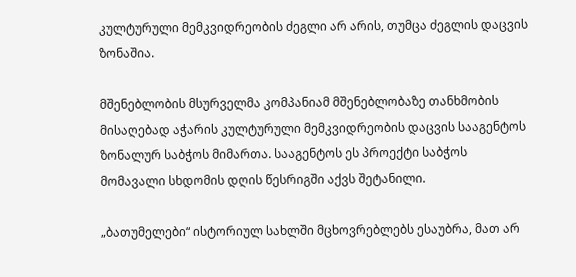კულტურული მემკვიდრეობის ძეგლი არ არის, თუმცა ძეგლის დაცვის ზონაშია.

მშენებლობის მსურველმა კომპანიამ მშენებლობაზე თანხმობის მისაღებად აჭარის კულტურული მემკვიდრეობის დაცვის სააგენტოს ზონალურ საბჭოს მიმართა. სააგენტოს ეს პროექტი საბჭოს მომავალი სხდომის დღის წესრიგში აქვს შეტანილი.

„ბათუმელები“ ისტორიულ სახლში მცხოვრებლებს ესაუბრა, მათ არ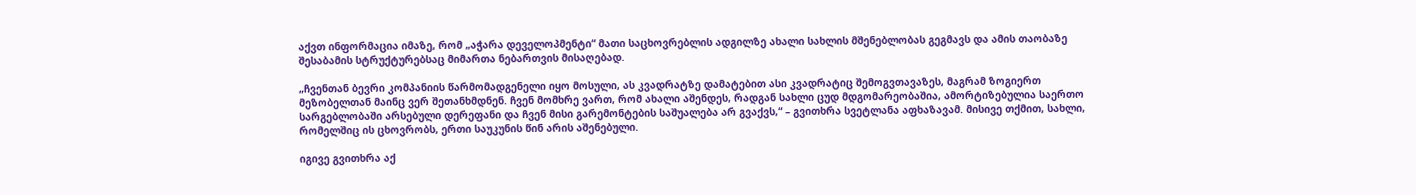აქვთ ინფორმაცია იმაზე, რომ „აჭარა დეველოპმენტი“ მათი საცხოვრებლის ადგილზე ახალი სახლის მშენებლობას გეგმავს და ამის თაობაზე შესაბამის სტრუქტურებსაც მიმართა ნებართვის მისაღებად.

„ჩვენთან ბევრი კომპანიის წარმომადგენელი იყო მოსული, ას კვადრატზე დამატებით ასი კვადრატიც შემოგვთავაზეს, მაგრამ ზოგიერთ მეზობელთან მაინც ვერ შეთანხმდნენ. ჩვენ მომხრე ვართ, რომ ახალი აშენდეს, რადგან სახლი ცუდ მდგომარეობაშია, ამორტიზებულია საერთო სარგებლობაში არსებული დერეფანი და ჩვენ მისი გარემონტების საშუალება არ გვაქვს,“ – გვითხრა სვეტლანა აფხაზავამ. მისივე თქმით, სახლი, რომელშიც ის ცხოვრობს, ერთი საუკუნის წინ არის აშენებული.

იგივე გვითხრა აქ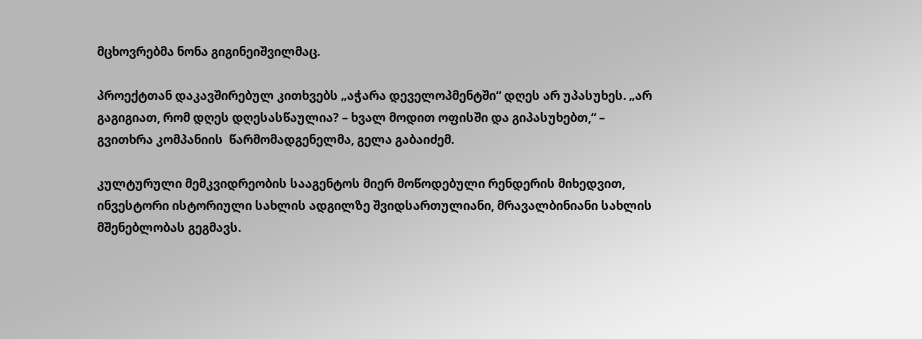მცხოვრებმა ნონა გიგინეიშვილმაც.

პროექტთან დაკავშირებულ კითხვებს „აჭარა დეველოპმენტში“ დღეს არ უპასუხეს. „არ გაგიგიათ, რომ დღეს დღესასწაულია? – ხვალ მოდით ოფისში და გიპასუხებთ,“ – გვითხრა კომპანიის  წარმომადგენელმა, გელა გაბაიძემ.

კულტურული მემკვიდრეობის სააგენტოს მიერ მოწოდებული რენდერის მიხედვით, ინვესტორი ისტორიული სახლის ადგილზე შვიდსართულიანი, მრავალბინიანი სახლის მშენებლობას გეგმავს.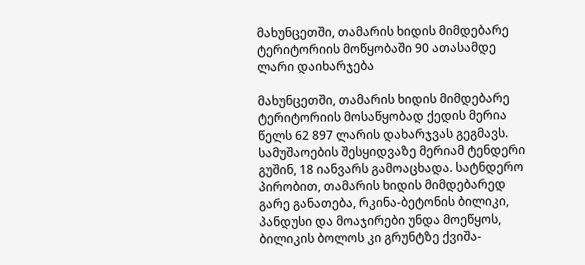მახუნცეთში, თამარის ხიდის მიმდებარე ტერიტორიის მოწყობაში 90 ათასამდე ლარი დაიხარჯება

მახუნცეთში, თამარის ხიდის მიმდებარე ტერიტორიის მოსაწყობად ქედის მერია წელს 62 897 ლარის დახარჯვას გეგმავს. სამუშაოების შესყიდვაზე მერიამ ტენდერი გუშინ, 18 იანვარს გამოაცხადა. სატნდერო პირობით, თამარის ხიდის მიმდებარედ გარე განათება, რკინა-ბეტონის ბილიკი, პანდუსი და მოაჯირები უნდა მოეწყოს, ბილიკის ბოლოს კი გრუნტზე ქვიშა-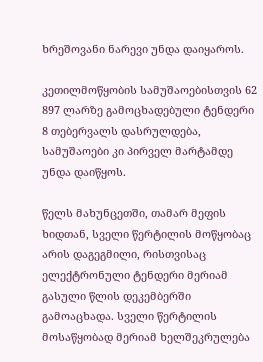ხრეშოვანი ნარევი უნდა დაიყაროს.

კეთილმოწყობის სამუშაოებისთვის 62 897 ლარზე გამოცხადებული ტენდერი 8 თებერვალს დასრულდება, სამუშაოები კი პირველ მარტამდე უნდა დაიწყოს.

წელს მახუნცეთში, თამარ მეფის ხიდთან, სველი წერტილის მოწყობაც არის დაგეგმილი, რისთვისაც ელექტრონული ტენდერი მერიამ გასული წლის დეკემბერში გამოაცხადა. სველი წერტილის მოსაწყობად მერიამ ხელშეკრულება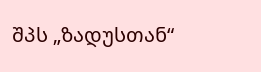შპს „ზადუსთან“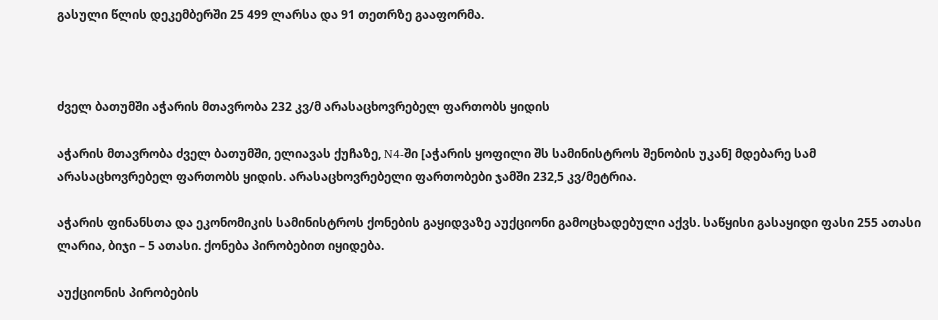გასული წლის დეკემბერში 25 499 ლარსა და 91 თეთრზე გააფორმა.



ძველ ბათუმში აჭარის მთავრობა 232 კვ/მ არასაცხოვრებელ ფართობს ყიდის

აჭარის მთავრობა ძველ ბათუმში, ელიავას ქუჩაზე, N4-ში [აჭარის ყოფილი შს სამინისტროს შენობის უკან] მდებარე სამ არასაცხოვრებელ ფართობს ყიდის. არასაცხოვრებელი ფართობები ჯამში 232,5 კვ/მეტრია.

აჭარის ფინანსთა და ეკონომიკის სამინისტროს ქონების გაყიდვაზე აუქციონი გამოცხადებული აქვს. საწყისი გასაყიდი ფასი 255 ათასი ლარია, ბიჯი – 5 ათასი. ქონება პირობებით იყიდება.

აუქციონის პირობების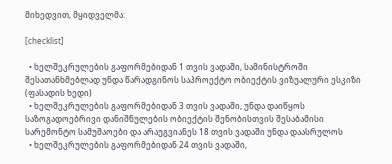მიხედვით, მყიდველმა:

[checklist]

  • ხელშეკრულების გაფორმებიდან 1 თვის ვადაში, სამინისტროში შესათანხმებლად უნდა წარადგინოს საპროექტო ობიექტის ვიზუალური ესკიზი (ფასადის ხედი)
  • ხელშეკრულების გაფორმებიდან 3 თვის ვადაში, უნდა დაიწყოს საზოგადოებრივი დანიშნულების ობიექტის შენობისთვის შესაბამისი სარემონტო სამუშაოები და არაუგვიანეს 18 თვის ვადაში უნდა დაასრულოს
  • ხელშეკრულების გაფორმებიდან 24 თვის ვადაში,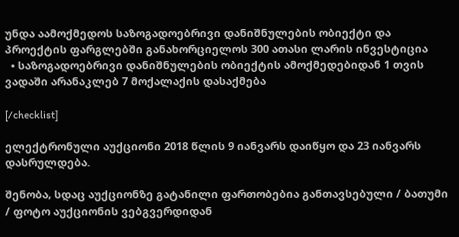უნდა აამოქმედოს საზოგადოებრივი დანიშნულების ობიექტი და პროექტის ფარგლებში განახორციელოს 300 ათასი ლარის ინვესტიცია
  • საზოგადოებრივი დანიშნულების ობიექტის ამოქმედებიდან 1 თვის ვადაში არანაკლებ 7 მოქალაქის დასაქმება

[/checklist]

ელექტრონული აუქციონი 2018 წლის 9 იანვარს დაიწყო და 23 იანვარს დასრულდება.

შენობა, სდაც აუქციონზე გატანილი ფართობებია განთავსებული / ბათუმი / ფოტო აუქციონის ვებგვერდიდან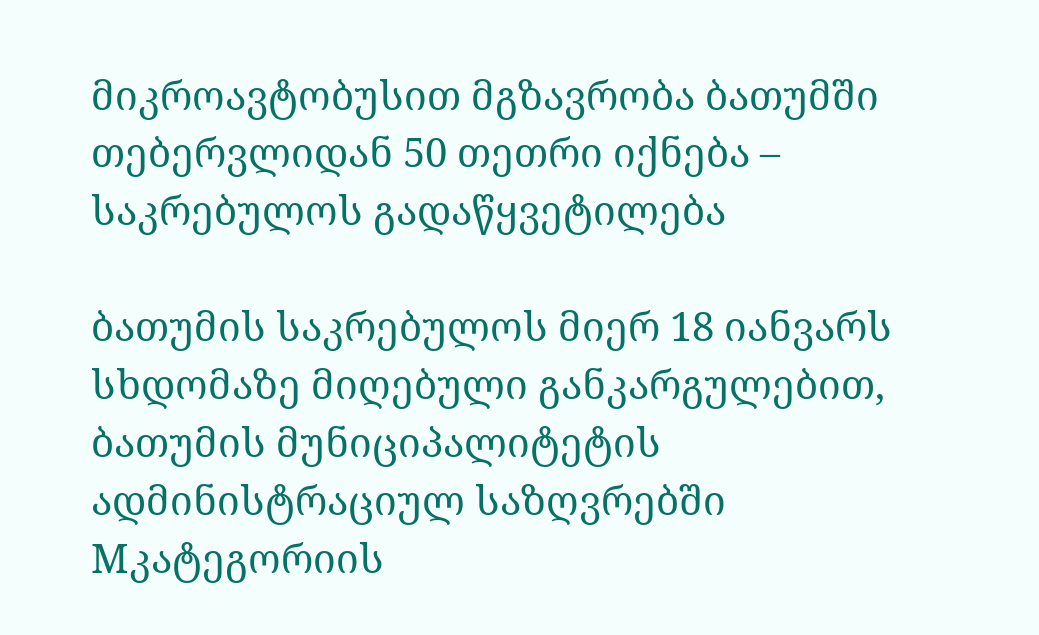მიკროავტობუსით მგზავრობა ბათუმში თებერვლიდან 50 თეთრი იქნება – საკრებულოს გადაწყვეტილება

ბათუმის საკრებულოს მიერ 18 იანვარს სხდომაზე მიღებული განკარგულებით, ბათუმის მუნიციპალიტეტის ადმინისტრაციულ საზღვრებში Mკატეგორიის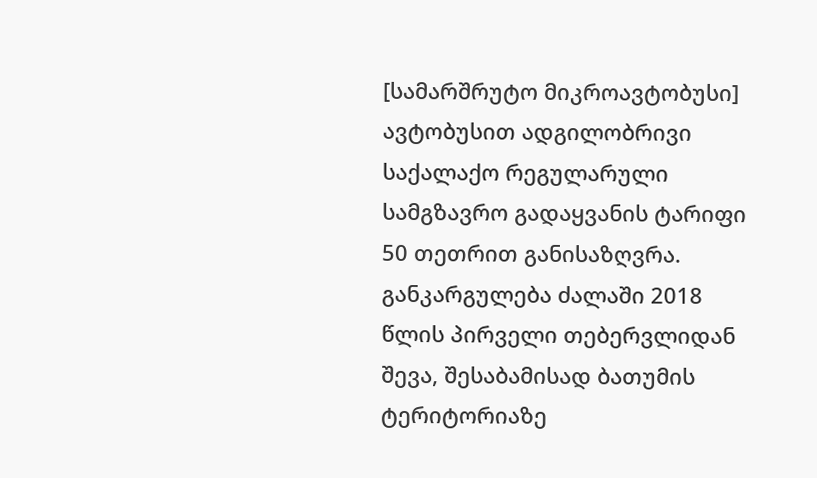[სამარშრუტო მიკროავტობუსი] ავტობუსით ადგილობრივი საქალაქო რეგულარული სამგზავრო გადაყვანის ტარიფი 50 თეთრით განისაზღვრა. განკარგულება ძალაში 2018 წლის პირველი თებერვლიდან შევა, შესაბამისად ბათუმის ტერიტორიაზე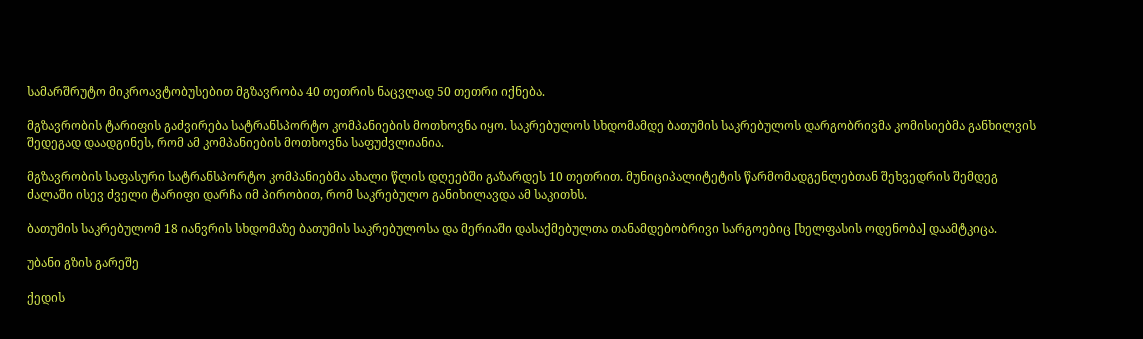სამარშრუტო მიკროავტობუსებით მგზავრობა 40 თეთრის ნაცვლად 50 თეთრი იქნება.

მგზავრობის ტარიფის გაძვირება სატრანსპორტო კომპანიების მოთხოვნა იყო. საკრებულოს სხდომამდე ბათუმის საკრებულოს დარგობრივმა კომისიებმა განხილვის შედეგად დაადგინეს, რომ ამ კომპანიების მოთხოვნა საფუძვლიანია.

მგზავრობის საფასური სატრანსპორტო კომპანიებმა ახალი წლის დღეებში გაზარდეს 10 თეთრით. მუნიციპალიტეტის წარმომადგენლებთან შეხვედრის შემდეგ ძალაში ისევ ძველი ტარიფი დარჩა იმ პირობით, რომ საკრებულო განიხილავდა ამ საკითხს.

ბათუმის საკრებულომ 18 იანვრის სხდომაზე ბათუმის საკრებულოსა და მერიაში დასაქმებულთა თანამდებობრივი სარგოებიც [ხელფასის ოდენობა] დაამტკიცა.

უბანი გზის გარეშე

ქედის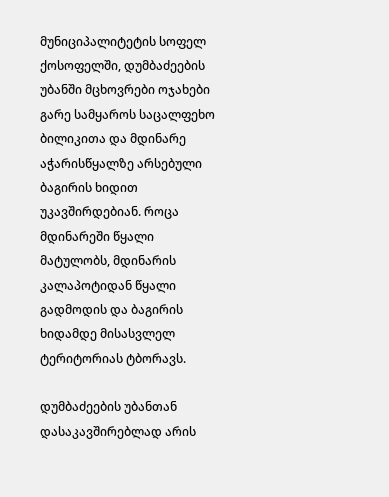მუნიციპალიტეტის სოფელ ქოსოფელში, დუმბაძეების უბანში მცხოვრები ოჯახები გარე სამყაროს საცალფეხო ბილიკითა და მდინარე აჭარისწყალზე არსებული ბაგირის ხიდით უკავშირდებიან. როცა მდინარეში წყალი მატულობს, მდინარის კალაპოტიდან წყალი გადმოდის და ბაგირის ხიდამდე მისასვლელ ტერიტორიას ტბორავს.

დუმბაძეების უბანთან დასაკავშირებლად არის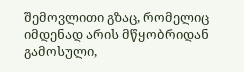შემოვლითი გზაც, რომელიც იმდენად არის მწყობრიდან გამოსული,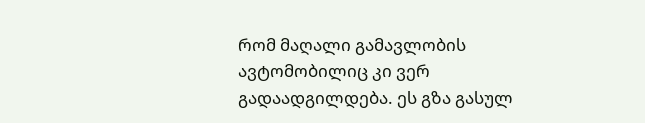რომ მაღალი გამავლობის ავტომობილიც კი ვერ გადაადგილდება. ეს გზა გასულ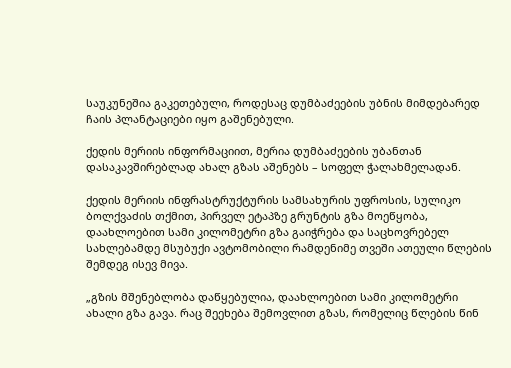საუკუნეშია გაკეთებული, როდესაც დუმბაძეების უბნის მიმდებარედ ჩაის პლანტაციები იყო გაშენებული.

ქედის მერიის ინფორმაციით, მერია დუმბაძეების უბანთან დასაკავშირებლად ახალ გზას აშენებს – სოფელ ჭალახმელადან.

ქედის მერიის ინფრასტრუქტურის სამსახურის უფროსის, სულიკო ბოლქვაძის თქმით, პირველ ეტაპზე გრუნტის გზა მოეწყობა, დაახლოებით სამი კილომეტრი გზა გაიჭრება და საცხოვრებელ სახლებამდე მსუბუქი ავტომობილი რამდენიმე თვეში ათეული წლების შემდეგ ისევ მივა.

„გზის მშენებლობა დაწყებულია, დაახლოებით სამი კილომეტრი ახალი გზა გავა. რაც შეეხება შემოვლით გზას, რომელიც წლების წინ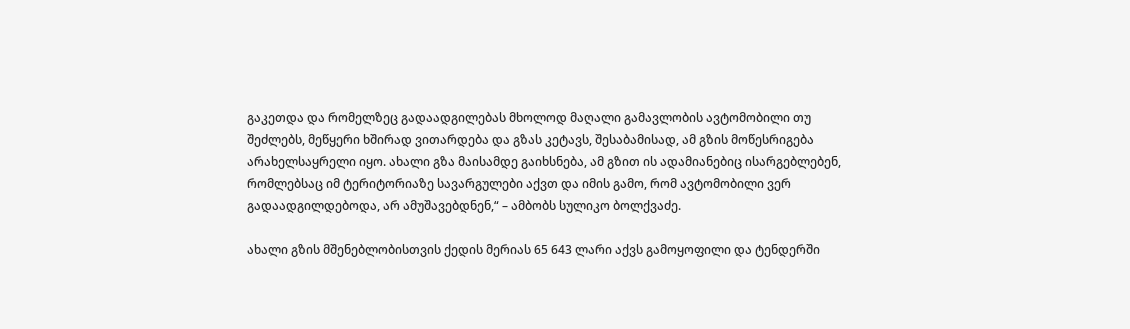გაკეთდა და რომელზეც გადაადგილებას მხოლოდ მაღალი გამავლობის ავტომობილი თუ შეძლებს, მეწყერი ხშირად ვითარდება და გზას კეტავს, შესაბამისად, ამ გზის მოწესრიგება არახელსაყრელი იყო. ახალი გზა მაისამდე გაიხსნება, ამ გზით ის ადამიანებიც ისარგებლებენ, რომლებსაც იმ ტერიტორიაზე სავარგულები აქვთ და იმის გამო, რომ ავტომობილი ვერ გადაადგილდებოდა, არ ამუშავებდნენ,“ – ამბობს სულიკო ბოლქვაძე.

ახალი გზის მშენებლობისთვის ქედის მერიას 65 643 ლარი აქვს გამოყოფილი და ტენდერში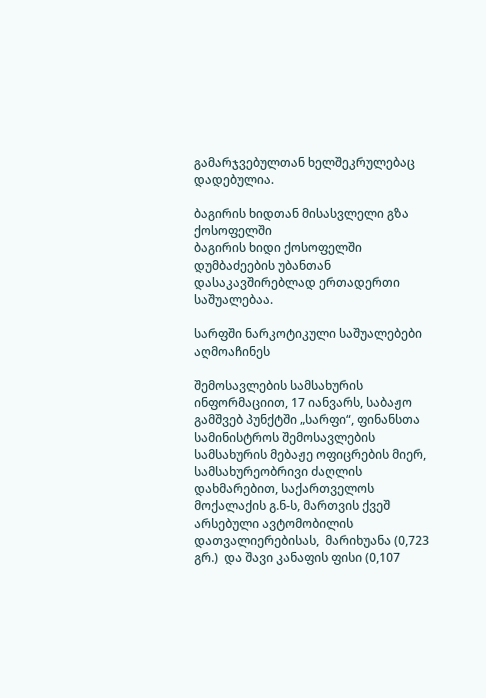გამარჯვებულთან ხელშეკრულებაც დადებულია.

ბაგირის ხიდთან მისასვლელი გზა ქოსოფელში
ბაგირის ხიდი ქოსოფელში დუმბაძეების უბანთან დასაკავშირებლად ერთადერთი საშუალებაა.

სარფში ნარკოტიკული საშუალებები აღმოაჩინეს

შემოსავლების სამსახურის ინფორმაციით, 17 იანვარს, საბაჟო გამშვებ პუნქტში „სარფი“, ფინანსთა სამინისტროს შემოსავლების სამსახურის მებაჟე ოფიცრების მიერ, სამსახურეობრივი ძაღლის დახმარებით, საქართველოს მოქალაქის გ.ნ-ს, მართვის ქვეშ არსებული ავტომობილის  დათვალიერებისას,  მარიხუანა (0,723 გრ.)  და შავი კანაფის ფისი (0,107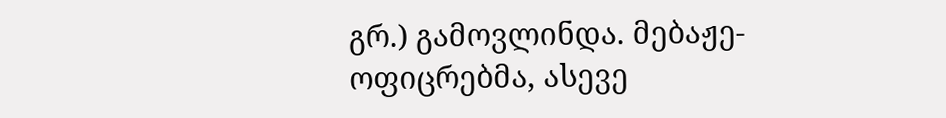გრ.) გამოვლინდა. მებაჟე-ოფიცრებმა, ასევე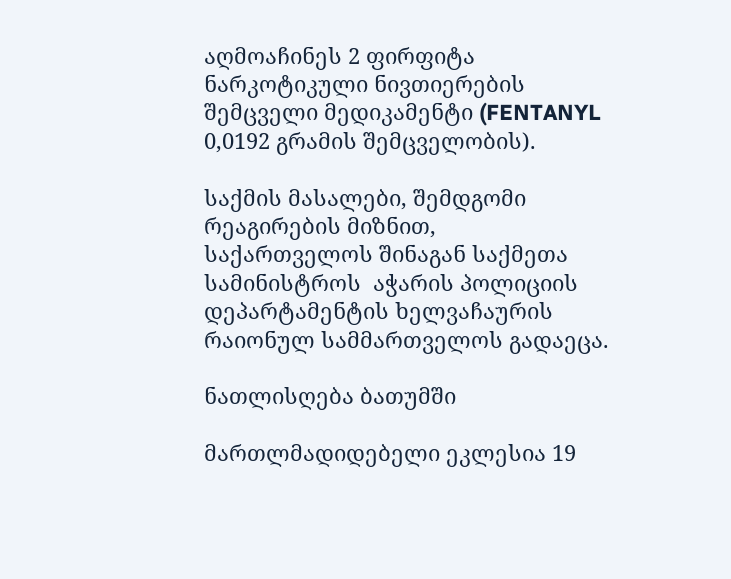აღმოაჩინეს 2 ფირფიტა ნარკოტიკული ნივთიერების შემცველი მედიკამენტი (FENTANYL 0,0192 გრამის შემცველობის).

საქმის მასალები, შემდგომი რეაგირების მიზნით,  საქართველოს შინაგან საქმეთა სამინისტროს  აჭარის პოლიციის დეპარტამენტის ხელვაჩაურის რაიონულ სამმართველოს გადაეცა.

ნათლისღება ბათუმში

მართლმადიდებელი ეკლესია 19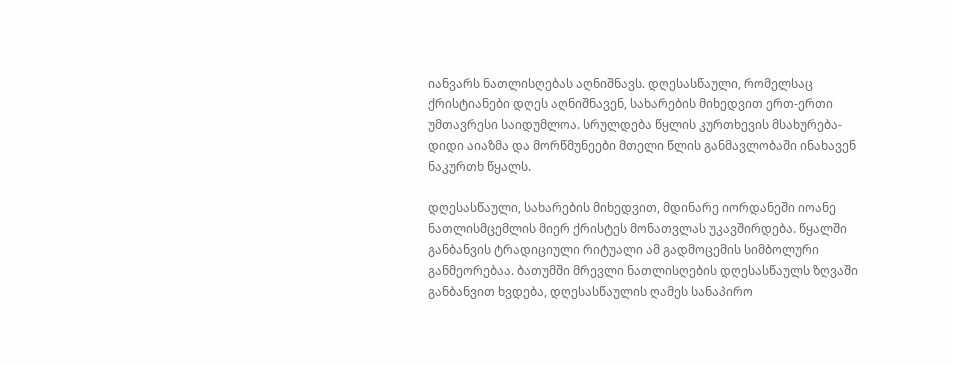იანვარს ნათლისღებას აღნიშნავს. დღესასწაული, რომელსაც ქრისტიანები დღეს აღნიშნავენ, სახარების მიხედვით ერთ-ერთი უმთავრესი საიდუმლოა. სრულდება წყლის კურთხევის მსახურება-დიდი აიაზმა და მორწმუნეები მთელი წლის განმავლობაში ინახავენ ნაკურთხ წყალს.

დღესასწაული, სახარების მიხედვით, მდინარე იორდანეში იოანე ნათლისმცემლის მიერ ქრისტეს მონათვლას უკავშირდება. წყალში განბანვის ტრადიციული რიტუალი ამ გადმოცემის სიმბოლური განმეორებაა. ბათუმში მრევლი ნათლისღების დღესასწაულს ზღვაში განბანვით ხვდება, დღესასწაულის ღამეს სანაპირო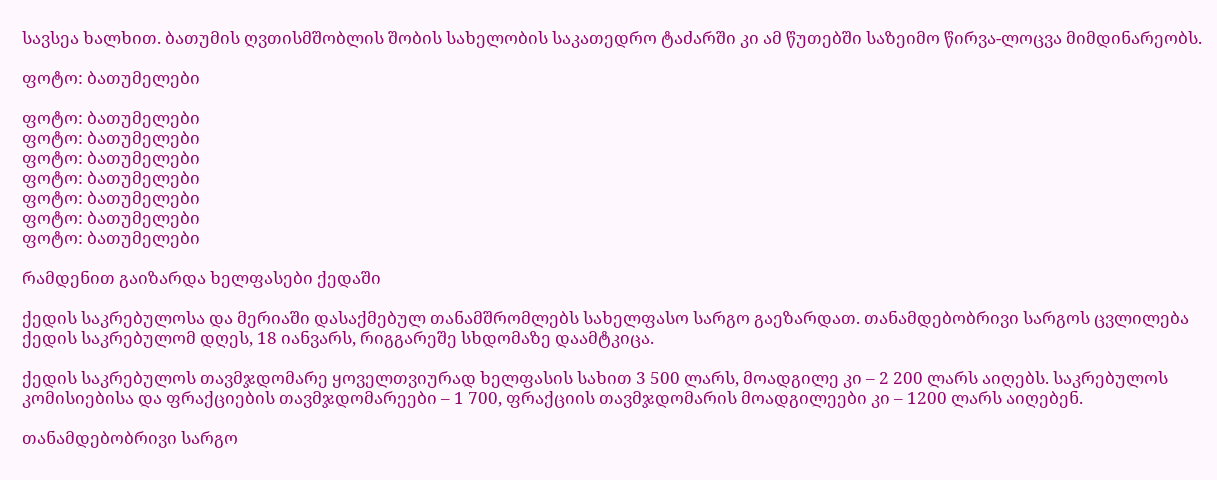სავსეა ხალხით. ბათუმის ღვთისმშობლის შობის სახელობის საკათედრო ტაძარში კი ამ წუთებში საზეიმო წირვა-ლოცვა მიმდინარეობს.

ფოტო: ბათუმელები

ფოტო: ბათუმელები
ფოტო: ბათუმელები
ფოტო: ბათუმელები
ფოტო: ბათუმელები
ფოტო: ბათუმელები
ფოტო: ბათუმელები
ფოტო: ბათუმელები

რამდენით გაიზარდა ხელფასები ქედაში

ქედის საკრებულოსა და მერიაში დასაქმებულ თანამშრომლებს სახელფასო სარგო გაეზარდათ. თანამდებობრივი სარგოს ცვლილება ქედის საკრებულომ დღეს, 18 იანვარს, რიგგარეშე სხდომაზე დაამტკიცა.

ქედის საკრებულოს თავმჯდომარე ყოველთვიურად ხელფასის სახით 3 500 ლარს, მოადგილე კი – 2 200 ლარს აიღებს. საკრებულოს კომისიებისა და ფრაქციების თავმჯდომარეები – 1 700, ფრაქციის თავმჯდომარის მოადგილეები კი – 1200 ლარს აიღებენ.

თანამდებობრივი სარგო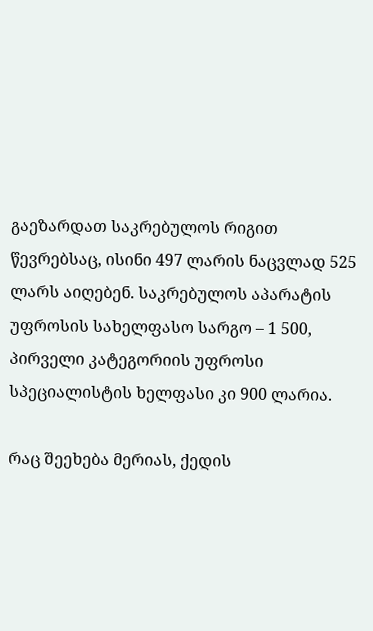გაეზარდათ საკრებულოს რიგით წევრებსაც, ისინი 497 ლარის ნაცვლად 525 ლარს აიღებენ. საკრებულოს აპარატის უფროსის სახელფასო სარგო – 1 500, პირველი კატეგორიის უფროსი სპეციალისტის ხელფასი კი 900 ლარია.

რაც შეეხება მერიას, ქედის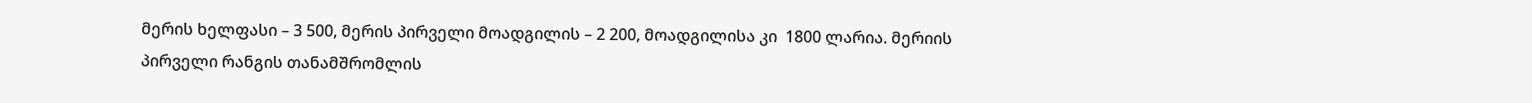მერის ხელფასი – 3 500, მერის პირველი მოადგილის – 2 200, მოადგილისა კი  1800 ლარია. მერიის პირველი რანგის თანამშრომლის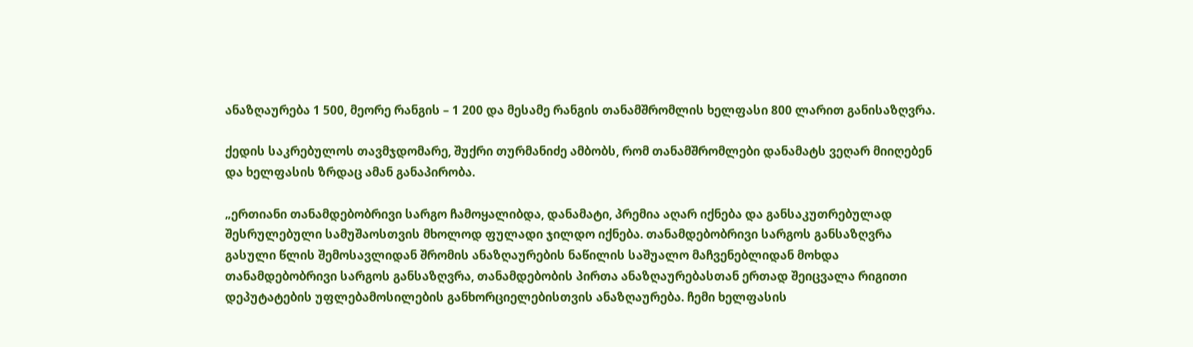ანაზღაურება 1 500, მეორე რანგის – 1 200 და მესამე რანგის თანამშრომლის ხელფასი 800 ლარით განისაზღვრა.

ქედის საკრებულოს თავმჯდომარე, შუქრი თურმანიძე ამბობს, რომ თანამშრომლები დანამატს ვეღარ მიიღებენ და ხელფასის ზრდაც ამან განაპირობა.

„ერთიანი თანამდებობრივი სარგო ჩამოყალიბდა, დანამატი, პრემია აღარ იქნება და განსაკუთრებულად შესრულებული სამუშაოსთვის მხოლოდ ფულადი ჯილდო იქნება. თანამდებობრივი სარგოს განსაზღვრა გასული წლის შემოსავლიდან შრომის ანაზღაურების ნაწილის საშუალო მაჩვენებლიდან მოხდა თანამდებობრივი სარგოს განსაზღვრა, თანამდებობის პირთა ანაზღაურებასთან ერთად შეიცვალა რიგითი დეპუტატების უფლებამოსილების განხორციელებისთვის ანაზღაურება. ჩემი ხელფასის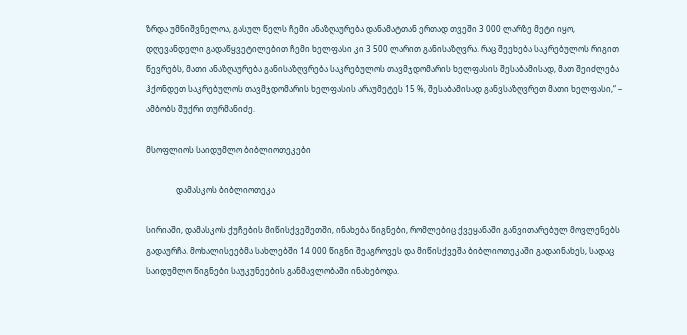ზრდა უმნიშვნელოა, გასულ წელს ჩემი ანაზღაურება დანამატთან ერთად თვეში 3 000 ლარზე მეტი იყო, დღევანდელი გადაწყვეტილებით ჩემი ხელფასი კი 3 500 ლარით განისაზღვრა. რაც შეეხება საკრებულოს რიგით წევრებს, მათი ანაზღაურება განისაზღვრება საკრებულოს თავმჯდომარის ხელფასის შესაბამისად, მათ შეიძლება ჰქონდეთ საკრებულოს თავმჯდომარის ხელფასის არაუმეტეს 15 %, შესაბამისად განვსაზღვრეთ მათი ხელფასი,“ – ამბობს შუქრი თურმანიძე.

მსოფლიოს საიდუმლო ბიბლიოთეკები

               დამასკოს ბიბლიოთეკა

სირიაში, დამასკოს ქუჩების მიწისქვეშეთში, ინახება წიგნები, რომლებიც ქვეყანაში განვითარებულ მოვლენებს გადაურჩა. მოხალისეებმა სახლებში 14 000 წიგნი შეაგროვეს და მიწისქვეშა ბიბლიოთეკაში გადაინახეს, სადაც საიდუმლო წიგნები საუკუნეების განმავლობაში ინახებოდა.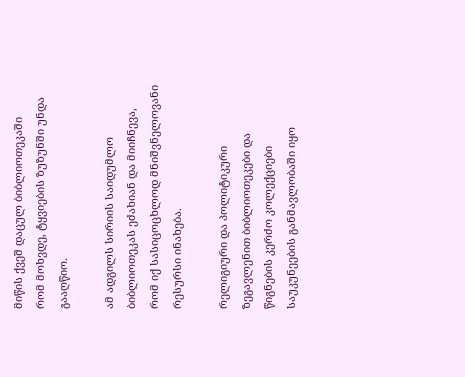მიწის ქვეშ დაცულ ბიბლიოთეკაში   რომ მოხვდე, ტყვიების ზუზუნში უნდა გააღწიო.

ამ ადგილს სირიის საიდუმლო ბიბლიოთეკას ეძახიან და მიიჩნევა, რომ იქ სასიცოცხლოდ მნიშვნელოვანი რესურსი ინახება.

რელიგიური და პოლიტიკური ზეგავლენით ბიბლიოთეკები და წიგნების კერძო კოლექციები საუკუნეების განმავლობაში იყო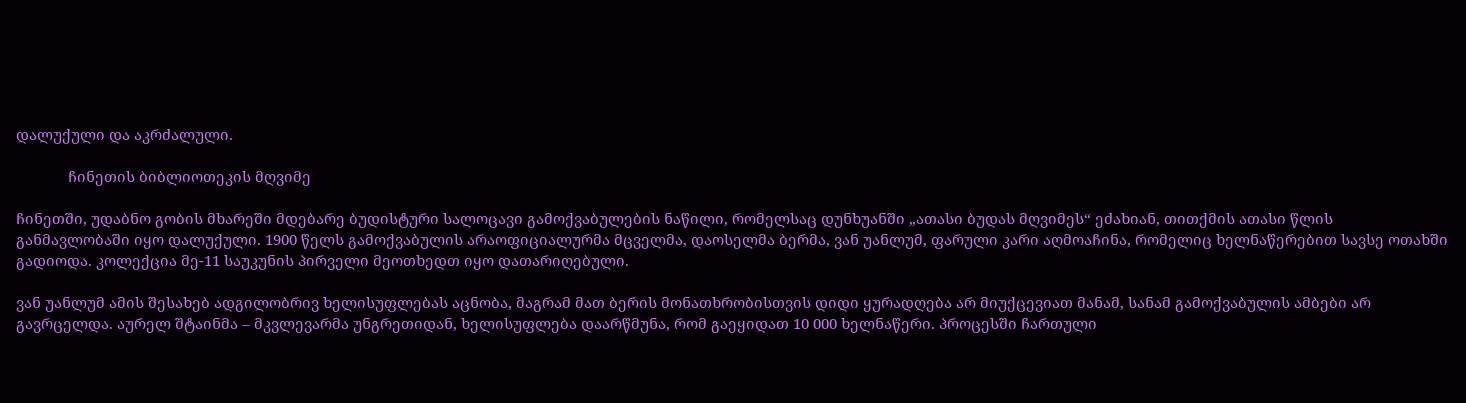დალუქული და აკრძალული.

             ჩინეთის ბიბლიოთეკის მღვიმე

ჩინეთში, უდაბნო გობის მხარეში მდებარე ბუდისტური სალოცავი გამოქვაბულების ნაწილი, რომელსაც დუნხუანში „ათასი ბუდას მღვიმეს“ ეძახიან, თითქმის ათასი წლის განმავლობაში იყო დალუქული. 1900 წელს გამოქვაბულის არაოფიციალურმა მცველმა, დაოსელმა ბერმა, ვან უანლუმ, ფარული კარი აღმოაჩინა, რომელიც ხელნაწერებით სავსე ოთახში გადიოდა. კოლექცია მე-11 საუკუნის პირველი მეოთხედთ იყო დათარიღებული.

ვან უანლუმ ამის შესახებ ადგილობრივ ხელისუფლებას აცნობა, მაგრამ მათ ბერის მონათხრობისთვის დიდი ყურადღება არ მიუქცევიათ მანამ, სანამ გამოქვაბულის ამბები არ გავრცელდა. აურელ შტაინმა – მკვლევარმა უნგრეთიდან, ხელისუფლება დაარწმუნა, რომ გაეყიდათ 10 000 ხელნაწერი. პროცესში ჩართული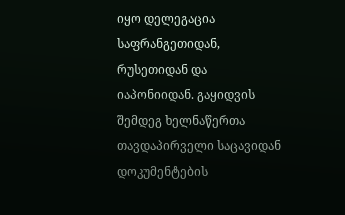იყო დელეგაცია საფრანგეთიდან, რუსეთიდან და იაპონიიდან. გაყიდვის შემდეგ ხელნაწერთა თავდაპირველი საცავიდან დოკუმენტების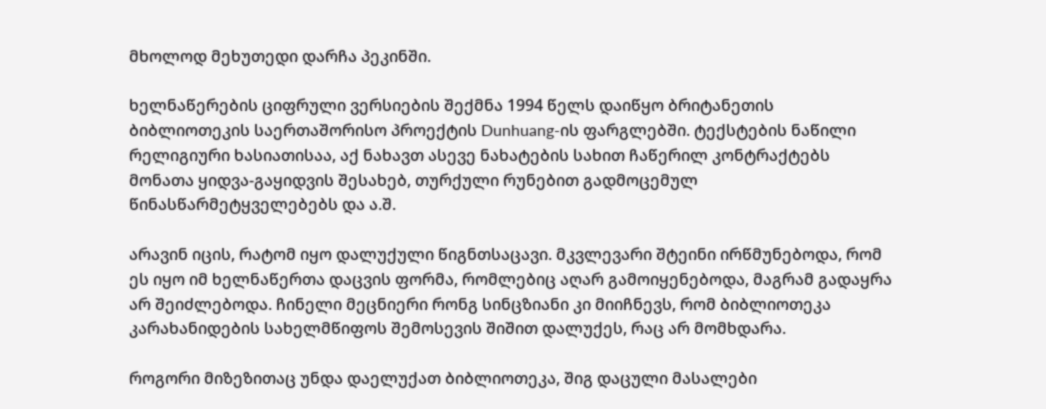მხოლოდ მეხუთედი დარჩა პეკინში.

ხელნაწერების ციფრული ვერსიების შექმნა 1994 წელს დაიწყო ბრიტანეთის ბიბლიოთეკის საერთაშორისო პროექტის Dunhuang-ის ფარგლებში. ტექსტების ნაწილი რელიგიური ხასიათისაა, აქ ნახავთ ასევე ნახატების სახით ჩაწერილ კონტრაქტებს მონათა ყიდვა-გაყიდვის შესახებ, თურქული რუნებით გადმოცემულ წინასწარმეტყველებებს და ა.შ.

არავინ იცის, რატომ იყო დალუქული წიგნთსაცავი. მკვლევარი შტეინი ირწმუნებოდა, რომ ეს იყო იმ ხელნაწერთა დაცვის ფორმა, რომლებიც აღარ გამოიყენებოდა, მაგრამ გადაყრა არ შეიძლებოდა. ჩინელი მეცნიერი რონგ სინცზიანი კი მიიჩნევს, რომ ბიბლიოთეკა კარახანიდების სახელმწიფოს შემოსევის შიშით დალუქეს, რაც არ მომხდარა.

როგორი მიზეზითაც უნდა დაელუქათ ბიბლიოთეკა, შიგ დაცული მასალები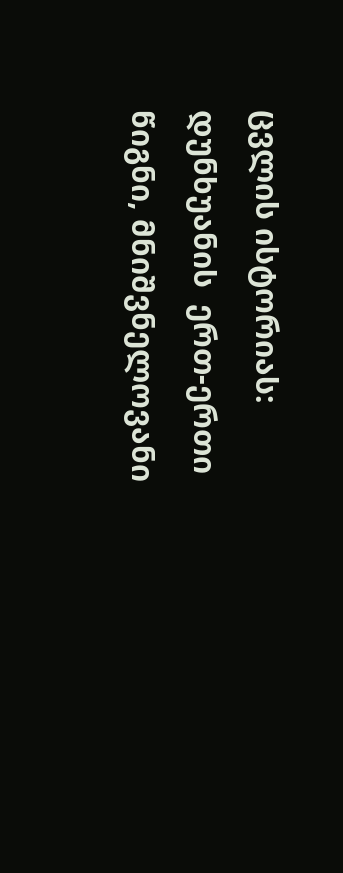ცვლის ისტორიას: დუნხუანის  ერთ-ერთი წიგნი, მნიშვნელოვანი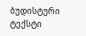ბუდისტური ტექსტი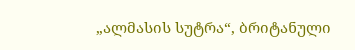„ალმასის სუტრა“, ბრიტანული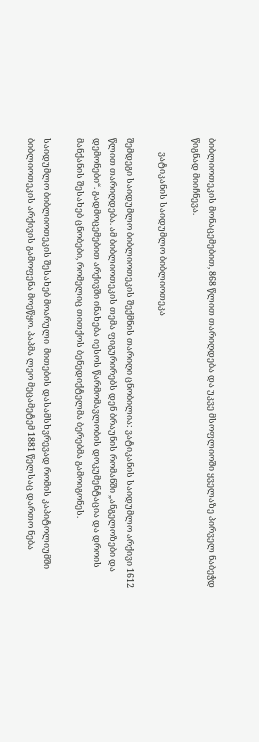ბიბლიოთეკის მონაცემებით, 868 წლით თარიღდება და უკვე მსოფლიოში ყველაზე პირველ ნაბეჭდ წიგნად მიიჩნევა.

       ვატიკანის საიდუმლო ბიბლიოთეკა

შემდეგი საიდუმლო ბიბლიოთეკის შექმნის თარიღი ცნობილია: ვატიკანის საიდუმლო არქივი 1612 წლით თარიღდება. ამ ბიბლიოთეკის თემა ფიგურირებს დენ ბრაუნის რომანში „ანგელოზები და დემონები“. გადმოცემებით არქივში ინახება იესოს წარმომავლობის დოკუმენტაცია და დროის მანქანის შესახებ ცნობები, რომელიც თითქოს ბენედიქტელმა ბერებმა გამოიგონეს.

საიდუმლო ბიბლიოთეკის შესახებ მოარული  მითების დასამსხვრევად რომის კაპიტოლიუმში ბიბლიოთეკის არქივის გამოფენა მოეწყო. პაპმა ლეო მეცამეტემ 1881 წელსაც დართო ნება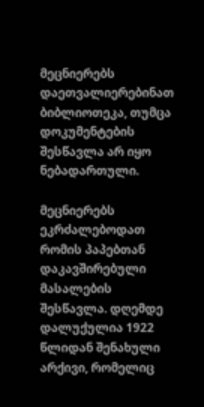მეცნიერებს დაეთვალიერებინათ ბიბლიოთეკა, თუმცა დოკუმენტების შესწავლა არ იყო ნებადართული.

მეცნიერებს ეკრძალებოდათ რომის პაპებთან დაკავშირებული მასალების შესწავლა. დღემდე დალუქულია 1922 წლიდან შენახული არქივი, რომელიც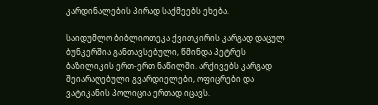კარდინალების პირად საქმეებს ეხება.

საიდუმლო ბიბლიოთეკა ქვითკირის კარგად დაცულ ბუნკერშია განთავსებული, წმინდა პეტრეს ბაზილიკის ერთ-ერთ ნაწილში. არქივებს კარგად შეიარაღებული გვარდიელები, ოფიცრები და ვატიკანის პოლიცია ერთად იცავს.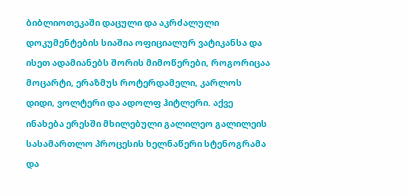ბიბლიოთეკაში დაცული და აკრძალული დოკუმენტების სიაშია ოფიციალურ ვატიკანსა და ისეთ ადამიანებს შორის მიმოწერები, როგორიცაა მოცარტი, ერაზმუს როტერდამელი, კარლოს დიდი, ვოლტერი და ადოლფ ჰიტლერი. აქვე ინახება ერესში მხილებული გალილეო გალილეის სასამართლო პროცესის ხელნაწერი სტენოგრამა და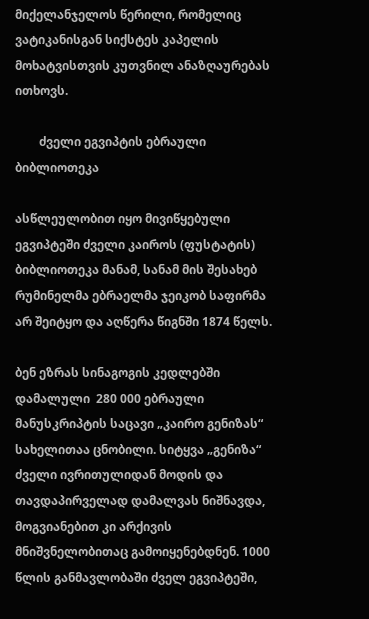მიქელანჯელოს წერილი, რომელიც ვატიკანისგან სიქსტეს კაპელის მოხატვისთვის კუთვნილ ანაზღაურებას ითხოვს.

        ძველი ეგვიპტის ებრაული ბიბლიოთეკა

ასწლეულობით იყო მივიწყებული ეგვიპტეში ძველი კაიროს (ფუსტატის) ბიბლიოთეკა მანამ, სანამ მის შესახებ რუმინელმა ებრაელმა ჯეიკობ საფირმა არ შეიტყო და აღწერა წიგნში 1874 წელს.

ბენ ეზრას სინაგოგის კედლებში დამალული  280 000 ებრაული მანუსკრიპტის საცავი „კაირო გენიზას“ სახელითაა ცნობილი. სიტყვა „გენიზა“ ძველი ივრითულიდან მოდის და თავდაპირველად დამალვას ნიშნავდა, მოგვიანებით კი არქივის მნიშვნელობითაც გამოიყენებდნენ. 1000 წლის განმავლობაში ძველ ეგვიპტეში,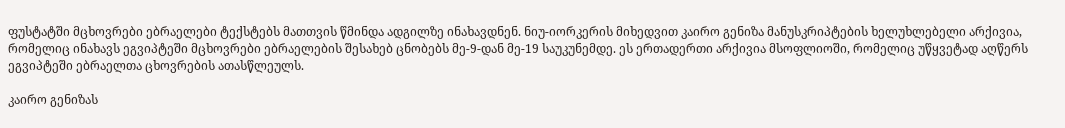ფუსტატში მცხოვრები ებრაელები ტექსტებს მათთვის წმინდა ადგილზე ინახავდნენ. ნიუ-იორკერის მიხედვით კაირო გენიზა მანუსკრიპტების ხელუხლებელი არქივია, რომელიც ინახავს ეგვიპტეში მცხოვრები ებრაელების შესახებ ცნობებს მე-9-დან მე-19 საუკუნემდე. ეს ერთადერთი არქივია მსოფლიოში, რომელიც უწყვეტად აღწერს ეგვიპტეში ებრაელთა ცხოვრების ათასწლეულს.

კაირო გენიზას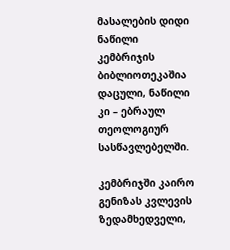მასალების დიდი ნაწილი კემბრიჯის ბიბლიოთეკაშია დაცული, ნაწილი კი – ებრაულ თეოლოგიურ სასწავლებელში.

კემბრიჯში კაირო გენიზას კვლევის ზედამხედველი,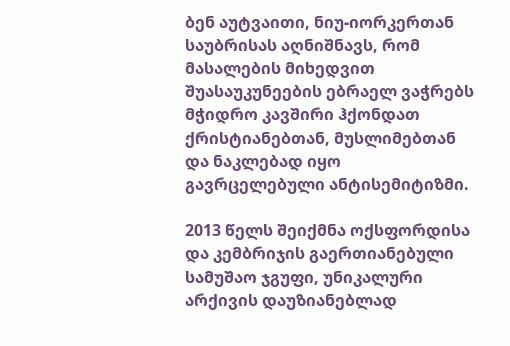ბენ აუტვაითი, ნიუ-იორკერთან საუბრისას აღნიშნავს, რომ მასალების მიხედვით შუასაუკუნეების ებრაელ ვაჭრებს მჭიდრო კავშირი ჰქონდათ ქრისტიანებთან, მუსლიმებთან და ნაკლებად იყო გავრცელებული ანტისემიტიზმი.

2013 წელს შეიქმნა ოქსფორდისა და კემბრიჯის გაერთიანებული სამუშაო ჯგუფი, უნიკალური არქივის დაუზიანებლად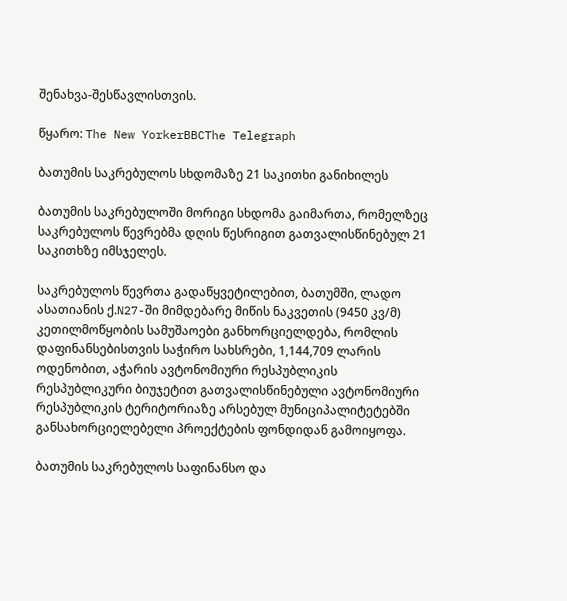შენახვა-შესწავლისთვის.

წყარო: The New YorkerBBCThe Telegraph

ბათუმის საკრებულოს სხდომაზე 21 საკითხი განიხილეს

ბათუმის საკრებულოში მორიგი სხდომა გაიმართა, რომელზეც საკრებულოს წევრებმა დღის წესრიგით გათვალისწინებულ 21 საკითხზე იმსჯელეს.

საკრებულოს წევრთა გადაწყვეტილებით, ბათუმში, ლადო ასათიანის ქ.N27-ში მიმდებარე მიწის ნაკვეთის (9450 კვ/მ) კეთილმოწყობის სამუშაოები განხორციელდება, რომლის დაფინანსებისთვის საჭირო სახსრები, 1,144,709 ლარის ოდენობით, აჭარის ავტონომიური რესპუბლიკის რესპუბლიკური ბიუჯეტით გათვალისწინებული ავტონომიური რესპუბლიკის ტერიტორიაზე არსებულ მუნიციპალიტეტებში განსახორციელებელი პროექტების ფონდიდან გამოიყოფა.

ბათუმის საკრებულოს საფინანსო და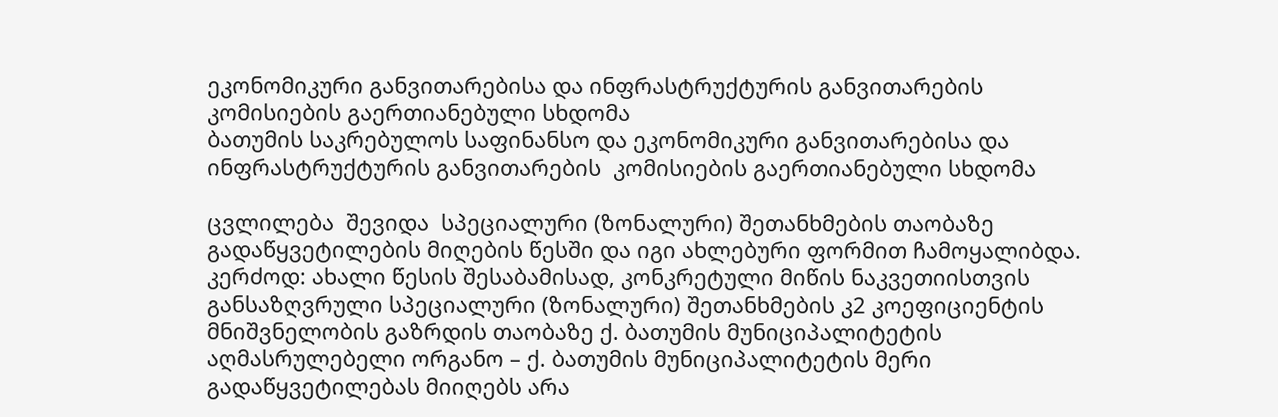ეკონომიკური განვითარებისა და ინფრასტრუქტურის განვითარების კომისიების გაერთიანებული სხდომა
ბათუმის საკრებულოს საფინანსო და ეკონომიკური განვითარებისა და ინფრასტრუქტურის განვითარების  კომისიების გაერთიანებული სხდომა

ცვლილება  შევიდა  სპეციალური (ზონალური) შეთანხმების თაობაზე გადაწყვეტილების მიღების წესში და იგი ახლებური ფორმით ჩამოყალიბდა. კერძოდ: ახალი წესის შესაბამისად, კონკრეტული მიწის ნაკვეთიისთვის განსაზღვრული სპეციალური (ზონალური) შეთანხმების კ2 კოეფიციენტის მნიშვნელობის გაზრდის თაობაზე ქ. ბათუმის მუნიციპალიტეტის აღმასრულებელი ორგანო – ქ. ბათუმის მუნიციპალიტეტის მერი გადაწყვეტილებას მიიღებს არა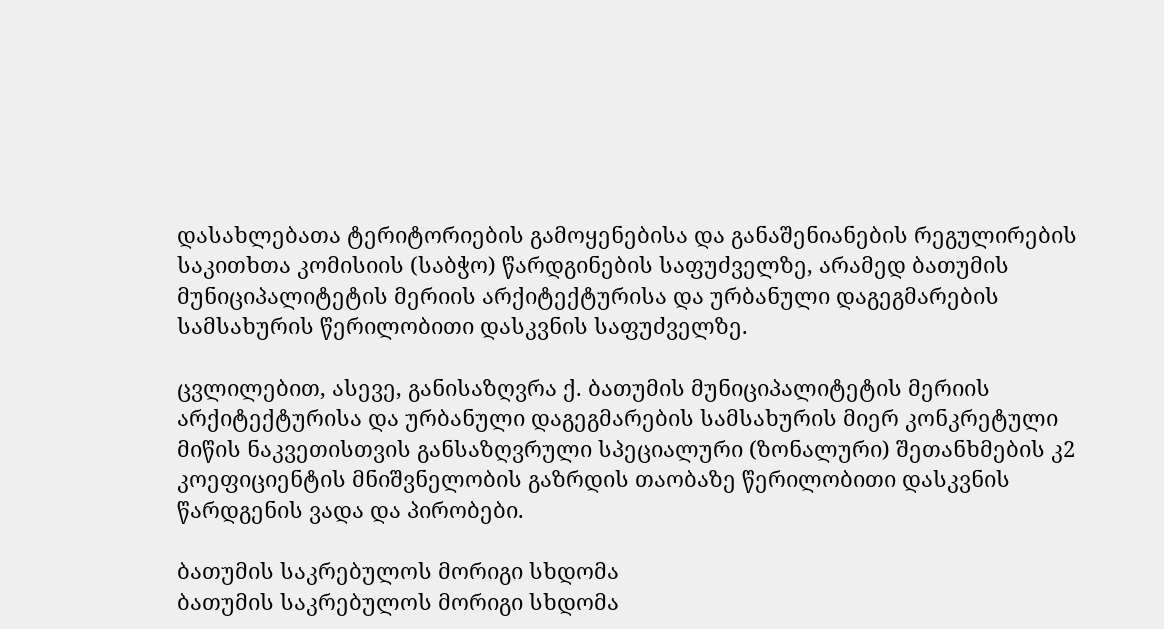დასახლებათა ტერიტორიების გამოყენებისა და განაშენიანების რეგულირების საკითხთა კომისიის (საბჭო) წარდგინების საფუძველზე, არამედ ბათუმის მუნიციპალიტეტის მერიის არქიტექტურისა და ურბანული დაგეგმარების სამსახურის წერილობითი დასკვნის საფუძველზე.

ცვლილებით, ასევე, განისაზღვრა ქ. ბათუმის მუნიციპალიტეტის მერიის არქიტექტურისა და ურბანული დაგეგმარების სამსახურის მიერ კონკრეტული მიწის ნაკვეთისთვის განსაზღვრული სპეციალური (ზონალური) შეთანხმების კ2 კოეფიციენტის მნიშვნელობის გაზრდის თაობაზე წერილობითი დასკვნის წარდგენის ვადა და პირობები.

ბათუმის საკრებულოს მორიგი სხდომა
ბათუმის საკრებულოს მორიგი სხდომა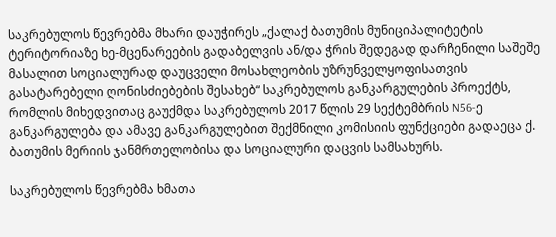საკრებულოს წევრებმა მხარი დაუჭირეს „ქალაქ ბათუმის მუნიციპალიტეტის ტერიტორიაზე ხე-მცენარეების გადაბელვის ან/და ჭრის შედეგად დარჩენილი საშეშე მასალით სოციალურად დაუცველი მოსახლეობის უზრუნველყოფისათვის გასატარებელი ღონისძიებების შესახებ“ საკრებულოს განკარგულების პროექტს, რომლის მიხედვითაც გაუქმდა საკრებულოს 2017 წლის 29 სექტემბრის N56-ე განკარგულება და ამავე განკარგულებით შექმნილი კომისიის ფუნქციები გადაეცა ქ. ბათუმის მერიის ჯანმრთელობისა და სოციალური დაცვის სამსახურს.

საკრებულოს წევრებმა ხმათა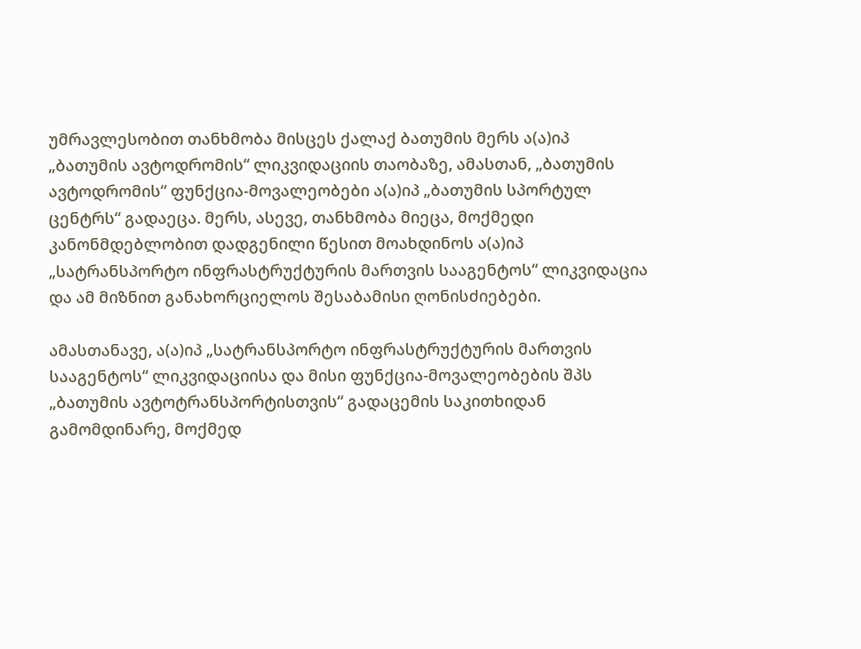უმრავლესობით თანხმობა მისცეს ქალაქ ბათუმის მერს ა(ა)იპ „ბათუმის ავტოდრომის“ ლიკვიდაციის თაობაზე, ამასთან, „ბათუმის ავტოდრომის“ ფუნქცია-მოვალეობები ა(ა)იპ „ბათუმის სპორტულ ცენტრს“ გადაეცა. მერს, ასევე, თანხმობა მიეცა, მოქმედი კანონმდებლობით დადგენილი წესით მოახდინოს ა(ა)იპ „სატრანსპორტო ინფრასტრუქტურის მართვის სააგენტოს“ ლიკვიდაცია და ამ მიზნით განახორციელოს შესაბამისი ღონისძიებები.

ამასთანავე, ა(ა)იპ „სატრანსპორტო ინფრასტრუქტურის მართვის სააგენტოს“ ლიკვიდაციისა და მისი ფუნქცია-მოვალეობების შპს „ბათუმის ავტოტრანსპორტისთვის“ გადაცემის საკითხიდან გამომდინარე, მოქმედ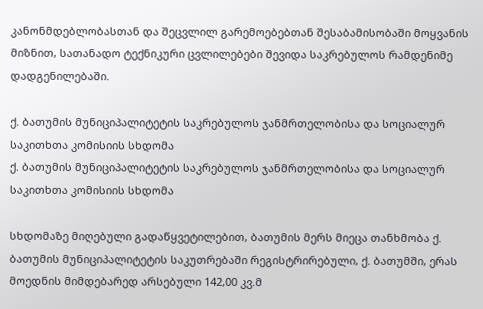კანონმდებლობასთან და შეცვლილ გარემოებებთან შესაბამისობაში მოყვანის მიზნით, სათანადო ტექნიკური ცვლილებები შევიდა საკრებულოს რამდენიმე დადგენილებაში.

ქ. ბათუმის მუნიციპალიტეტის საკრებულოს ჯანმრთელობისა და სოციალურ საკითხთა კომისიის სხდომა
ქ. ბათუმის მუნიციპალიტეტის საკრებულოს ჯანმრთელობისა და სოციალურ საკითხთა კომისიის სხდომა

სხდომაზე მიღებული გადაწყვეტილებით, ბათუმის მერს მიეცა თანხმობა ქ. ბათუმის მუნიციპალიტეტის საკუთრებაში რეგისტრირებული, ქ. ბათუმში, ერას მოედნის მიმდებარედ არსებული 142,00 კვ.მ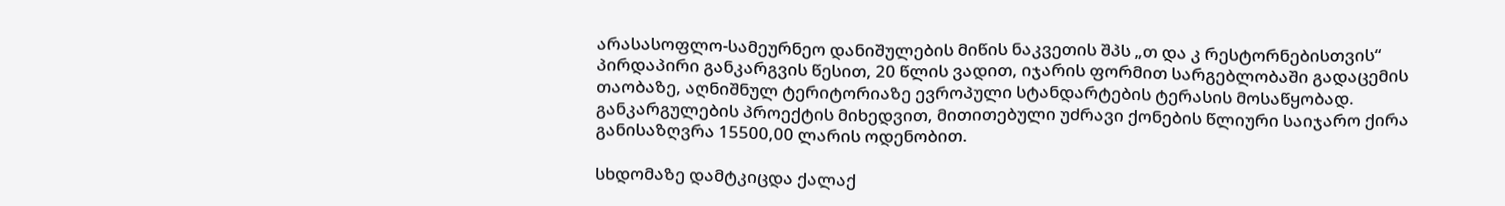არასასოფლო-სამეურნეო დანიშულების მიწის ნაკვეთის შპს „თ და კ რესტორნებისთვის“ პირდაპირი განკარგვის წესით, 20 წლის ვადით, იჯარის ფორმით სარგებლობაში გადაცემის თაობაზე, აღნიშნულ ტერიტორიაზე ევროპული სტანდარტების ტერასის მოსაწყობად. განკარგულების პროექტის მიხედვით, მითითებული უძრავი ქონების წლიური საიჯარო ქირა განისაზღვრა 15500,00 ლარის ოდენობით.

სხდომაზე დამტკიცდა ქალაქ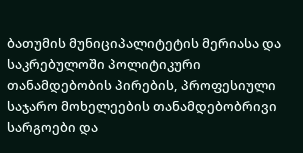ბათუმის მუნიციპალიტეტის მერიასა და საკრებულოში პოლიტიკური თანამდებობის პირების, პროფესიული საჯარო მოხელეების თანამდებობრივი სარგოები და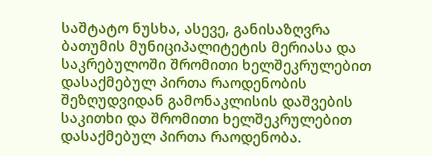საშტატო ნუსხა, ასევე, განისაზღვრა ბათუმის მუნიციპალიტეტის მერიასა და საკრებულოში შრომითი ხელშეკრულებით დასაქმებულ პირთა რაოდენობის შეზღუდვიდან გამონაკლისის დაშვების საკითხი და შრომითი ხელშეკრულებით დასაქმებულ პირთა რაოდენობა.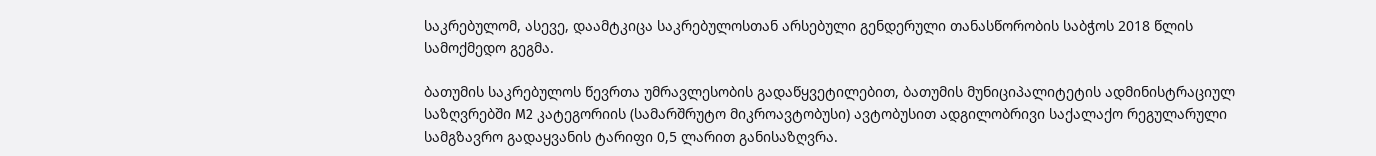საკრებულომ, ასევე, დაამტკიცა საკრებულოსთან არსებული გენდერული თანასწორობის საბჭოს 2018 წლის სამოქმედო გეგმა.

ბათუმის საკრებულოს წევრთა უმრავლესობის გადაწყვეტილებით, ბათუმის მუნიციპალიტეტის ადმინისტრაციულ საზღვრებში M2 კატეგორიის (სამარშრუტო მიკროავტობუსი) ავტობუსით ადგილობრივი საქალაქო რეგულარული სამგზავრო გადაყვანის ტარიფი 0,5 ლარით განისაზღვრა.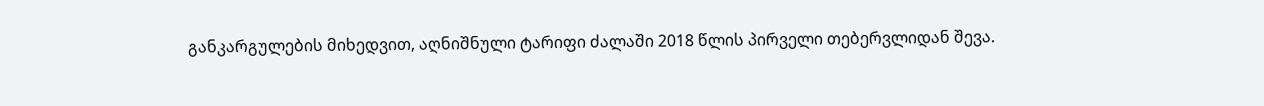განკარგულების მიხედვით, აღნიშნული ტარიფი ძალაში 2018 წლის პირველი თებერვლიდან შევა.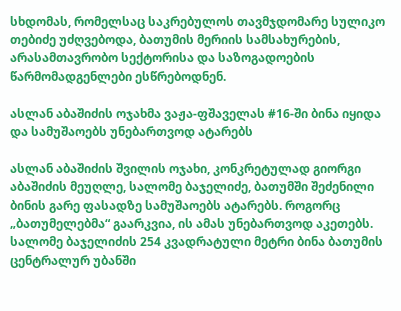სხდომას, რომელსაც საკრებულოს თავმჯდომარე სულიკო თებიძე უძღვებოდა, ბათუმის მერიის სამსახურების, არასამთავრობო სექტორისა და საზოგადოების წარმომადგენლები ესწრებოდნენ.

ასლან აბაშიძის ოჯახმა ვაჟა-ფშაველას #16-ში ბინა იყიდა და სამუშაოებს უნებართვოდ ატარებს

ასლან აბაშიძის შვილის ოჯახი, კონკრეტულად გიორგი აბაშიძის მეუღლე, სალომე ბაჯელიძე, ბათუმში შეძენილი ბინის გარე ფასადზე სამუშაოებს ატარებს. როგორც „ბათუმელებმა“ გაარკვია, ის ამას უნებართვოდ აკეთებს. სალომე ბაჯელიძის 254 კვადრატული მეტრი ბინა ბათუმის ცენტრალურ უბანში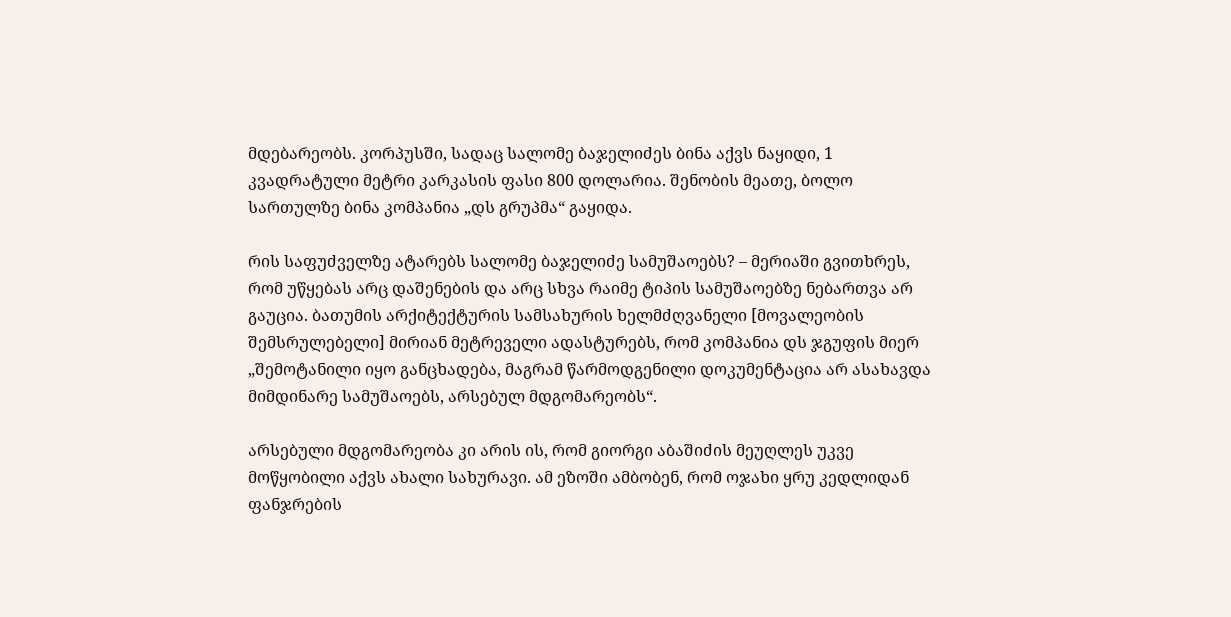მდებარეობს. კორპუსში, სადაც სალომე ბაჯელიძეს ბინა აქვს ნაყიდი, 1 კვადრატული მეტრი კარკასის ფასი 800 დოლარია. შენობის მეათე, ბოლო სართულზე ბინა კომპანია „დს გრუპმა“ გაყიდა.

რის საფუძველზე ატარებს სალომე ბაჯელიძე სამუშაოებს? – მერიაში გვითხრეს, რომ უწყებას არც დაშენების და არც სხვა რაიმე ტიპის სამუშაოებზე ნებართვა არ გაუცია. ბათუმის არქიტექტურის სამსახურის ხელმძღვანელი [მოვალეობის შემსრულებელი] მირიან მეტრეველი ადასტურებს, რომ კომპანია დს ჯგუფის მიერ „შემოტანილი იყო განცხადება, მაგრამ წარმოდგენილი დოკუმენტაცია არ ასახავდა მიმდინარე სამუშაოებს, არსებულ მდგომარეობს“.

არსებული მდგომარეობა კი არის ის, რომ გიორგი აბაშიძის მეუღლეს უკვე მოწყობილი აქვს ახალი სახურავი. ამ ეზოში ამბობენ, რომ ოჯახი ყრუ კედლიდან ფანჯრების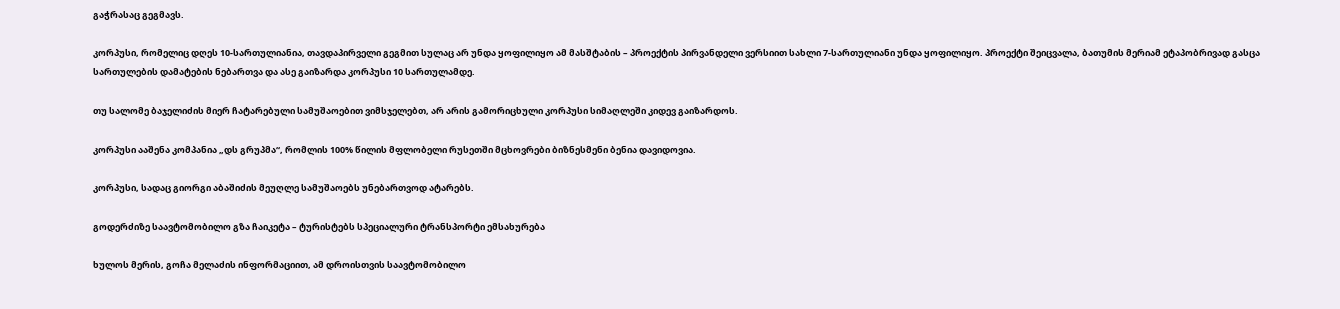გაჭრასაც გეგმავს.

კორპუსი, რომელიც დღეს 10-სართულიანია, თავდაპირველი გეგმით სულაც არ უნდა ყოფილიყო ამ მასშტაბის – პროექტის პირვანდელი ვერსიით სახლი 7-სართულიანი უნდა ყოფილიყო. პროექტი შეიცვალა, ბათუმის მერიამ ეტაპობრივად გასცა სართულების დამატების ნებართვა და ასე გაიზარდა კორპუსი 10 სართულამდე.

თუ სალომე ბაჯელიძის მიერ ჩატარებული სამუშაოებით ვიმსჯელებთ, არ არის გამორიცხული კორპუსი სიმაღლეში კიდევ გაიზარდოს.

კორპუსი ააშენა კომპანია „დს გრუპმა“, რომლის 100% წილის მფლობელი რუსეთში მცხოვრები ბიზნესმენი ბენია დავიდოვია.

კორპუსი, სადაც გიორგი აბაშიძის მეუღლე სამუშაოებს უნებართვოდ ატარებს.

გოდერძიზე საავტომობილო გზა ჩაიკეტა – ტურისტებს სპეციალური ტრანსპორტი ემსახურება

ხულოს მერის, გოჩა მელაძის ინფორმაციით, ამ დროისთვის საავტომობილო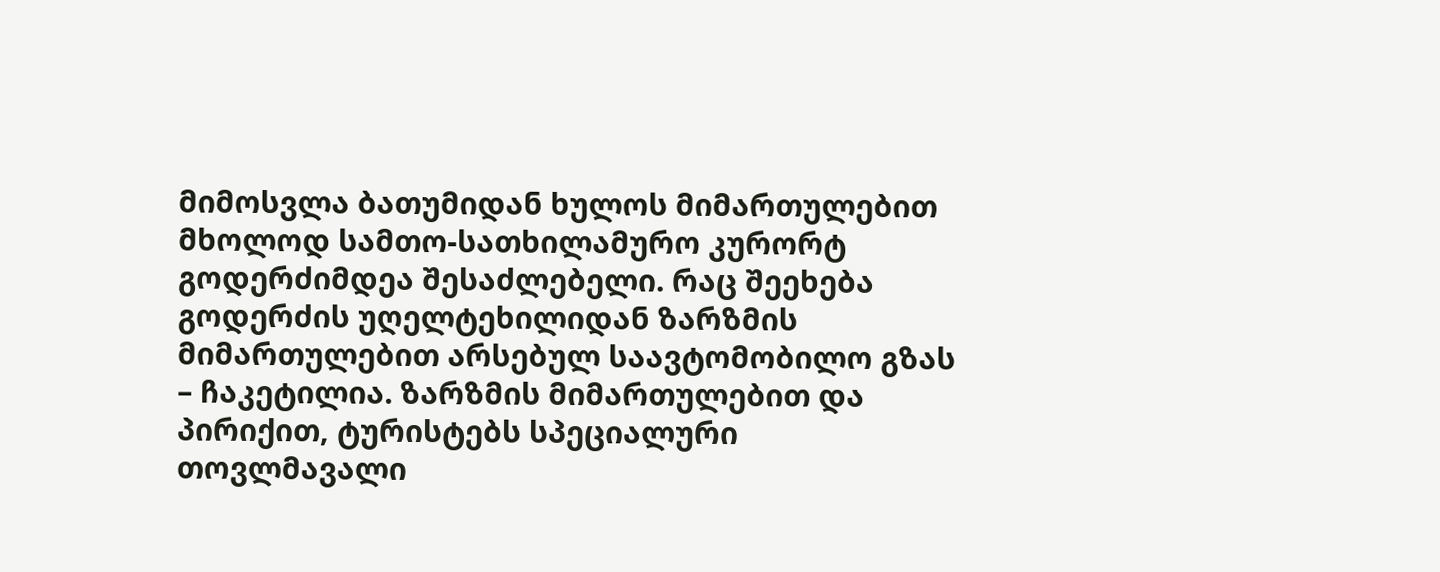მიმოსვლა ბათუმიდან ხულოს მიმართულებით მხოლოდ სამთო-სათხილამურო კურორტ გოდერძიმდეა შესაძლებელი. რაც შეეხება გოდერძის უღელტეხილიდან ზარზმის მიმართულებით არსებულ საავტომობილო გზას – ჩაკეტილია. ზარზმის მიმართულებით და პირიქით, ტურისტებს სპეციალური თოვლმავალი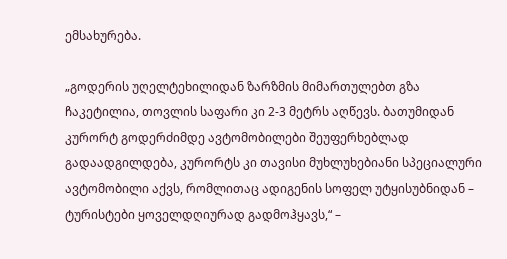ემსახურება.

„გოდერის უღელტეხილიდან ზარზმის მიმართულებთ გზა ჩაკეტილია, თოვლის საფარი კი 2-3 მეტრს აღწევს. ბათუმიდან კურორტ გოდერძიმდე ავტომობილები შეუფერხებლად გადაადგილდება, კურორტს კი თავისი მუხლუხებიანი სპეციალური ავტომობილი აქვს, რომლითაც ადიგენის სოფელ უტყისუბნიდან – ტურისტები ყოველდღიურად გადმოჰყავს,“ –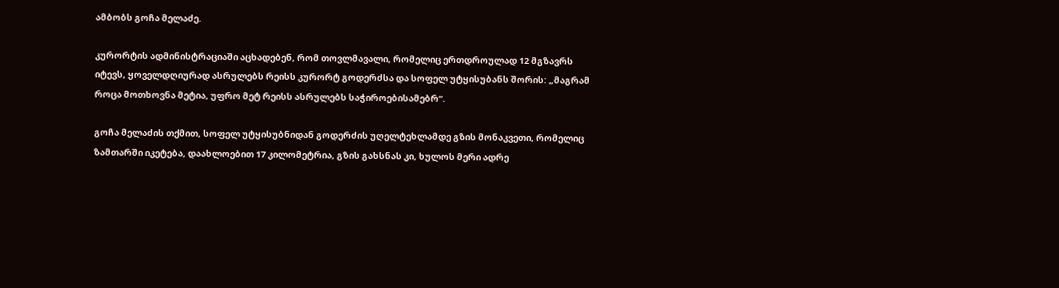ამბობს გოჩა მელაძე.

კურორტის ადმინისტრაციაში აცხადებენ, რომ თოვლმავალი, რომელიც ერთდროულად 12 მგზავრს იტევს, ყოველდღიურად ასრულებს რეისს კურორტ გოდერძსა და სოფელ უტყისუბანს შორის: „მაგრამ როცა მოთხოვნა მეტია, უფრო მეტ რეისს ასრულებს საჭიროებისამებრ“.

გოჩა მელაძის თქმით, სოფელ უტყისუბნიდან გოდერძის უღელტეხლამდე გზის მონაკვეთი, რომელიც ზამთარში იკეტება, დაახლოებით 17 კილომეტრია, გზის გახსნას კი, ხულოს მერი ადრე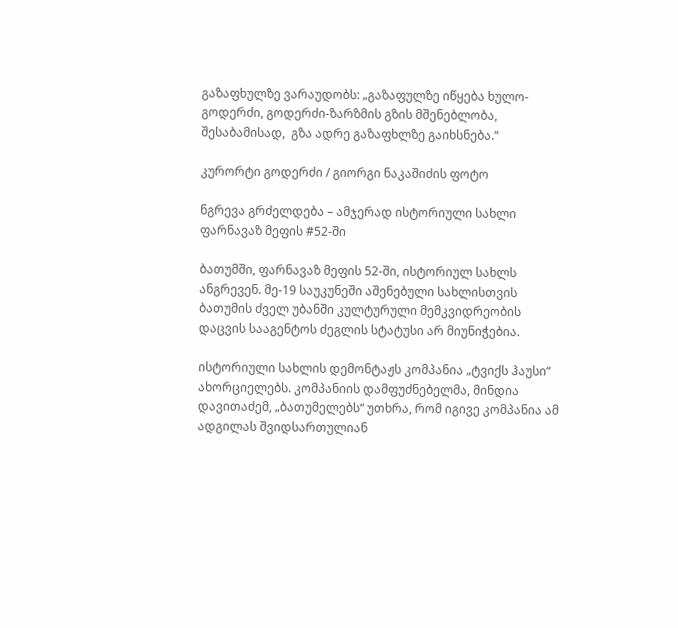გაზაფხულზე ვარაუდობს: „გაზაფულზე იწყება ხულო-გოდერძი, გოდერძი-ზარზმის გზის მშენებლობა, შესაბამისად,  გზა ადრე გაზაფხლზე გაიხსნება.“

კურორტი გოდერძი / გიორგი ნაკაშიძის ფოტო

ნგრევა გრძელდება – ამჯერად ისტორიული სახლი ფარნავაზ მეფის #52-ში

ბათუმში, ფარნავაზ მეფის 52-ში, ისტორიულ სახლს ანგრევენ. მე-19 საუკუნეში აშენებული სახლისთვის ბათუმის ძველ უბანში კულტურული მემკვიდრეობის დაცვის სააგენტოს ძეგლის სტატუსი არ მიუნიჭებია.

ისტორიული სახლის დემონტაჟს კომპანია „ტვიქს ჰაუსი“ ახორციელებს. კომპანიის დამფუძნებელმა, მინდია დავითაძემ, „ბათუმელებს“ უთხრა, რომ იგივე კომპანია ამ ადგილას შვიდსართულიან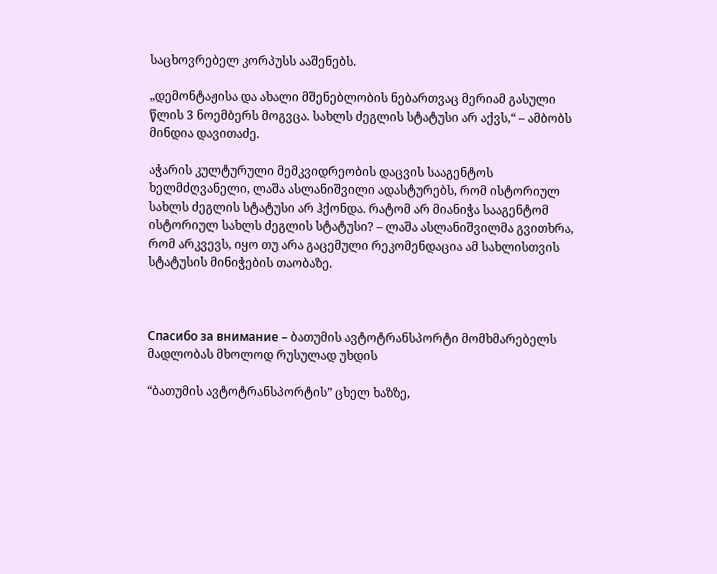საცხოვრებელ კორპუსს ააშენებს.

„დემონტაჟისა და ახალი მშენებლობის ნებართვაც მერიამ გასული წლის 3 ნოემბერს მოგვცა. სახლს ძეგლის სტატუსი არ აქვს,“ – ამბობს მინდია დავითაძე.

აჭარის კულტურული მემკვიდრეობის დაცვის სააგენტოს ხელმძღვანელი, ლაშა ასლანიშვილი ადასტურებს, რომ ისტორიულ სახლს ძეგლის სტატუსი არ ჰქონდა. რატომ არ მიანიჭა სააგენტომ ისტორიულ სახლს ძეგლის სტატუსი? – ლაშა ასლანიშვილმა გვითხრა, რომ არკვევს, იყო თუ არა გაცემული რეკომენდაცია ამ სახლისთვის სტატუსის მინიჭების თაობაზე.



Спасибо за внимание – ბათუმის ავტოტრანსპორტი მომხმარებელს მადლობას მხოლოდ რუსულად უხდის

“ბათუმის ავტოტრანსპორტის” ცხელ ხაზზე,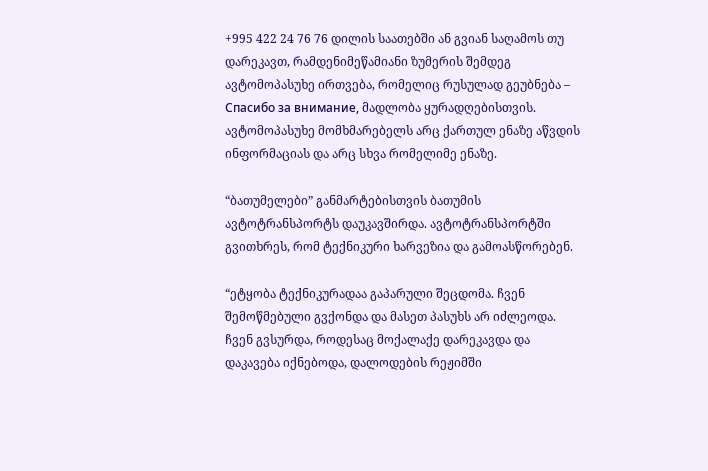+995 422 24 76 76 დილის საათებში ან გვიან საღამოს თუ დარეკავთ, რამდენიმეწამიანი ზუმერის შემდეგ ავტომოპასუხე ირთვება, რომელიც რუსულად გეუბნება – Спасибо за внимание, მადლობა ყურადღებისთვის. ავტომოპასუხე მომხმარებელს არც ქართულ ენაზე აწვდის ინფორმაციას და არც სხვა რომელიმე ენაზე.

“ბათუმელები” განმარტებისთვის ბათუმის ავტოტრანსპორტს დაუკავშირდა. ავტოტრანსპორტში გვითხრეს, რომ ტექნიკური ხარვეზია და გამოასწორებენ.

“ეტყობა ტექნიკურადაა გაპარული შეცდომა. ჩვენ შემოწმებული გვქონდა და მასეთ პასუხს არ იძლეოდა. ჩვენ გვსურდა, როდესაც მოქალაქე დარეკავდა და დაკავება იქნებოდა, დალოდების რეჟიმში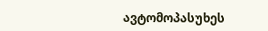ავტომოპასუხეს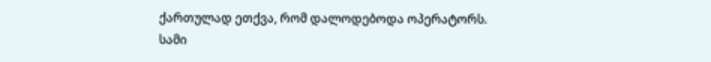ქართულად ეთქვა, რომ დალოდებოდა ოპერატორს. სამი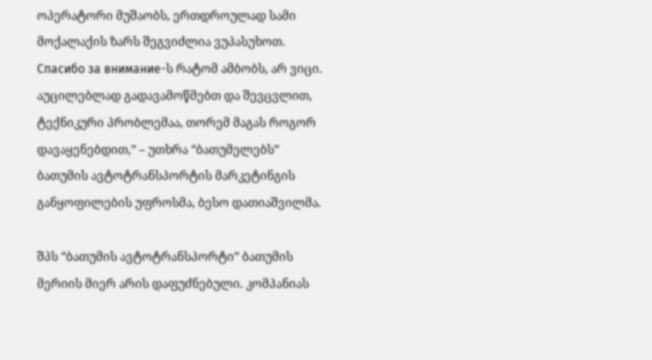ოპერატორი მუშაობს, ერთდროულად სამი მოქალაქის ზარს შეგვიძლია ვუპასუხოთ. Спасибо за внимание-ს რატომ ამბობს, არ ვიცი. აუცილებლად გადავამოწმებთ და შევცვლით,  ტექნიკური პრობლემაა, თორემ მაგას როგორ დავაყენებდით,” – უთხრა “ბათუმელებს” ბათუმის ავტოტრანსპორტის მარკეტინგის განყოფილების უფროსმა, ბესო დათიაშვილმა.

შპს “ბათუმის ავტოტრანსპორტი” ბათუმის მერიის მიერ არის დაფუძნებული. კომპანიას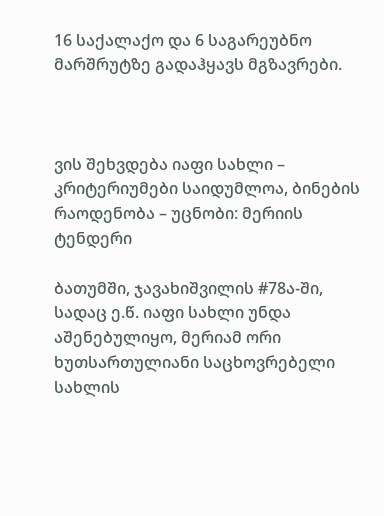16 საქალაქო და 6 საგარეუბნო მარშრუტზე გადაჰყავს მგზავრები.



ვის შეხვდება იაფი სახლი – კრიტერიუმები საიდუმლოა, ბინების რაოდენობა – უცნობი: მერიის ტენდერი

ბათუმში, ჯავახიშვილის #78ა-ში, სადაც ე.წ. იაფი სახლი უნდა აშენებულიყო, მერიამ ორი ხუთსართულიანი საცხოვრებელი სახლის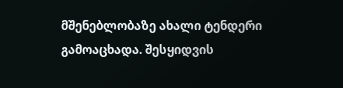მშენებლობაზე ახალი ტენდერი გამოაცხადა. შესყიდვის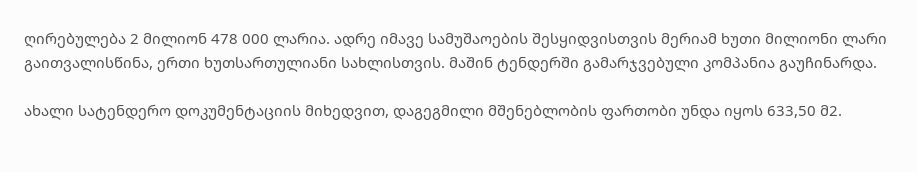ღირებულება 2 მილიონ 478 000 ლარია. ადრე იმავე სამუშაოების შესყიდვისთვის მერიამ ხუთი მილიონი ლარი გაითვალისწინა, ერთი ხუთსართულიანი სახლისთვის. მაშინ ტენდერში გამარჯვებული კომპანია გაუჩინარდა.

ახალი სატენდერო დოკუმენტაციის მიხედვით, დაგეგმილი მშენებლობის ფართობი უნდა იყოს 633,50 მ2.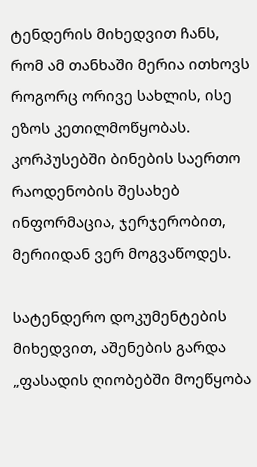ტენდერის მიხედვით ჩანს, რომ ამ თანხაში მერია ითხოვს როგორც ორივე სახლის, ისე ეზოს კეთილმოწყობას. კორპუსებში ბინების საერთო რაოდენობის შესახებ ინფორმაცია, ჯერჯერობით, მერიიდან ვერ მოგვაწოდეს.

სატენდერო დოკუმენტების მიხედვით, აშენების გარდა „ფასადის ღიობებში მოეწყობა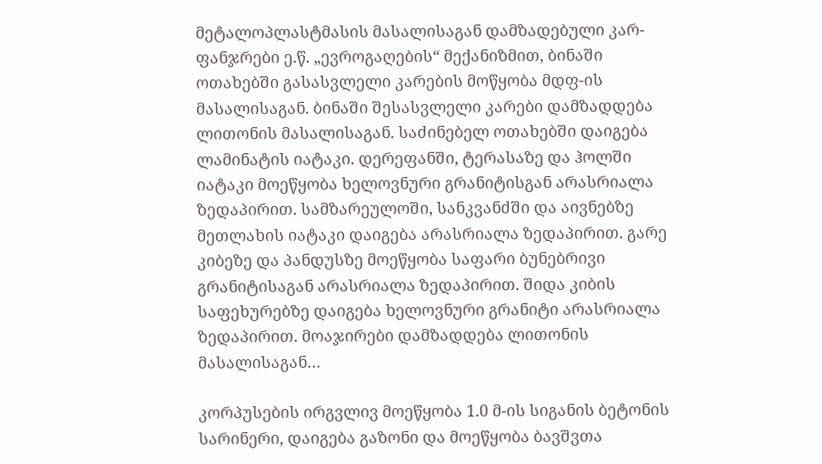მეტალოპლასტმასის მასალისაგან დამზადებული კარ-ფანჯრები ე.წ. „ევროგაღების“ მექანიზმით, ბინაში ოთახებში გასასვლელი კარების მოწყობა მდფ-ის მასალისაგან. ბინაში შესასვლელი კარები დამზადდება ლითონის მასალისაგან. საძინებელ ოთახებში დაიგება ლამინატის იატაკი. დერეფანში, ტერასაზე და ჰოლში იატაკი მოეწყობა ხელოვნური გრანიტისგან არასრიალა ზედაპირით. სამზარეულოში, სანკვანძში და აივნებზე მეთლახის იატაკი დაიგება არასრიალა ზედაპირით. გარე კიბეზე და პანდუსზე მოეწყობა საფარი ბუნებრივი გრანიტისაგან არასრიალა ზედაპირით. შიდა კიბის საფეხურებზე დაიგება ხელოვნური გრანიტი არასრიალა ზედაპირით. მოაჯირები დამზადდება ლითონის მასალისაგან…

კორპუსების ირგვლივ მოეწყობა 1.0 მ-ის სიგანის ბეტონის
სარინერი, დაიგება გაზონი და მოეწყობა ბავშვთა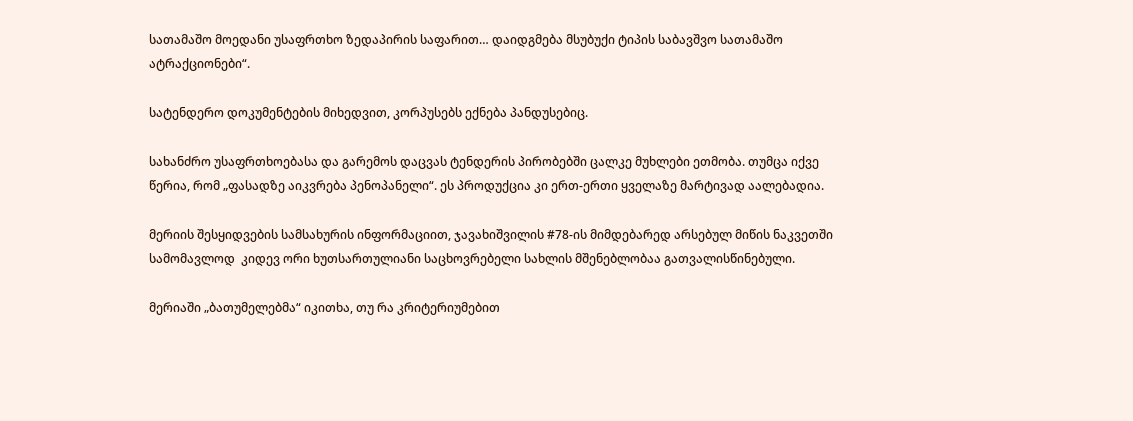სათამაშო მოედანი უსაფრთხო ზედაპირის საფარით… დაიდგმება მსუბუქი ტიპის საბავშვო სათამაშო ატრაქციონები“.

სატენდერო დოკუმენტების მიხედვით, კორპუსებს ექნება პანდუსებიც.

სახანძრო უსაფრთხოებასა და გარემოს დაცვას ტენდერის პირობებში ცალკე მუხლები ეთმობა. თუმცა იქვე წერია, რომ „ფასადზე აიკვრება პენოპანელი“. ეს პროდუქცია კი ერთ-ერთი ყველაზე მარტივად აალებადია.

მერიის შესყიდვების სამსახურის ინფორმაციით, ჯავახიშვილის #78-ის მიმდებარედ არსებულ მიწის ნაკვეთში სამომავლოდ  კიდევ ორი ხუთსართულიანი საცხოვრებელი სახლის მშენებლობაა გათვალისწინებული.

მერიაში „ბათუმელებმა“ იკითხა, თუ რა კრიტერიუმებით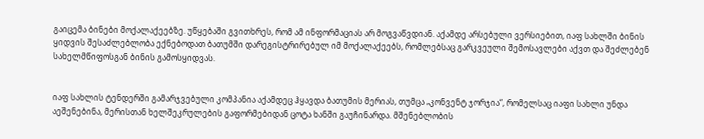გაიცემა ბინები მოქალაქეებზე. უწყებაში გვითხრეს, რომ ამ ინფორმაციას არ მოგვაწვდიან. აქამდე არსებული ვერსიებით, იაფ სახლში ბინის ყიდვის შესაძლებლობა ექნებოდათ ბათუმში დარეგისტრირებულ იმ მოქალაქეებს, რომლებსაც გარკვეული შემოსავლები აქვთ და შეძლებენ სახელმწიფოსგან ბინის გამოსყიდვას.


იაფ სახლის ტენდერში გამარჯვებული კომპანია აქამდეც ჰყავდა ბათუმის მერიას, თუმცა „კონვენტ ჯორჯია“, რომელსაც იაფი სახლი უნდა აეშენებინა, მერისთან ხელშეკრულების გაფორმებიდან ცოტა ხანში გაუჩინარდა. მშენებლობის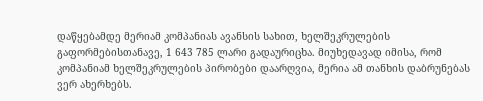დაწყებამდე მერიამ კომპანიას ავანსის სახით, ხელშეკრულების გაფორმებისთანავე, 1 643 785 ლარი გადაურიცხა. მიუხედავად იმისა, რომ კომპანიამ ხელშეკრულების პირობები დაარღვია, მერია ამ თანხის დაბრუნებას ვერ ახერხებს.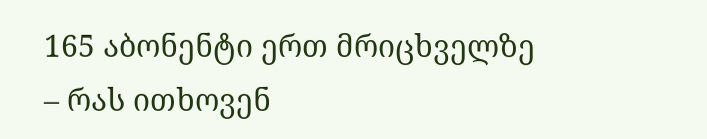165 აბონენტი ერთ მრიცხველზე – რას ითხოვენ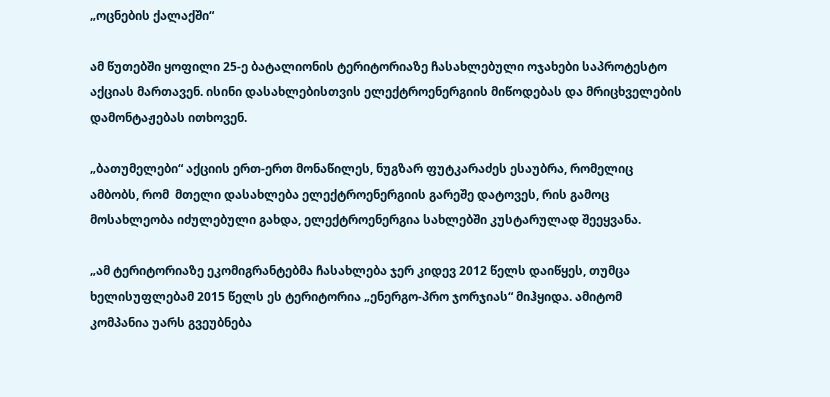„ოცნების ქალაქში“

ამ წუთებში ყოფილი 25-ე ბატალიონის ტერიტორიაზე ჩასახლებული ოჯახები საპროტესტო აქციას მართავენ. ისინი დასახლებისთვის ელექტროენერგიის მიწოდებას და მრიცხველების დამონტაჟებას ითხოვენ.

„ბათუმელები“ აქციის ერთ-ერთ მონაწილეს, ნუგზარ ფუტკარაძეს ესაუბრა, რომელიც ამბობს, რომ  მთელი დასახლება ელექტროენერგიის გარეშე დატოვეს, რის გამოც მოსახლეობა იძულებული გახდა, ელექტროენერგია სახლებში კუსტარულად შეეყვანა.

„ამ ტერიტორიაზე ეკომიგრანტებმა ჩასახლება ჯერ კიდევ 2012 წელს დაიწყეს, თუმცა ხელისუფლებამ 2015 წელს ეს ტერიტორია „ენერგო-პრო ჯორჯიას“ მიჰყიდა. ამიტომ კომპანია უარს გვეუბნება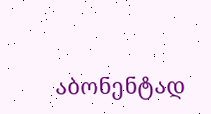აბონენტად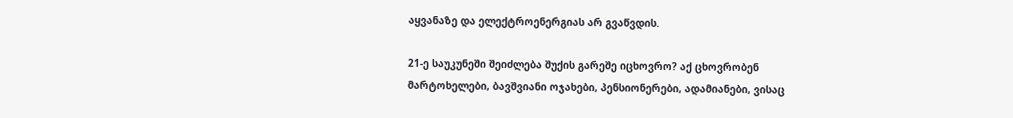აყვანაზე და ელექტროენერგიას არ გვაწვდის.

21-ე საუკუნეში შეიძლება შუქის გარეშე იცხოვრო? აქ ცხოვრობენ მარტოხელები, ბავშვიანი ოჯახები, პენსიონერები, ადამიანები, ვისაც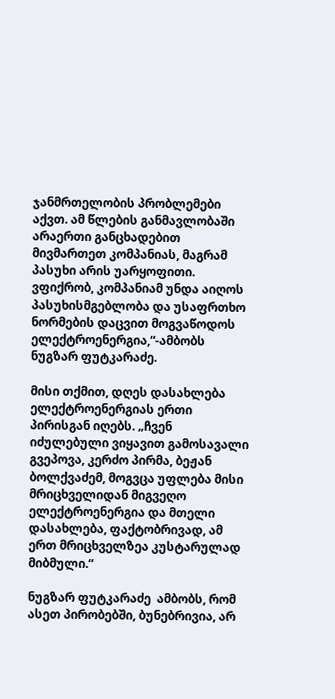ჯანმრთელობის პრობლემები აქვთ. ამ წლების განმავლობაში არაერთი განცხადებით მივმართეთ კომპანიას, მაგრამ პასუხი არის უარყოფითი. ვფიქრობ, კომპანიამ უნდა აიღოს პასუხისმგებლობა და უსაფრთხო ნორმების დაცვით მოგვაწოდოს ელექტროენერგია,“-ამბობს ნუგზარ ფუტკარაძე.

მისი თქმით, დღეს დასახლება ელექტროენერგიას ერთი პირისგან იღებს. „ჩვენ იძულებული ვიყავით გამოსავალი გვეპოვა, კერძო პირმა, ბეჟან ბოლქვაძემ, მოგვცა უფლება მისი მრიცხველიდან მიგვეღო ელექტროენერგია და მთელი დასახლება, ფაქტობრივად, ამ ერთ მრიცხველზეა კუსტარულად მიბმული.“

ნუგზარ ფუტკარაძე  ამბობს, რომ ასეთ პირობებში, ბუნებრივია, არ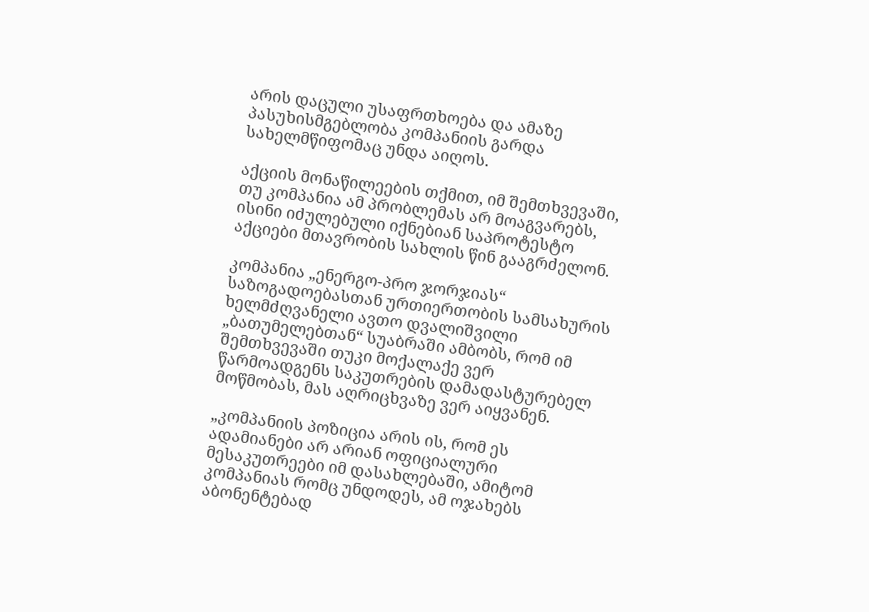არის დაცული უსაფრთხოება და ამაზე პასუხისმგებლობა კომპანიის გარდა სახელმწიფომაც უნდა აიღოს.

აქციის მონაწილეების თქმით, იმ შემთხვევაში, თუ კომპანია ამ პრობლემას არ მოაგვარებს, ისინი იძულებული იქნებიან საპროტესტო აქციები მთავრობის სახლის წინ გააგრძელონ.

კომპანია „ენერგო-პრო ჯორჯიას“ საზოგადოებასთან ურთიერთობის სამსახურის ხელმძღვანელი ავთო დვალიშვილი „ბათუმელებთან“ სუაბრაში ამბობს, რომ იმ შემთხვევაში თუკი მოქალაქე ვერ წარმოადგენს საკუთრების დამადასტურებელ მოწმობას, მას აღრიცხვაზე ვერ აიყვანენ.

„კომპანიის პოზიცია არის ის, რომ ეს ადამიანები არ არიან ოფიციალური მესაკუთრეები იმ დასახლებაში, ამიტომ კომპანიას რომც უნდოდეს, ამ ოჯახებს აბონენტებად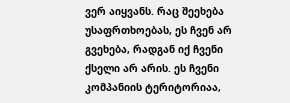ვერ აიყვანს. რაც შეეხება უსაფრთხოებას, ეს ჩვენ არ გვეხება, რადგან იქ ჩვენი ქსელი არ არის. ეს ჩვენი კომპანიის ტერიტორიაა,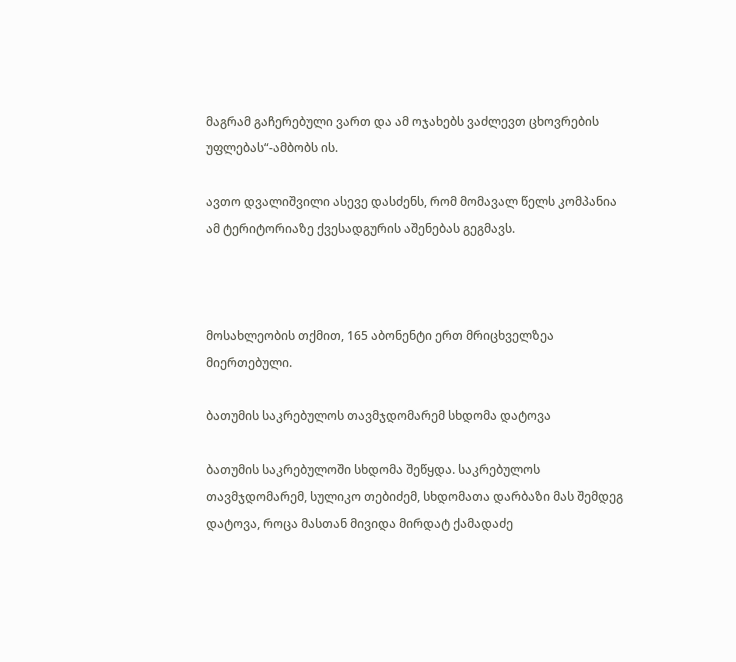მაგრამ გაჩერებული ვართ და ამ ოჯახებს ვაძლევთ ცხოვრების უფლებას“-ამბობს ის.

ავთო დვალიშვილი ასევე დასძენს, რომ მომავალ წელს კომპანია ამ ტერიტორიაზე ქვესადგურის აშენებას გეგმავს.



მოსახლეობის თქმით, 165 აბონენტი ერთ მრიცხველზეა მიერთებული.

ბათუმის საკრებულოს თავმჯდომარემ სხდომა დატოვა

ბათუმის საკრებულოში სხდომა შეწყდა. საკრებულოს თავმჯდომარემ, სულიკო თებიძემ, სხდომათა დარბაზი მას შემდეგ დატოვა, როცა მასთან მივიდა მირდატ ქამადაძე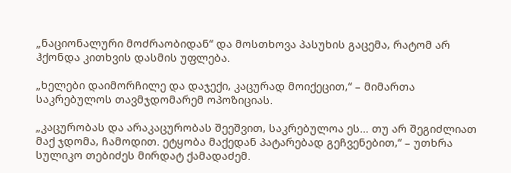„ნაციონალური მოძრაობიდან“ და მოსთხოვა პასუხის გაცემა, რატომ არ ჰქონდა კითხვის დასმის უფლება.

„ხელები დაიმორჩილე და დაჯექი, კაცურად მოიქეცით,“ – მიმართა საკრებულოს თავმჯდომარემ ოპოზიციას.

„კაცურობას და არაკაცურობას შეეშვით, საკრებულოა ეს… თუ არ შეგიძლიათ მაქ ჯდომა, ჩამოდით. ეტყობა მაქედან პატარებად გეჩვენებით,“ – უთხრა სულიკო თებიძეს მირდატ ქამადაძემ.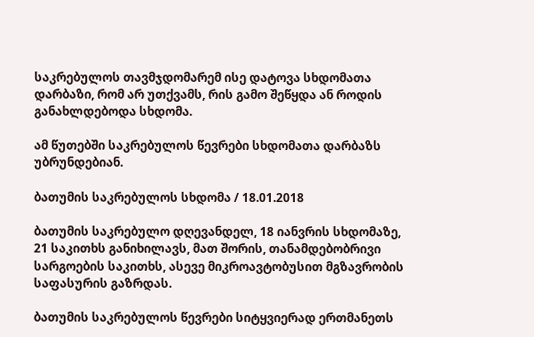საკრებულოს თავმჯდომარემ ისე დატოვა სხდომათა დარბაზი, რომ არ უთქვამს, რის გამო შეწყდა ან როდის განახლდებოდა სხდომა.

ამ წუთებში საკრებულოს წევრები სხდომათა დარბაზს უბრუნდებიან.

ბათუმის საკრებულოს სხდომა / 18.01.2018

ბათუმის საკრებულო დღევანდელ, 18 იანვრის სხდომაზე, 21 საკითხს განიხილავს, მათ შორის, თანამდებობრივი სარგოების საკითხს, ასევე მიკროავტობუსით მგზავრობის საფასურის გაზრდას.

ბათუმის საკრებულოს წევრები სიტყვიერად ერთმანეთს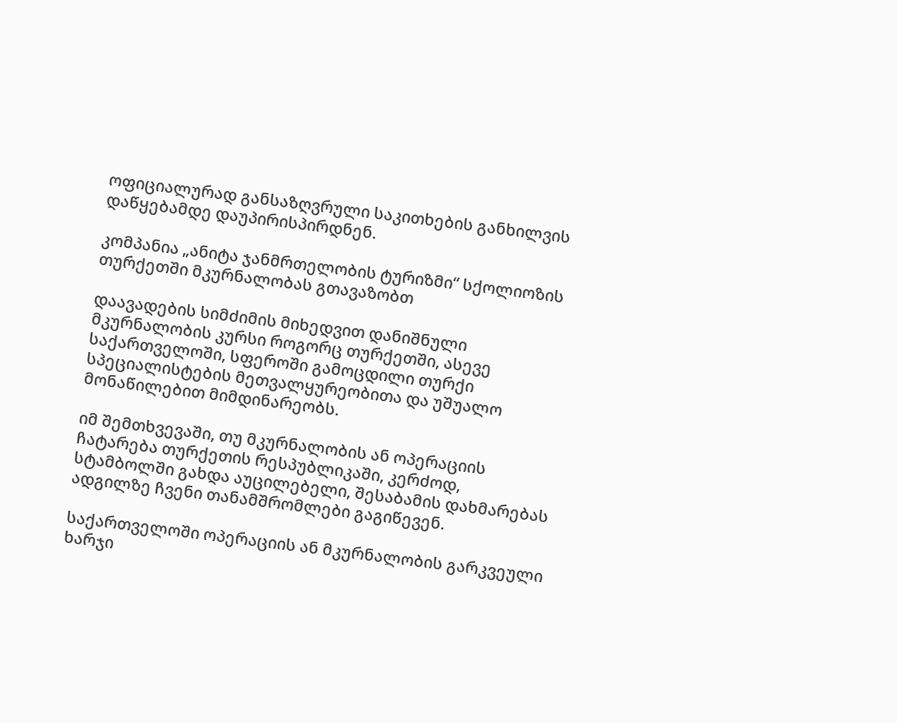ოფიციალურად განსაზღვრული საკითხების განხილვის დაწყებამდე დაუპირისპირდნენ.

კომპანია „ანიტა ჯანმრთელობის ტურიზმი“ სქოლიოზის თურქეთში მკურნალობას გთავაზობთ

დაავადების სიმძიმის მიხედვით დანიშნული მკურნალობის კურსი როგორც თურქეთში, ასევე საქართველოში, სფეროში გამოცდილი თურქი სპეციალისტების მეთვალყურეობითა და უშუალო მონაწილებით მიმდინარეობს.

იმ შემთხვევაში, თუ მკურნალობის ან ოპერაციის ჩატარება თურქეთის რესპუბლიკაში, კერძოდ, სტამბოლში გახდა აუცილებელი, შესაბამის დახმარებას ადგილზე ჩვენი თანამშრომლები გაგიწევენ.

საქართველოში ოპერაციის ან მკურნალობის გარკვეული ხარჯი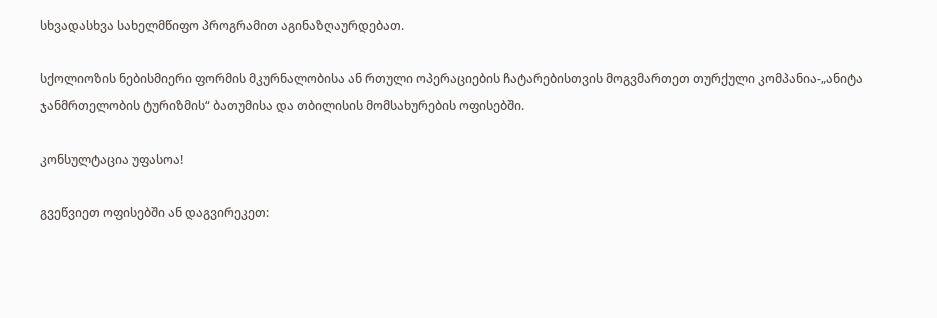სხვადასხვა სახელმწიფო პროგრამით აგინაზღაურდებათ.

სქოლიოზის ნებისმიერი ფორმის მკურნალობისა ან რთული ოპერაციების ჩატარებისთვის მოგვმართეთ თურქული კომპანია-„ანიტა ჯანმრთელობის ტურიზმის“ ბათუმისა და თბილისის მომსახურების ოფისებში.

კონსულტაცია უფასოა!

გვეწვიეთ ოფისებში ან დაგვირეკეთ: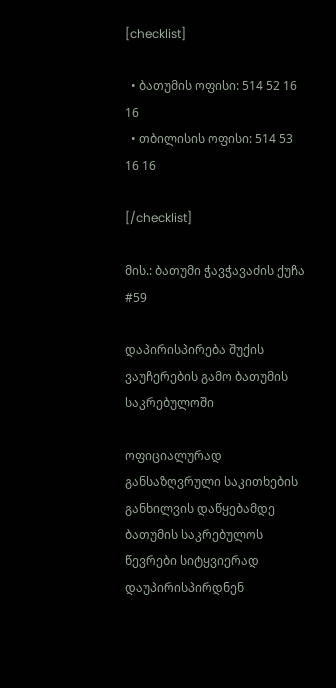[checklist]

  • ბათუმის ოფისი: 514 52 16 16
  • თბილისის ოფისი: 514 53 16 16

[/checklist]

მის.: ბათუმი ჭავჭავაძის ქუჩა #59

დაპირისპირება შუქის ვაუჩერების გამო ბათუმის საკრებულოში

ოფიციალურად განსაზღვრული საკითხების განხილვის დაწყებამდე ბათუმის საკრებულოს წევრები სიტყვიერად დაუპირისპირდნენ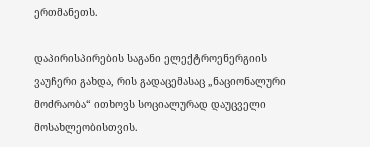ერთმანეთს.

დაპირისპირების საგანი ელექტროენერგიის ვაუჩერი გახდა, რის გადაცემასაც „ნაციონალური მოძრაობა“ ითხოვს სოციალურად დაუცველი მოსახლეობისთვის.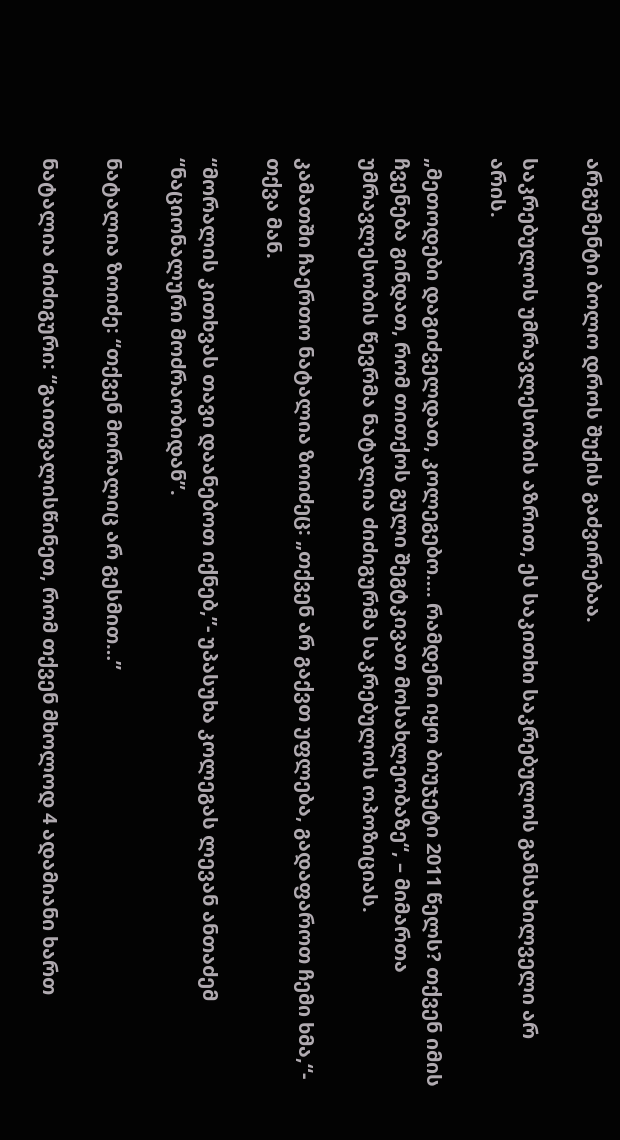არგუმენტი ბოლო დროს შუქის გაძვირებაა.

საკრებულოს უმრავლესობის აზრით, ეს საკითხი საკრებულოს განსახილველი არ არის.

„მეთოდები დაგიძველდათ, კოლეგებო…. რამდენი იყო ბიუჯეტი 2011 წელს? თქვენ იმის ჩვენება გინდათ, რომ თითქოს გული შეგტკივათ მოსახლეობაზე“, – მიმართა უმრავლესობის წევრმა ნატალია ძიძიგურმა საკრებულოს ოპოზიციას.

კამათში ჩაერთო ნატალია ზოიძეც: „თქვენ არ გაქვთ უფლება, გადაფაროთ ჩემი ხმა,“- თქვა მან.

“მორალის კითხვას თავი დაანებოთ იქნებ,”- უპასუხა კოლეგას ლევან ანთაძემ “ნაციონალური მოძრაობიდან”.

ნატალია ზოიძე: “თქვენ მორალიც არ გესმით…”

ნატალია ძიძიგური: “გაითვალისწინეთ, რომ თქვენ მხოლოდ 4 ადამიანი ხართ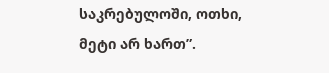საკრებულოში, ოთხი, მეტი არ ხართ”.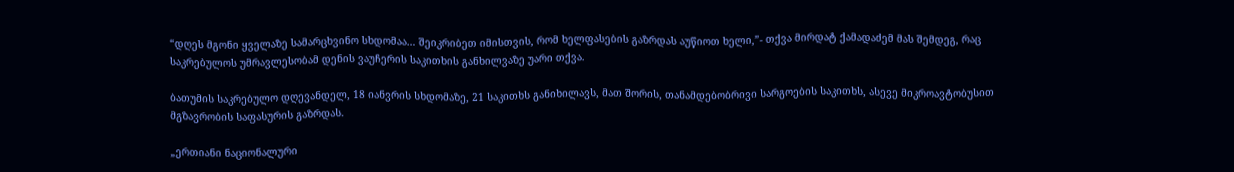“დღეს მგონი ყველაზე სამარცხვინო სხდომაა… შეიკრიბეთ იმისთვის, რომ ხელფასების გაზრდას აუწიოთ ხელი,”- თქვა მირდატ ქამადაძემ მას შემდეგ, რაც საკრებულოს უმრავლესობამ დენის ვაუჩერის საკითხის განხილვაზე უარი თქვა.

ბათუმის საკრებულო დღევანდელ, 18 იანვრის სხდომაზე, 21 საკითხს განიხილავს, მათ შორის, თანამდებობრივი სარგოების საკითხს, ასევე მიკროავტობუსით მგზავრობის საფასურის გაზრდას.

„ერთიანი ნაციონალური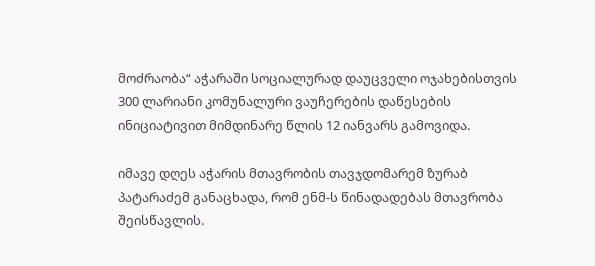მოძრაობა“ აჭარაში სოციალურად დაუცველი ოჯახებისთვის 300 ლარიანი კომუნალური ვაუჩერების დაწესების ინიციატივით მიმდინარე წლის 12 იანვარს გამოვიდა.

იმავე დღეს აჭარის მთავრობის თავჯდომარემ ზურაბ პატარაძემ განაცხადა, რომ ენმ-ს წინადადებას მთავრობა შეისწავლის.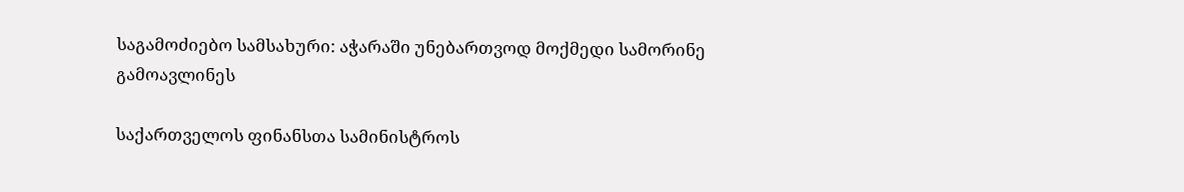საგამოძიებო სამსახური: აჭარაში უნებართვოდ მოქმედი სამორინე გამოავლინეს

საქართველოს ფინანსთა სამინისტროს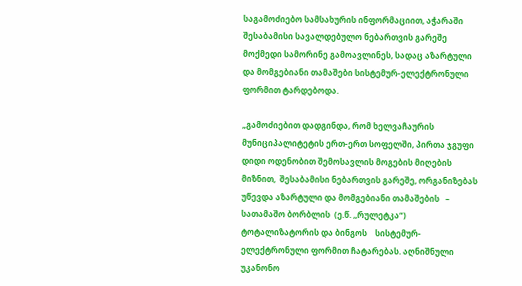საგამოძიებო სამსახურის ინფორმაციით, აჭარაში შესაბამისი სავალდებულო ნებართვის გარეშე მოქმედი სამორინე გამოავლინეს, სადაც აზარტული და მომგებიანი თამაშები სისტემურ-ელექტრონული ფორმით ტარდებოდა.

„გამოძიებით დადგინდა, რომ ხელვაჩაურის მუნიციპალიტეტის ერთ-ერთ სოფელში, პირთა ჯგუფი დიდი ოდენობით შემოსავლის მოგების მიღების მიზნით,  შესაბამისი ნებართვის გარეშე, ორგანიზებას უწევდა აზარტული და მომგებიანი თამაშების   –  სათამაშო ბორბლის  (ე.წ. ,,რულეტკა“)  ტოტალიზატორის და ბინგოს    სისტემურ-ელექტრონული ფორმით ჩატარებას. აღნიშნული უკანონო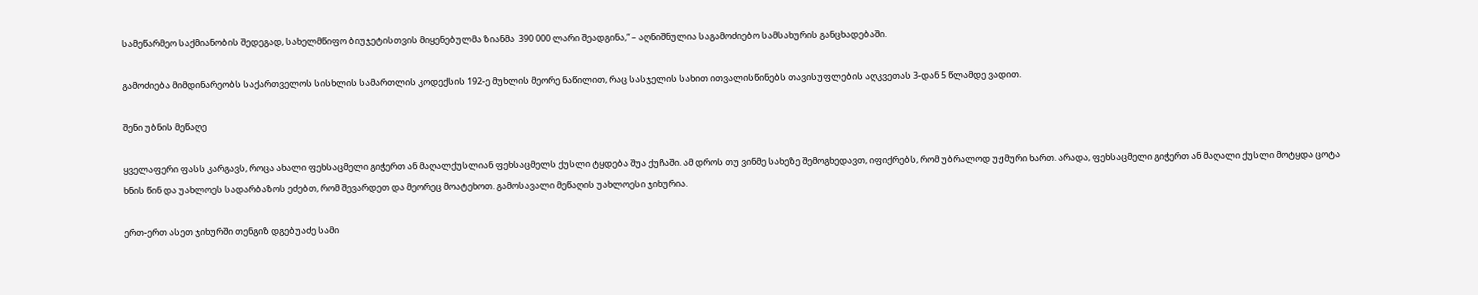სამეწარმეო საქმიანობის შედეგად, სახელმწიფო ბიუჯეტისთვის მიყენებულმა ზიანმა  390 000 ლარი შეადგინა,“ – აღნიშნულია საგამოძიებო სამსახურის განცხადებაში.

გამოძიება მიმდინარეობს საქართველოს სისხლის სამართლის კოდექსის 192-ე მუხლის მეორე ნაწილით, რაც სასჯელის სახით ითვალისწინებს თავისუფლების აღკვეთას 3-დან 5 წლამდე ვადით.

შენი უბნის მეწაღე

ყველაფერი ფასს კარგავს, როცა ახალი ფეხსაცმელი გიჭერთ ან მაღალქუსლიან ფეხსაცმელს ქუსლი ტყდება შუა ქუჩაში. ამ დროს თუ ვინმე სახეზე შემოგხედავთ, იფიქრებს, რომ უბრალოდ უჟმური ხართ. არადა, ფეხსაცმელი გიჭერთ ან მაღალი ქუსლი მოტყდა ცოტა ხნის წინ და უახლოეს სადარბაზოს ეძებთ, რომ შევარდეთ და მეორეც მოატეხოთ. გამოსავალი მეწაღის უახლოესი ჯიხურია.

ერთ-ერთ ასეთ ჯიხურში თენგიზ დგებუაძე სამი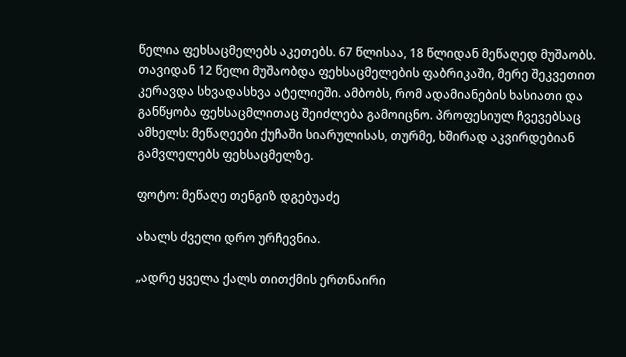წელია ფეხსაცმელებს აკეთებს. 67 წლისაა, 18 წლიდან მეწაღედ მუშაობს. თავიდან 12 წელი მუშაობდა ფეხსაცმელების ფაბრიკაში, მერე შეკვეთით კერავდა სხვადასხვა ატელიეში. ამბობს, რომ ადამიანების ხასიათი და განწყობა ფეხსაცმლითაც შეიძლება გამოიცნო. პროფესიულ ჩვევებსაც ამხელს: მეწაღეები ქუჩაში სიარულისას, თურმე, ხშირად აკვირდებიან გამვლელებს ფეხსაცმელზე.

ფოტო: მეწაღე თენგიზ დგებუაძე

ახალს ძველი დრო ურჩევნია.

„ადრე ყველა ქალს თითქმის ერთნაირი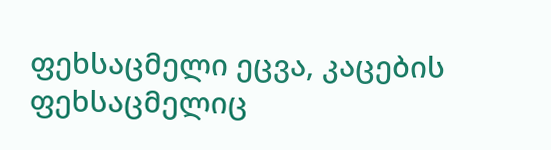ფეხსაცმელი ეცვა, კაცების ფეხსაცმელიც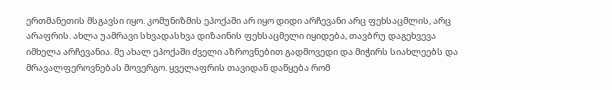ერთმანეთის მსგავსი იყო. კომუნიზმის ეპოქაში არ იყო დიდი არჩევანი არც ფეხსაცმლის, არც არაფრის. ახლა უამრავი სხვადასხვა დიზაინის ფეხსაცმელი იყიდება, თავბრუ დაგეხვევა იმხელა არჩევანია. მე ახალ ეპოქაში ძველი აზროვნებით გადმოვედი და მიჭირს სიახლეებს და მრავალფეროვნებას მოვერგო. ყველაფრის თავიდან დაწყება რომ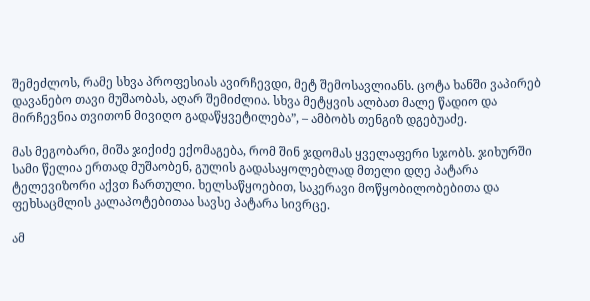შემეძლოს, რამე სხვა პროფესიას ავირჩევდი, მეტ შემოსავლიანს. ცოტა ხანში ვაპირებ დავანებო თავი მუშაობას, აღარ შემიძლია. სხვა მეტყვის ალბათ მალე წადიო და მირჩევნია თვითონ მივიღო გადაწყვეტილება”, – ამბობს თენგიზ დგებუაძე.

მას მეგობარი, მიშა ჯიქიძე ექომაგება, რომ შინ ჯდომას ყველაფერი სჯობს. ჯიხურში სამი წელია ერთად მუშაობენ, გულის გადასაყოლებლად მთელი დღე პატარა ტელევიზორი აქვთ ჩართული. ხელსაწყოებით, საკერავი მოწყობილობებითა და ფეხსაცმლის კალაპოტებითაა სავსე პატარა სივრცე.

ამ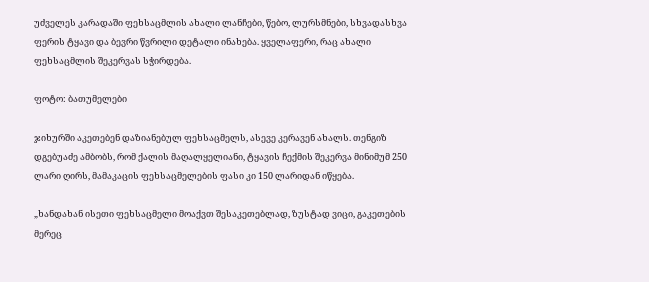უძველეს კარადაში ფეხსაცმლის ახალი ლანჩები, წებო, ლურსმნები, სხვადასხვა ფერის ტყავი და ბევრი წვრილი დეტალი ინახება. ყველაფერი, რაც ახალი ფეხსაცმლის შეკერვას სჭირდება.

ფოტო: ბათუმელები

ჯიხურში აკეთებენ დაზიანებულ ფეხსაცმელს, ასევე კერავენ ახალს. თენგიზ დგებუაძე ამბობს, რომ ქალის მაღალყელიანი, ტყავის ჩექმის შეკერვა მინიმუმ 250 ლარი ღირს, მამაკაცის ფეხსაცმელების ფასი კი 150 ლარიდან იწყება.

„ხანდახან ისეთი ფეხსაცმელი მოაქვთ შესაკეთებლად, ზუსტად ვიცი, გაკეთების მერეც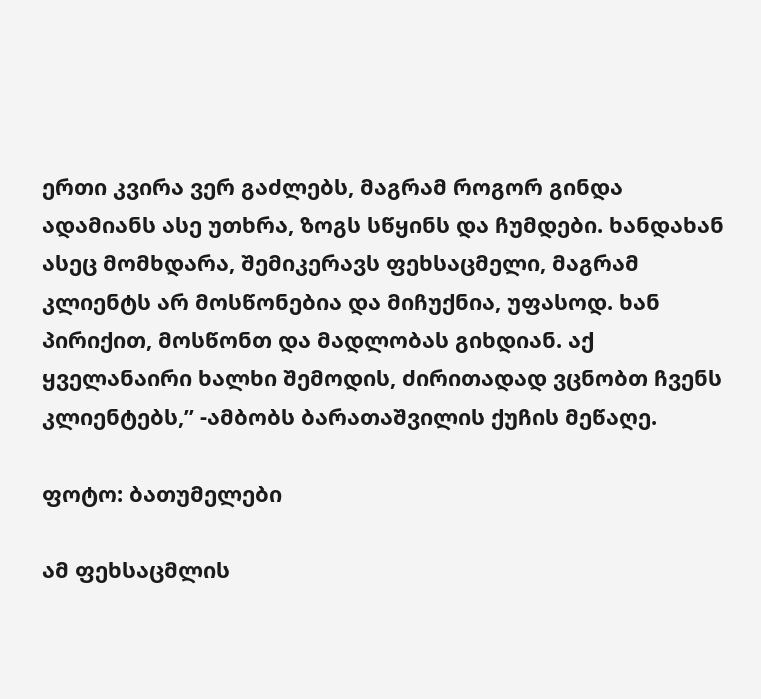ერთი კვირა ვერ გაძლებს, მაგრამ როგორ გინდა ადამიანს ასე უთხრა, ზოგს სწყინს და ჩუმდები. ხანდახან ასეც მომხდარა, შემიკერავს ფეხსაცმელი, მაგრამ კლიენტს არ მოსწონებია და მიჩუქნია, უფასოდ. ხან პირიქით, მოსწონთ და მადლობას გიხდიან. აქ ყველანაირი ხალხი შემოდის, ძირითადად ვცნობთ ჩვენს კლიენტებს,” -ამბობს ბარათაშვილის ქუჩის მეწაღე.

ფოტო: ბათუმელები

ამ ფეხსაცმლის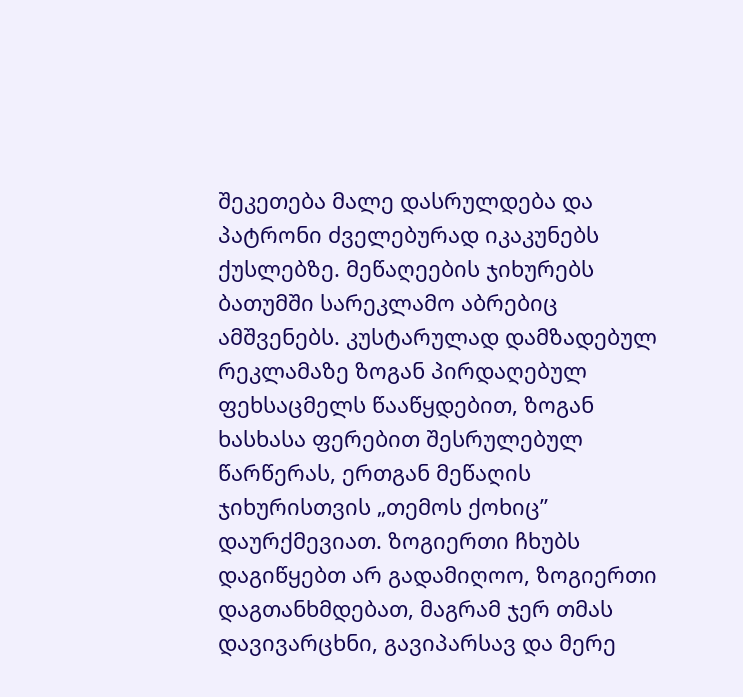შეკეთება მალე დასრულდება და პატრონი ძველებურად იკაკუნებს ქუსლებზე. მეწაღეების ჯიხურებს ბათუმში სარეკლამო აბრებიც ამშვენებს. კუსტარულად დამზადებულ რეკლამაზე ზოგან პირდაღებულ ფეხსაცმელს წააწყდებით, ზოგან ხასხასა ფერებით შესრულებულ წარწერას, ერთგან მეწაღის ჯიხურისთვის „თემოს ქოხიც” დაურქმევიათ. ზოგიერთი ჩხუბს დაგიწყებთ არ გადამიღოო, ზოგიერთი დაგთანხმდებათ, მაგრამ ჯერ თმას დავივარცხნი, გავიპარსავ და მერე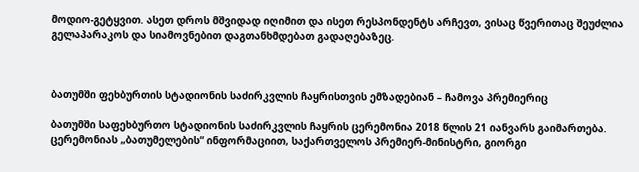მოდიო-გეტყვით. ასეთ დროს მშვიდად იღიმით და ისეთ რესპონდენტს არჩევთ, ვისაც წვერითაც შეუძლია გელაპარაკოს და სიამოვნებით დაგთანხმდებათ გადაღებაზეც.



ბათუმში ფეხბურთის სტადიონის საძირკვლის ჩაყრისთვის ემზადებიან – ჩამოვა პრემიერიც

ბათუმში საფეხბურთო სტადიონის საძირკვლის ჩაყრის ცერემონია 2018 წლის 21 იანვარს გაიმართება. ცერემონიას „ბათუმელების“ ინფორმაციით, საქართველოს პრემიერ-მინისტრი, გიორგი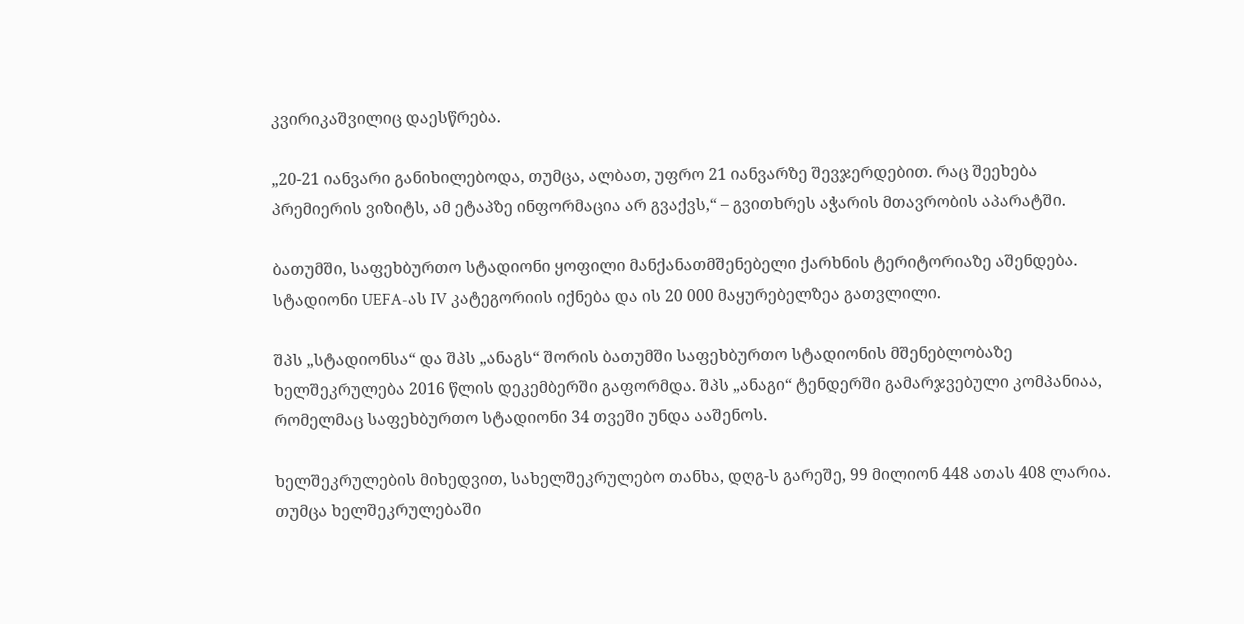კვირიკაშვილიც დაესწრება.

„20-21 იანვარი განიხილებოდა, თუმცა, ალბათ, უფრო 21 იანვარზე შევჯერდებით. რაც შეეხება პრემიერის ვიზიტს, ამ ეტაპზე ინფორმაცია არ გვაქვს,“ – გვითხრეს აჭარის მთავრობის აპარატში.

ბათუმში, საფეხბურთო სტადიონი ყოფილი მანქანათმშენებელი ქარხნის ტერიტორიაზე აშენდება. სტადიონი UEFA-ას IV კატეგორიის იქნება და ის 20 000 მაყურებელზეა გათვლილი.

შპს „სტადიონსა“ და შპს „ანაგს“ შორის ბათუმში საფეხბურთო სტადიონის მშენებლობაზე ხელშეკრულება 2016 წლის დეკემბერში გაფორმდა. შპს „ანაგი“ ტენდერში გამარჯვებული კომპანიაა, რომელმაც საფეხბურთო სტადიონი 34 თვეში უნდა ააშენოს.

ხელშეკრულების მიხედვით, სახელშეკრულებო თანხა, დღგ-ს გარეშე, 99 მილიონ 448 ათას 408 ლარია. თუმცა ხელშეკრულებაში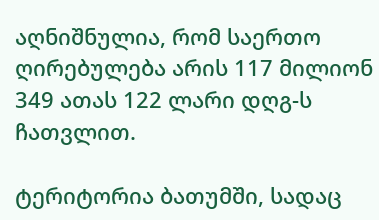აღნიშნულია, რომ საერთო ღირებულება არის 117 მილიონ 349 ათას 122 ლარი დღგ-ს ჩათვლით.

ტერიტორია ბათუმში, სადაც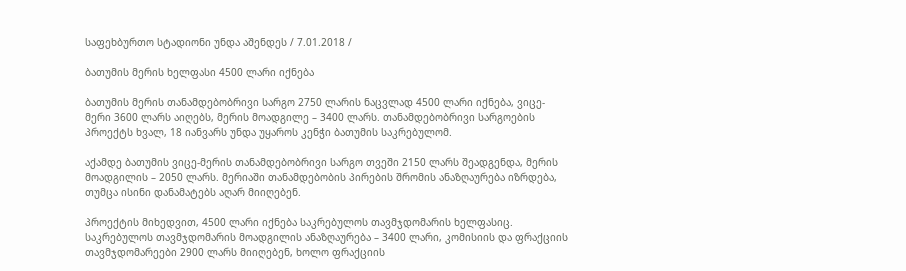საფეხბურთო სტადიონი უნდა აშენდეს / 7.01.2018 /

ბათუმის მერის ხელფასი 4500 ლარი იქნება

ბათუმის მერის თანამდებობრივი სარგო 2750 ლარის ნაცვლად 4500 ლარი იქნება, ვიცე-მერი 3600 ლარს აიღებს, მერის მოადგილე – 3400 ლარს. თანამდებობრივი სარგოების პროექტს ხვალ, 18 იანვარს უნდა უყაროს კენჭი ბათუმის საკრებულომ.

აქამდე ბათუმის ვიცე-მერის თანამდებობრივი სარგო თვეში 2150 ლარს შეადგენდა, მერის მოადგილის – 2050 ლარს. მერიაში თანამდებობის პირების შრომის ანაზღაურება იზრდება, თუმცა ისინი დანამატებს აღარ მიიღებენ.

პროექტის მიხედვით, 4500 ლარი იქნება საკრებულოს თავმჯდომარის ხელფასიც. საკრებულოს თავმჯდომარის მოადგილის ანაზღაურება – 3400 ლარი, კომისიის და ფრაქციის თავმჯდომარეები 2900 ლარს მიიღებენ, ხოლო ფრაქციის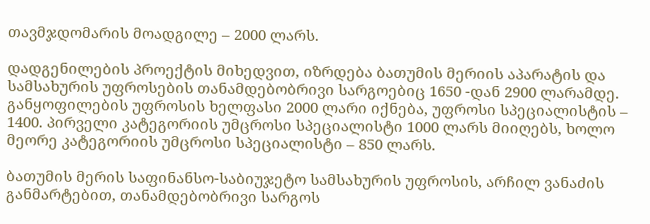თავმჯდომარის მოადგილე – 2000 ლარს.

დადგენილების პროექტის მიხედვით, იზრდება ბათუმის მერიის აპარატის და სამსახურის უფროსების თანამდებობრივი სარგოებიც 1650 -დან 2900 ლარამდე. განყოფილების უფროსის ხელფასი 2000 ლარი იქნება, უფროსი სპეციალისტის – 1400. პირველი კატეგორიის უმცროსი სპეციალისტი 1000 ლარს მიიღებს, ხოლო მეორე კატეგორიის უმცროსი სპეციალისტი – 850 ლარს.

ბათუმის მერის საფინანსო-საბიუჯეტო სამსახურის უფროსის, არჩილ ვანაძის განმარტებით, თანამდებობრივი სარგოს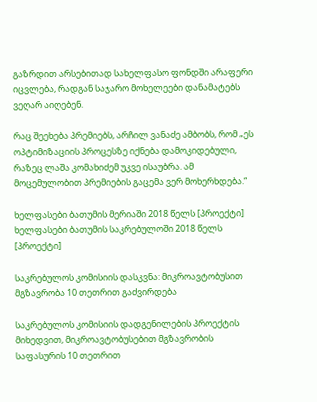გაზრდით არსებითად სახელფასო ფონდში არაფერი იცვლება, რადგან საჯარო მოხელეები დანამატებს ვეღარ აიღებენ.

რაც შეეხება პრემიებს, არჩილ ვანაძე ამბობს, რომ „ეს ოპტიმიზაციის პროცესზე იქნება დამოკიდებული, რაზეც ლაშა კომახიძემ უკვე ისაუბრა. ამ მოცემულობით პრემიების გაცემა ვერ მოხერხდება.“

ხელფასები ბათუმის მერიაში 2018 წელს [პროექტი]
ხელფასები ბათუმის საკრებულოში 2018 წელს [პროექტი]

საკრებულოს კომისიის დასკვნა: მიკროავტობუსით მგზავრობა 10 თეთრით გაძვირდება

საკრებულოს კომისიის დადგენილების პროექტის მიხედვით, მიკროავტობუსებით მგზავრობის საფასურის 10 თეთრით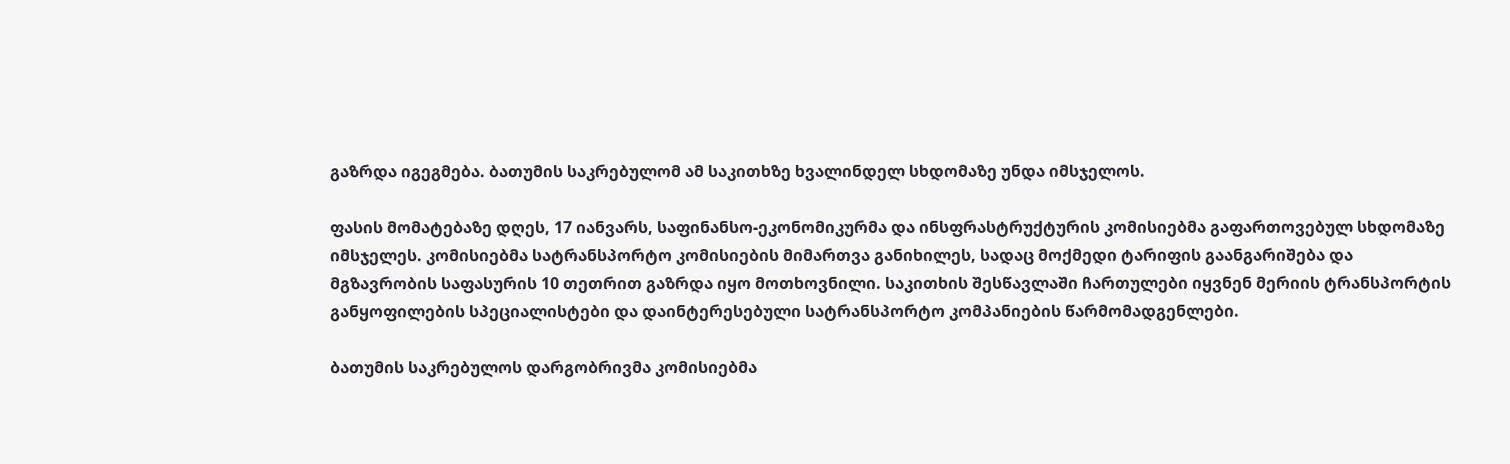გაზრდა იგეგმება. ბათუმის საკრებულომ ამ საკითხზე ხვალინდელ სხდომაზე უნდა იმსჯელოს.

ფასის მომატებაზე დღეს, 17 იანვარს, საფინანსო-ეკონომიკურმა და ინსფრასტრუქტურის კომისიებმა გაფართოვებულ სხდომაზე იმსჯელეს. კომისიებმა სატრანსპორტო კომისიების მიმართვა განიხილეს, სადაც მოქმედი ტარიფის გაანგარიშება და მგზავრობის საფასურის 10 თეთრით გაზრდა იყო მოთხოვნილი. საკითხის შესწავლაში ჩართულები იყვნენ მერიის ტრანსპორტის განყოფილების სპეციალისტები და დაინტერესებული სატრანსპორტო კომპანიების წარმომადგენლები.

ბათუმის საკრებულოს დარგობრივმა კომისიებმა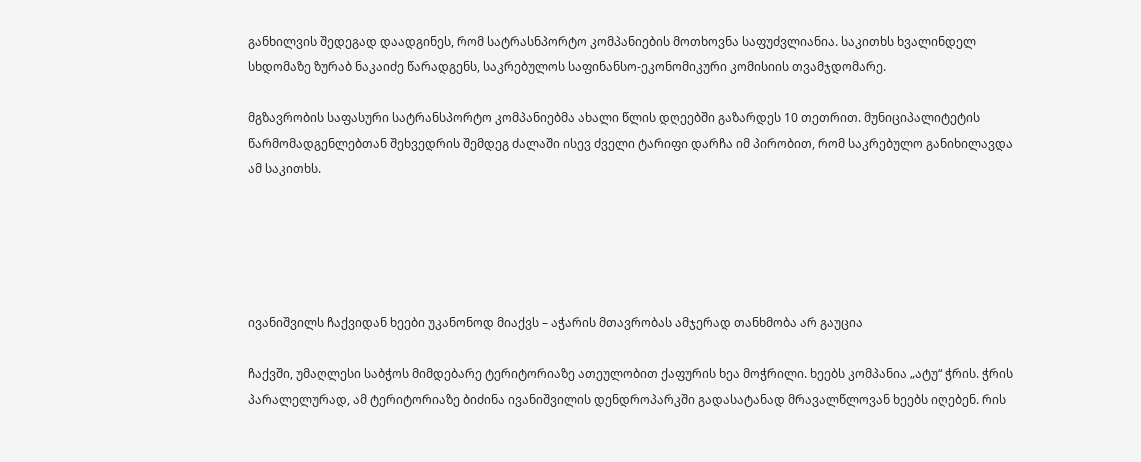განხილვის შედეგად დაადგინეს, რომ სატრასნპორტო კომპანიების მოთხოვნა საფუძვლიანია. საკითხს ხვალინდელ სხდომაზე ზურაბ ნაკაიძე წარადგენს, საკრებულოს საფინანსო-ეკონომიკური კომისიის თვამჯდომარე.

მგზავრობის საფასური სატრანსპორტო კომპანიებმა ახალი წლის დღეებში გაზარდეს 10 თეთრით. მუნიციპალიტეტის წარმომადგენლებთან შეხვედრის შემდეგ ძალაში ისევ ძველი ტარიფი დარჩა იმ პირობით, რომ საკრებულო განიხილავდა ამ საკითხს.





ივანიშვილს ჩაქვიდან ხეები უკანონოდ მიაქვს – აჭარის მთავრობას ამჯერად თანხმობა არ გაუცია

ჩაქვში, უმაღლესი საბჭოს მიმდებარე ტერიტორიაზე ათეულობით ქაფურის ხეა მოჭრილი. ხეებს კომპანია „ატუ“ ჭრის. ჭრის პარალელურად, ამ ტერიტორიაზე ბიძინა ივანიშვილის დენდროპარკში გადასატანად მრავალწლოვან ხეებს იღებენ. რის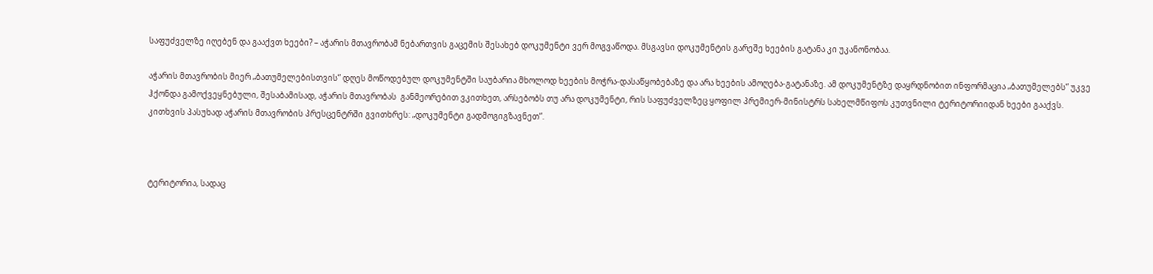საფუძველზე იღებენ და გააქვთ ხეები? – აჭარის მთავრობამ ნებართვის გაცემის შესახებ დოკუმენტი ვერ მოგვაწოდა. მსგავსი დოკუმენტის გარეშე ხეების გატანა კი უკანონობაა.

აჭარის მთავრობის მიერ „ბათუმელებისთვის“ დღეს მოწოდებულ დოკუმენტში საუბარია მხოლოდ ხეების მოჭრა-დასაწყობებაზე და არა ხეების ამოღება-გატანაზე. ამ დოკუმენტზე დაყრდნობით ინფორმაცია „ბათუმელებს“ უკვე ჰქონდა გამოქვეყნებული, შესაბამისად, აჭარის მთავრობას  განმეორებით ვკითხეთ, არსებობს თუ არა დოკუმენტი, რის საფუძველზეც ყოფილ პრემიერ-მინისტრს სახელმწიფოს კუთვნილი ტერიტორიიდან ხეები გააქვს. კითხვის პასუხად აჭარის მთავრობის პრესცენტრში გვითხრეს: „დოკუმენტი გადმოგიგზავნეთ“.



ტერიტორია, სადაც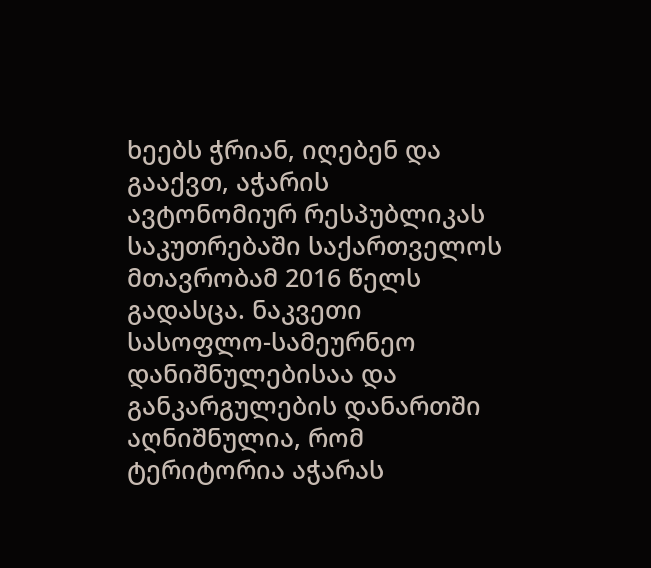ხეებს ჭრიან, იღებენ და გააქვთ, აჭარის ავტონომიურ რესპუბლიკას საკუთრებაში საქართველოს მთავრობამ 2016 წელს გადასცა. ნაკვეთი სასოფლო-სამეურნეო დანიშნულებისაა და განკარგულების დანართში აღნიშნულია, რომ ტერიტორია აჭარას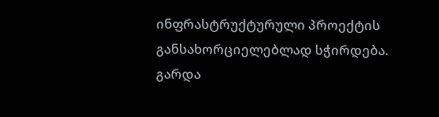ინფრასტრუქტურული პროექტის განსახორციელებლად სჭირდება. გარდა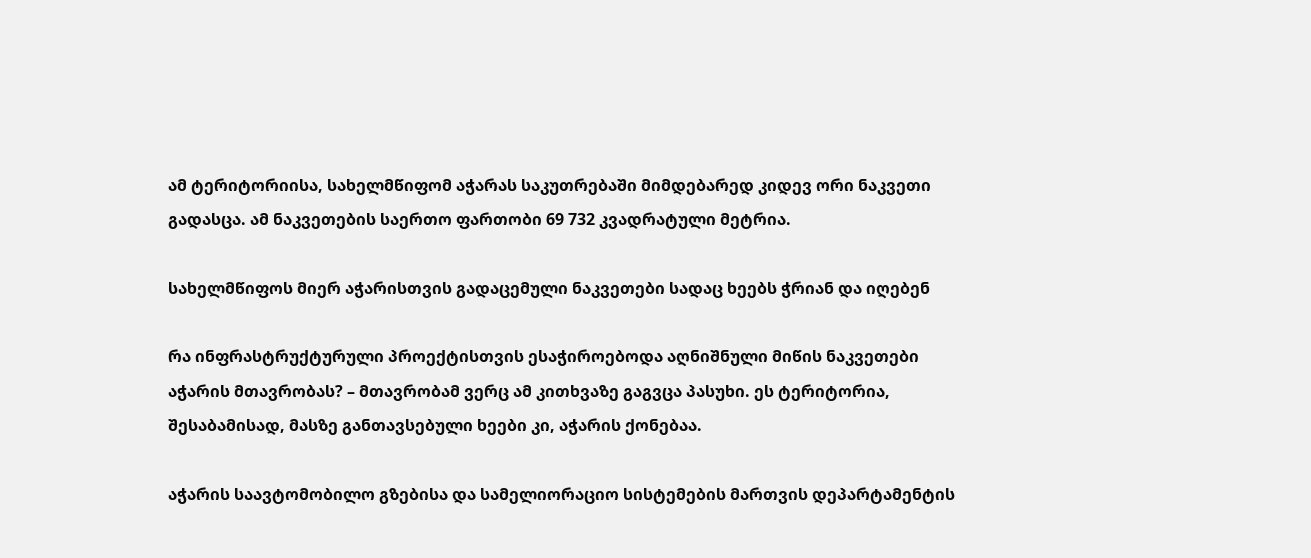ამ ტერიტორიისა, სახელმწიფომ აჭარას საკუთრებაში მიმდებარედ კიდევ ორი ნაკვეთი გადასცა. ამ ნაკვეთების საერთო ფართობი 69 732 კვადრატული მეტრია.

სახელმწიფოს მიერ აჭარისთვის გადაცემული ნაკვეთები სადაც ხეებს ჭრიან და იღებენ

რა ინფრასტრუქტურული პროექტისთვის ესაჭიროებოდა აღნიშნული მიწის ნაკვეთები აჭარის მთავრობას? – მთავრობამ ვერც ამ კითხვაზე გაგვცა პასუხი. ეს ტერიტორია, შესაბამისად, მასზე განთავსებული ხეები კი, აჭარის ქონებაა.

აჭარის საავტომობილო გზებისა და სამელიორაციო სისტემების მართვის დეპარტამენტის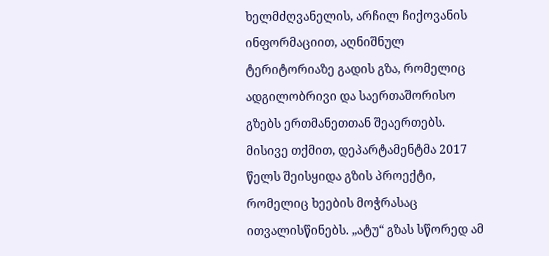ხელმძღვანელის, არჩილ ჩიქოვანის ინფორმაციით, აღნიშნულ ტერიტორიაზე გადის გზა, რომელიც ადგილობრივი და საერთაშორისო გზებს ერთმანეთთან შეაერთებს. მისივე თქმით, დეპარტამენტმა 2017 წელს შეისყიდა გზის პროექტი, რომელიც ხეების მოჭრასაც ითვალისწინებს. „ატუ“ გზას სწორედ ამ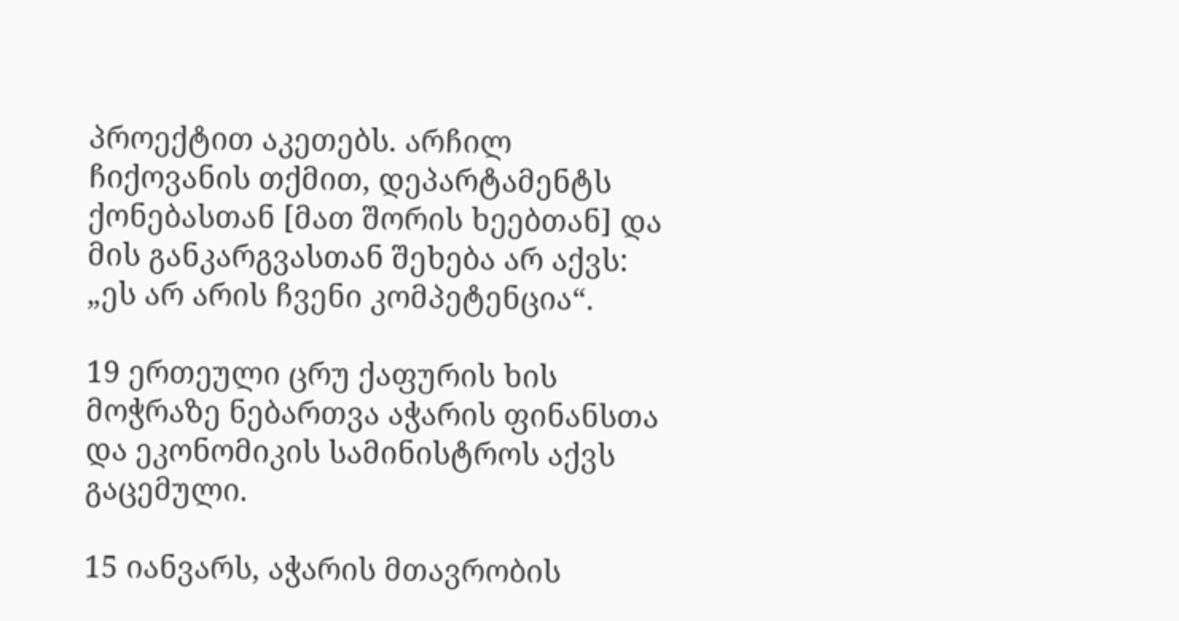პროექტით აკეთებს. არჩილ ჩიქოვანის თქმით, დეპარტამენტს ქონებასთან [მათ შორის ხეებთან] და მის განკარგვასთან შეხება არ აქვს: „ეს არ არის ჩვენი კომპეტენცია“.

19 ერთეული ცრუ ქაფურის ხის მოჭრაზე ნებართვა აჭარის ფინანსთა და ეკონომიკის სამინისტროს აქვს გაცემული.

15 იანვარს, აჭარის მთავრობის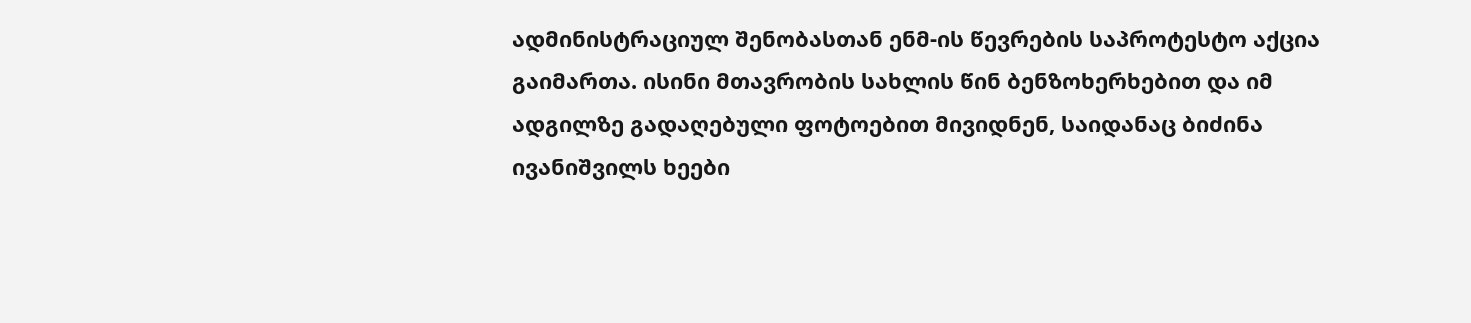ადმინისტრაციულ შენობასთან ენმ-ის წევრების საპროტესტო აქცია გაიმართა. ისინი მთავრობის სახლის წინ ბენზოხერხებით და იმ ადგილზე გადაღებული ფოტოებით მივიდნენ, საიდანაც ბიძინა ივანიშვილს ხეები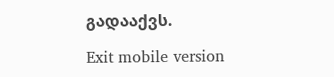გადააქვს.

Exit mobile version